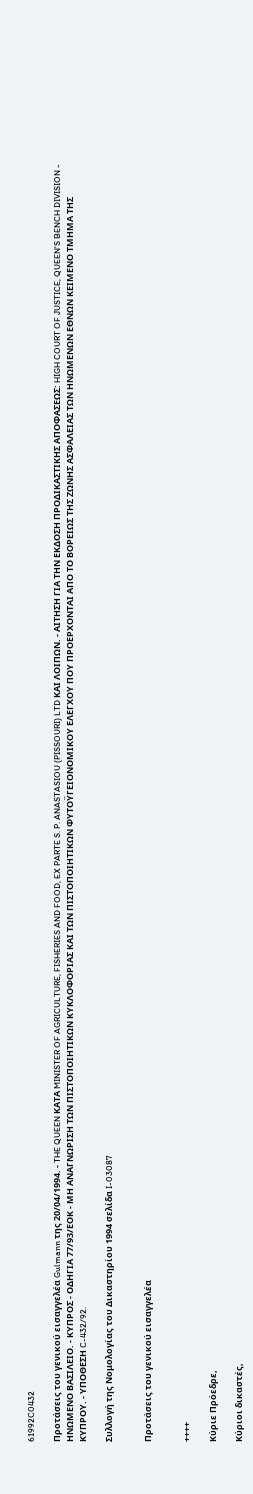61992C0432

Προτάσεις του γενικού εισαγγελέα Gulmann της 20/04/1994. - THE QUEEN ΚΑΤΑ MINISTER OF AGRICULTURE, FISHERIES AND FOOD, EX PARTE S. P. ANASTASIOU (PISSOURI) LTD ΚΑΙ ΛΟΙΠΩΝ. - ΑΙΤΗΣΗ ΓΙΑ ΤΗΝ ΕΚΔΟΣΗ ΠΡΟΔΙΚΑΣΤΙΚΗΣ ΑΠΟΦΑΣΕΩΣ: HIGH COURT OF JUSTICE, QUEEN'S BENCH DIVISION - ΗΝΩΜΕΝΟ ΒΑΣΙΛΕΙΟ. - ΚΥΠΡΟΣ - ΟΔΗΓΙΑ 77/93/ΕΟΚ - ΜΗ ΑΝΑΓΝΩΡΙΣΗ ΤΩΝ ΠΙΣΤΟΠΟΙΗΤΙΚΩΝ ΚΥΚΛΟΦΟΡΙΑΣ ΚΑΙ ΤΩΝ ΠΙΣΤΟΠΟΙΗΤΙΚΩΝ ΦΥΤΟΫΓΕΙΟΝΟΜΙΚΟΥ ΕΛΕΓΧΟΥ ΠΟΥ ΠΡΟΕΡΧΟΝΤΑΙ ΑΠΟ ΤΟ ΒΟΡΕΙΩΣ ΤΗΣ ΖΩΝΗΣ ΑΣΦΑΛΕΙΑΣ ΤΩΝ ΗΝΩΜΕΝΩΝ ΕΘΝΩΝ ΚΕΙΜΕΝΟ ΤΜΗΜΑ ΤΗΣ ΚΥΠΡΟΥ. - ΥΠΟΘΕΣΗ C-432/92.

Συλλογή της Νομολογίας του Δικαστηρίου 1994 σελίδα I-03087


Προτάσεις του γενικού εισαγγελέα


++++

Κύριε Πρόεδρε,

Κύριοι δικαστές,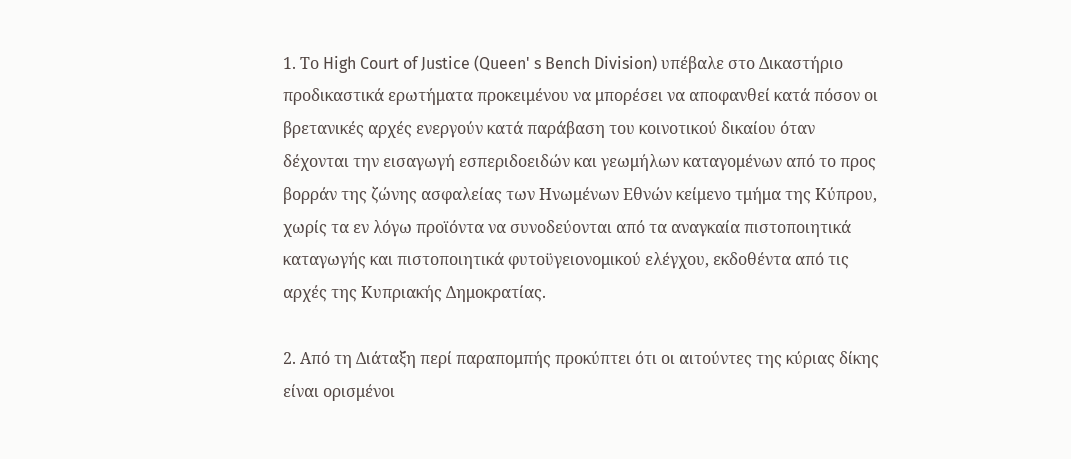1. Το High Court of Justice (Queen' s Bench Division) υπέβαλε στο Δικαστήριο προδικαστικά ερωτήματα προκειμένου να μπορέσει να αποφανθεί κατά πόσον οι βρετανικές αρχές ενεργούν κατά παράβαση του κοινοτικού δικαίου όταν δέχονται την εισαγωγή εσπεριδοειδών και γεωμήλων καταγομένων από το προς βορράν της ζώνης ασφαλείας των Ηνωμένων Εθνών κείμενο τμήμα της Κύπρου, χωρίς τα εν λόγω προϊόντα να συνοδεύονται από τα αναγκαία πιστοποιητικά καταγωγής και πιστοποιητικά φυτοϋγειονομικού ελέγχου, εκδοθέντα από τις αρχές της Κυπριακής Δημοκρατίας.

2. Από τη Διάταξη περί παραπομπής προκύπτει ότι οι αιτούντες της κύριας δίκης είναι ορισμένοι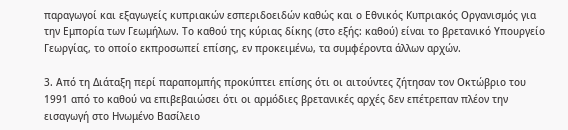παραγωγοί και εξαγωγείς κυπριακών εσπεριδοειδών καθώς και ο Εθνικός Κυπριακός Οργανισμός για την Εμπορία των Γεωμήλων. Το καθού της κύριας δίκης (στο εξής: καθού) είναι το βρετανικό Υπουργείο Γεωργίας, το οποίο εκπροσωπεί επίσης, εν προκειμένω, τα συμφέροντα άλλων αρχών.

3. Από τη Διάταξη περί παραπομπής προκύπτει επίσης ότι οι αιτούντες ζήτησαν τον Οκτώβριο του 1991 από το καθού να επιβεβαιώσει ότι οι αρμόδιες βρετανικές αρχές δεν επέτρεπαν πλέον την εισαγωγή στο Ηνωμένο Βασίλειο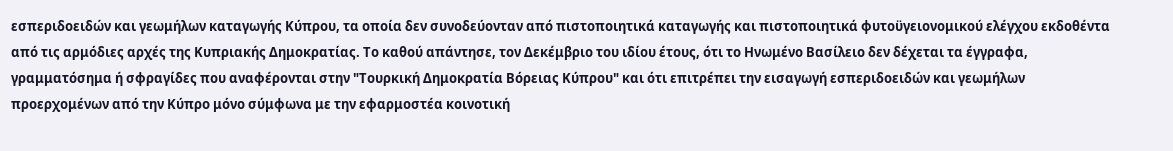εσπεριδοειδών και γεωμήλων καταγωγής Κύπρου, τα οποία δεν συνοδεύονταν από πιστοποιητικά καταγωγής και πιστοποιητικά φυτοϋγειονομικού ελέγχου εκδοθέντα από τις αρμόδιες αρχές της Κυπριακής Δημοκρατίας. Το καθού απάντησε, τον Δεκέμβριο του ιδίου έτους, ότι το Ηνωμένο Βασίλειο δεν δέχεται τα έγγραφα, γραμματόσημα ή σφραγίδες που αναφέρονται στην "Τουρκική Δημοκρατία Βόρειας Κύπρου" και ότι επιτρέπει την εισαγωγή εσπεριδοειδών και γεωμήλων προερχομένων από την Κύπρο μόνο σύμφωνα με την εφαρμοστέα κοινοτική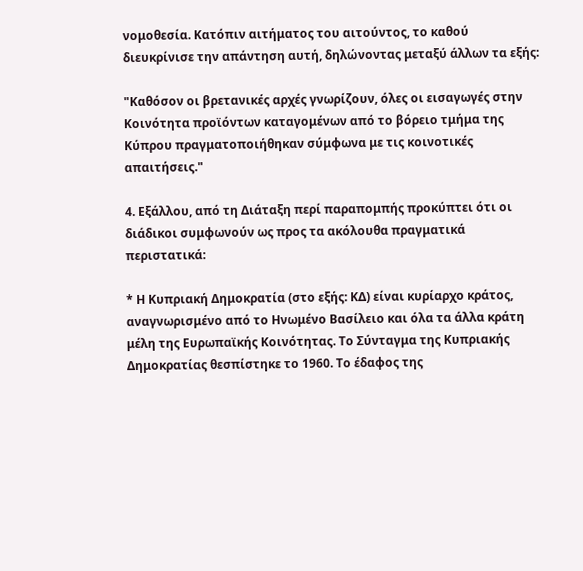νομοθεσία. Κατόπιν αιτήματος του αιτούντος, το καθού διευκρίνισε την απάντηση αυτή, δηλώνοντας μεταξύ άλλων τα εξής:

"Καθόσον οι βρετανικές αρχές γνωρίζουν, όλες οι εισαγωγές στην Κοινότητα προϊόντων καταγομένων από το βόρειο τμήμα της Κύπρου πραγματοποιήθηκαν σύμφωνα με τις κοινοτικές απαιτήσεις."

4. Εξάλλου, από τη Διάταξη περί παραπομπής προκύπτει ότι οι διάδικοι συμφωνούν ως προς τα ακόλουθα πραγματικά περιστατικά:

* Η Κυπριακή Δημοκρατία (στο εξής: ΚΔ) είναι κυρίαρχο κράτος, αναγνωρισμένο από το Ηνωμένο Βασίλειο και όλα τα άλλα κράτη μέλη της Ευρωπαϊκής Κοινότητας. Το Σύνταγμα της Κυπριακής Δημοκρατίας θεσπίστηκε το 1960. Το έδαφος της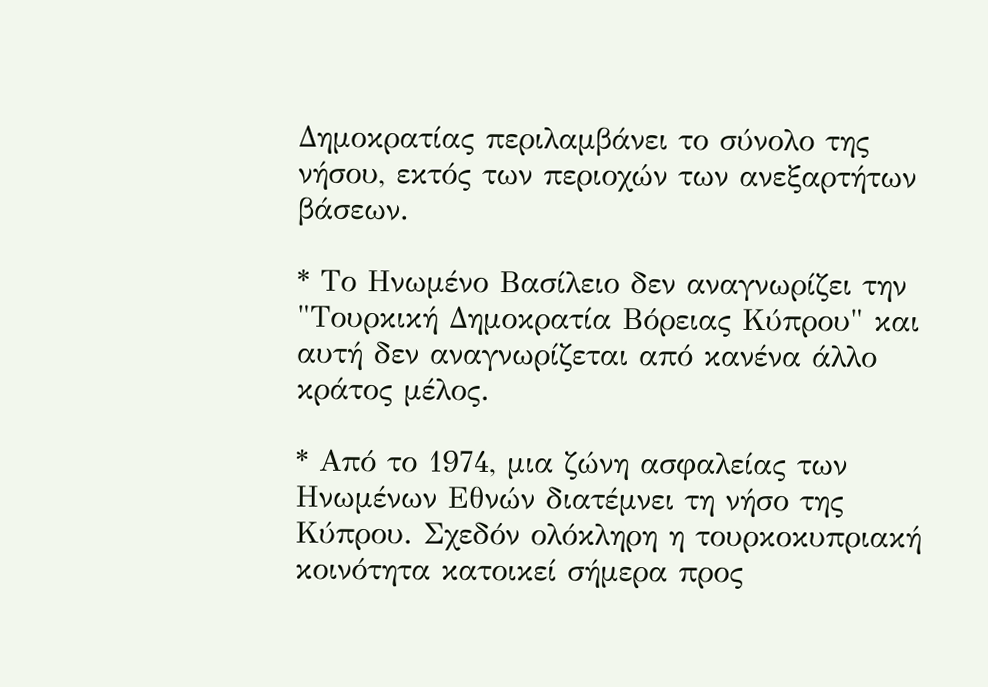Δημοκρατίας περιλαμβάνει το σύνολο της νήσου, εκτός των περιοχών των ανεξαρτήτων βάσεων.

* Το Ηνωμένο Βασίλειο δεν αναγνωρίζει την "Τουρκική Δημοκρατία Βόρειας Κύπρου" και αυτή δεν αναγνωρίζεται από κανένα άλλο κράτος μέλος.

* Από το 1974, μια ζώνη ασφαλείας των Ηνωμένων Εθνών διατέμνει τη νήσο της Κύπρου. Σχεδόν ολόκληρη η τουρκοκυπριακή κοινότητα κατοικεί σήμερα προς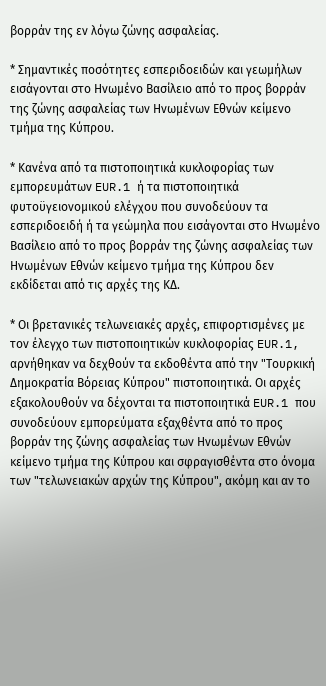βορράν της εν λόγω ζώνης ασφαλείας.

* Σημαντικές ποσότητες εσπεριδοειδών και γεωμήλων εισάγονται στο Ηνωμένο Βασίλειο από το προς βορράν της ζώνης ασφαλείας των Ηνωμένων Εθνών κείμενο τμήμα της Κύπρου.

* Κανένα από τα πιστοποιητικά κυκλοφορίας των εμπορευμάτων EUR.1 ή τα πιστοποιητικά φυτοϋγειονομικού ελέγχου που συνοδεύουν τα εσπεριδοειδή ή τα γεώμηλα που εισάγονται στο Ηνωμένο Βασίλειο από το προς βορράν της ζώνης ασφαλείας των Ηνωμένων Εθνών κείμενο τμήμα της Κύπρου δεν εκδίδεται από τις αρχές της ΚΔ.

* Οι βρετανικές τελωνειακές αρχές, επιφορτισμένες με τον έλεγχο των πιστοποιητικών κυκλοφορίας EUR.1, αρνήθηκαν να δεχθούν τα εκδοθέντα από την "Τουρκική Δημοκρατία Βόρειας Κύπρου" πιστοποιητικά. Οι αρχές εξακολουθούν να δέχονται τα πιστοποιητικά EUR.1 που συνοδεύουν εμπορεύματα εξαχθέντα από το προς βορράν της ζώνης ασφαλείας των Ηνωμένων Εθνών κείμενο τμήμα της Κύπρου και σφραγισθέντα στο όνομα των "τελωνειακών αρχών της Κύπρου", ακόμη και αν το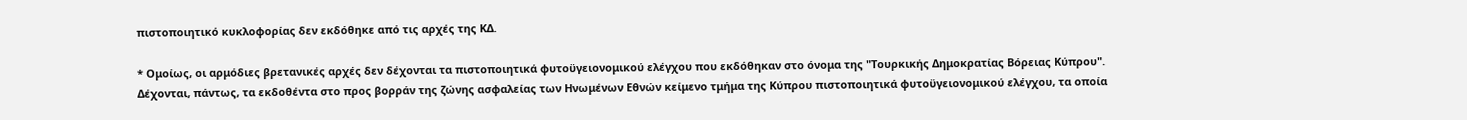πιστοποιητικό κυκλοφορίας δεν εκδόθηκε από τις αρχές της ΚΔ.

* Ομοίως, οι αρμόδιες βρετανικές αρχές δεν δέχονται τα πιστοποιητικά φυτοϋγειονομικού ελέγχου που εκδόθηκαν στο όνομα της "Τουρκικής Δημοκρατίας Βόρειας Κύπρου". Δέχονται, πάντως, τα εκδοθέντα στο προς βορράν της ζώνης ασφαλείας των Ηνωμένων Εθνών κείμενο τμήμα της Κύπρου πιστοποιητικά φυτοϋγειονομικού ελέγχου, τα οποία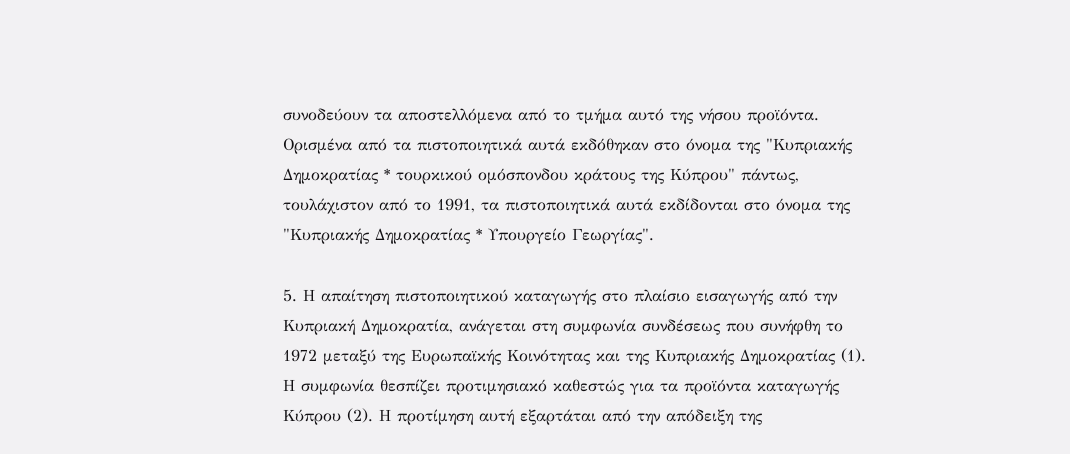συνοδεύουν τα αποστελλόμενα από το τμήμα αυτό της νήσου προϊόντα. Ορισμένα από τα πιστοποιητικά αυτά εκδόθηκαν στο όνομα της "Κυπριακής Δημοκρατίας * τουρκικού ομόσπονδου κράτους της Κύπρου" πάντως, τουλάχιστον από το 1991, τα πιστοποιητικά αυτά εκδίδονται στο όνομα της "Κυπριακής Δημοκρατίας * Υπουργείο Γεωργίας".

5. Η απαίτηση πιστοποιητικού καταγωγής στο πλαίσιο εισαγωγής από την Κυπριακή Δημοκρατία, ανάγεται στη συμφωνία συνδέσεως που συνήφθη το 1972 μεταξύ της Ευρωπαϊκής Κοινότητας και της Κυπριακής Δημοκρατίας (1). Η συμφωνία θεσπίζει προτιμησιακό καθεστώς για τα προϊόντα καταγωγής Κύπρου (2). Η προτίμηση αυτή εξαρτάται από την απόδειξη της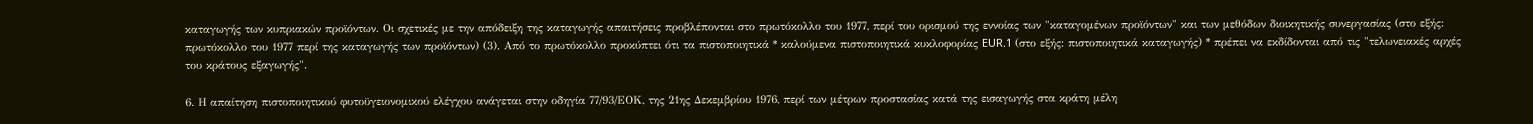καταγωγής των κυπριακών προϊόντων. Οι σχετικές με την απόδειξη της καταγωγής απαιτήσεις προβλέπονται στο πρωτόκολλο του 1977, περί του ορισμού της εννοίας των "καταγομένων προϊόντων" και των μεθόδων διοικητικής συνεργασίας (στο εξής: πρωτόκολλο του 1977 περί της καταγωγής των προϊόντων) (3). Από το πρωτόκολλο προκύπτει ότι τα πιστοποιητικά * καλούμενα πιστοποιητικά κυκλοφορίας EUR.1 (στο εξής: πιστοποιητικά καταγωγής) * πρέπει να εκδίδονται από τις "τελωνειακές αρχές του κράτους εξαγωγής".

6. Η απαίτηση πιστοποιητικού φυτοϋγειονομικού ελέγχου ανάγεται στην οδηγία 77/93/ΕΟΚ, της 21ης Δεκεμβρίου 1976, περί των μέτρων προστασίας κατά της εισαγωγής στα κράτη μέλη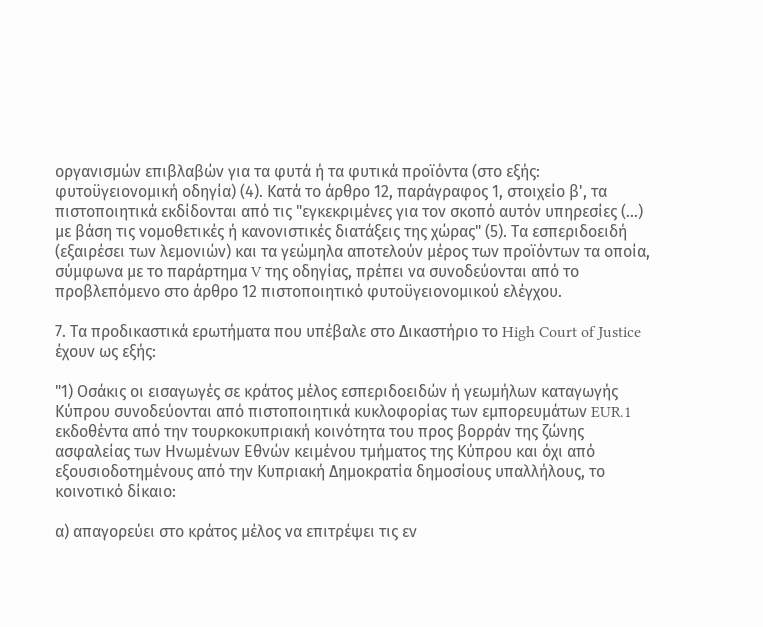οργανισμών επιβλαβών για τα φυτά ή τα φυτικά προϊόντα (στο εξής: φυτοϋγειονομική οδηγία) (4). Κατά το άρθρο 12, παράγραφος 1, στοιχείο β', τα πιστοποιητικά εκδίδονται από τις "εγκεκριμένες για τον σκοπό αυτόν υπηρεσίες (...) με βάση τις νομοθετικές ή κανονιστικές διατάξεις της χώρας" (5). Τα εσπεριδοειδή (εξαιρέσει των λεμονιών) και τα γεώμηλα αποτελούν μέρος των προϊόντων τα οποία, σύμφωνα με το παράρτημα V της οδηγίας, πρέπει να συνοδεύονται από το προβλεπόμενο στο άρθρο 12 πιστοποιητικό φυτοϋγειονομικού ελέγχου.

7. Τα προδικαστικά ερωτήματα που υπέβαλε στο Δικαστήριο το High Court of Justice έχουν ως εξής:

"1) Οσάκις οι εισαγωγές σε κράτος μέλος εσπεριδοειδών ή γεωμήλων καταγωγής Κύπρου συνοδεύονται από πιστοποιητικά κυκλοφορίας των εμπορευμάτων EUR.1 εκδοθέντα από την τουρκοκυπριακή κοινότητα του προς βορράν της ζώνης ασφαλείας των Ηνωμένων Εθνών κειμένου τμήματος της Κύπρου και όχι από εξουσιοδοτημένους από την Κυπριακή Δημοκρατία δημοσίους υπαλλήλους, το κοινοτικό δίκαιο:

α) απαγορεύει στο κράτος μέλος να επιτρέψει τις εν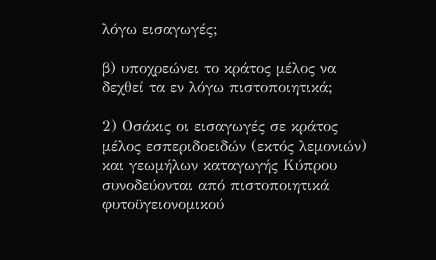λόγω εισαγωγές;

β) υποχρεώνει το κράτος μέλος να δεχθεί τα εν λόγω πιστοποιητικά;

2) Οσάκις οι εισαγωγές σε κράτος μέλος εσπεριδοειδών (εκτός λεμονιών) και γεωμήλων καταγωγής Κύπρου συνοδεύονται από πιστοποιητικά φυτοϋγειονομικού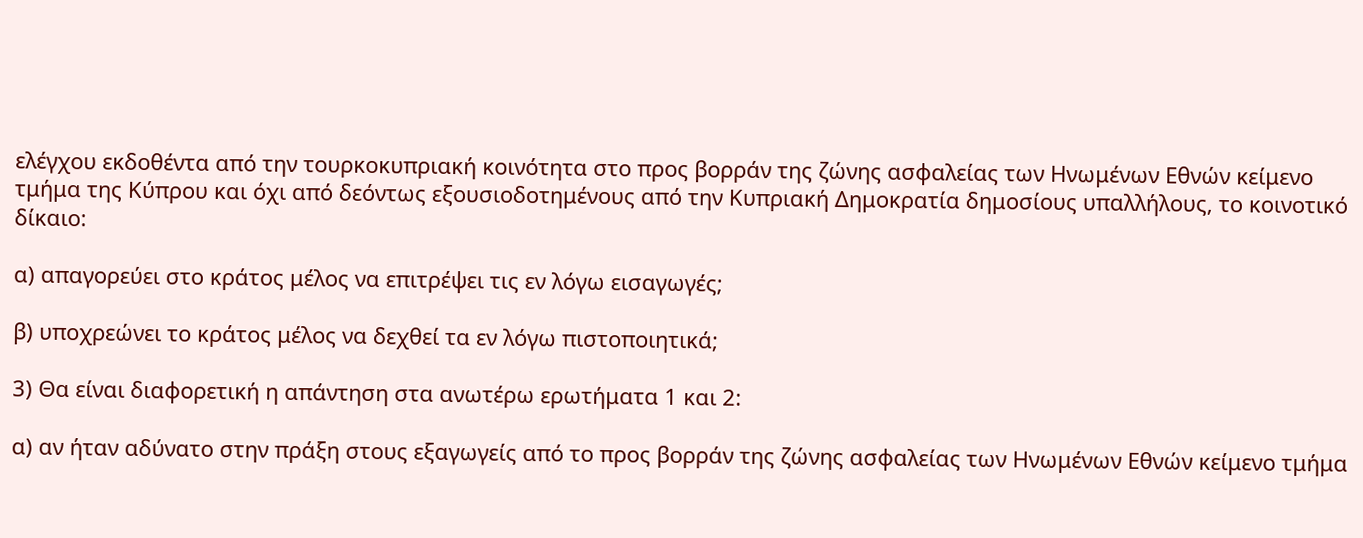ελέγχου εκδοθέντα από την τουρκοκυπριακή κοινότητα στο προς βορράν της ζώνης ασφαλείας των Ηνωμένων Εθνών κείμενο τμήμα της Κύπρου και όχι από δεόντως εξουσιοδοτημένους από την Κυπριακή Δημοκρατία δημοσίους υπαλλήλους, το κοινοτικό δίκαιο:

α) απαγορεύει στο κράτος μέλος να επιτρέψει τις εν λόγω εισαγωγές;

β) υποχρεώνει το κράτος μέλος να δεχθεί τα εν λόγω πιστοποιητικά;

3) Θα είναι διαφορετική η απάντηση στα ανωτέρω ερωτήματα 1 και 2:

α) αν ήταν αδύνατο στην πράξη στους εξαγωγείς από το προς βορράν της ζώνης ασφαλείας των Ηνωμένων Εθνών κείμενο τμήμα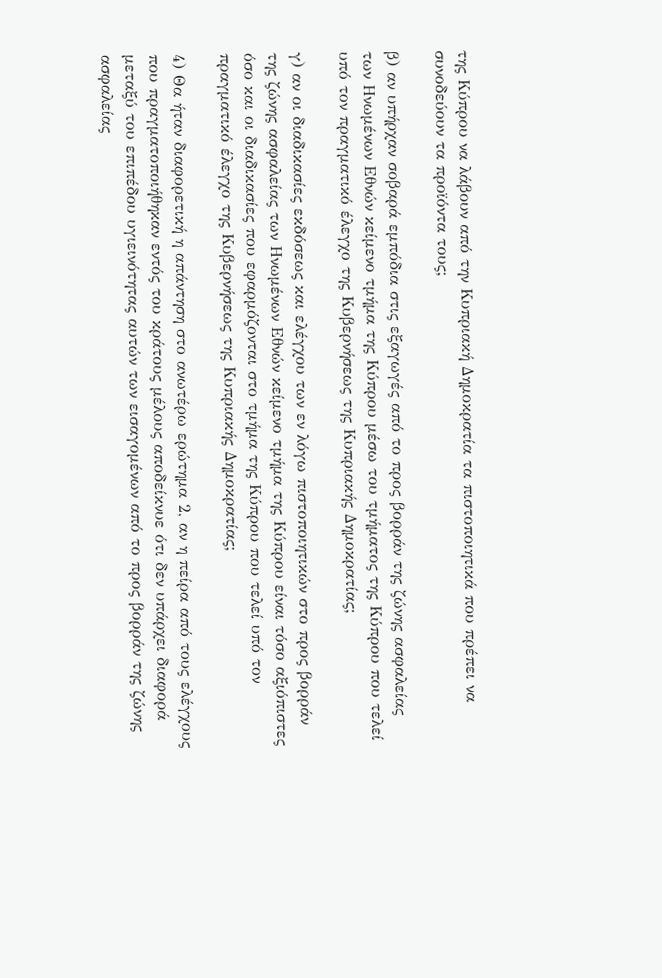της Κύπρου να λάβουν από την Κυπριακή Δημοκρατία τα πιστοποιητικά που πρέπει να συνοδεύουν τα προϊόντα τους;

β) αν υπήρχαν σοβαρά εμπόδια στις εξαγωγές από το προς βορράν της ζώνης ασφαλείας των Ηνωμένων Εθνών κείμενο τμήμα της Κύπρου μέσω του τμήματος της Κύπρου που τελεί υπό τον πραγματικό έλεγχο της Κυβερνήσεως της Κυπριακής Δημοκρατίας;

γ) αν οι διαδικασίες εκδόσεως και ελέγχου των εν λόγω πιστοποιητικών στο προς βορράν της ζώνης ασφαλείας των Ηνωμένων Εθνών κείμενο τμήμα της Κύπρου είναι τόσο αξιόπιστες όσο και οι διαδικασίες που εφαρμόζονται στο τμήμα της Κύπρου που τελεί υπό τον πραγματικό έλεγχο της Κυβερνήσεως της Κυπριακής Δημοκρατίας;

4) Θα ήταν διαφορετική η απάντηση στο ανωτέρω ερώτημα 2, αν η πείρα από τους ελέγχους που πραγματοποιήθηκαν εντός του κράτους μέλους αποδείκνυε ότι δεν υπάρχει διαφορά μεταξύ του επιπέδου υγιεινότητας αυτών των εισαγομένων από το προς βορράν της ζώνης ασφαλείας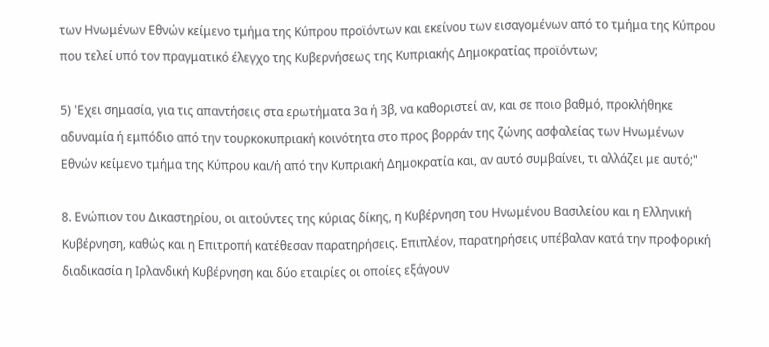των Ηνωμένων Εθνών κείμενο τμήμα της Κύπρου προϊόντων και εκείνου των εισαγομένων από το τμήμα της Κύπρου που τελεί υπό τον πραγματικό έλεγχο της Κυβερνήσεως της Κυπριακής Δημοκρατίας προϊόντων;

5) 'Εχει σημασία, για τις απαντήσεις στα ερωτήματα 3α ή 3β, να καθοριστεί αν, και σε ποιο βαθμό, προκλήθηκε αδυναμία ή εμπόδιο από την τουρκοκυπριακή κοινότητα στο προς βορράν της ζώνης ασφαλείας των Ηνωμένων Εθνών κείμενο τμήμα της Κύπρου και/ή από την Κυπριακή Δημοκρατία και, αν αυτό συμβαίνει, τι αλλάζει με αυτό;"

8. Ενώπιον του Δικαστηρίου, οι αιτούντες της κύριας δίκης, η Κυβέρνηση του Ηνωμένου Βασιλείου και η Ελληνική Κυβέρνηση, καθώς και η Επιτροπή κατέθεσαν παρατηρήσεις. Επιπλέον, παρατηρήσεις υπέβαλαν κατά την προφορική διαδικασία η Ιρλανδική Κυβέρνηση και δύο εταιρίες οι οποίες εξάγουν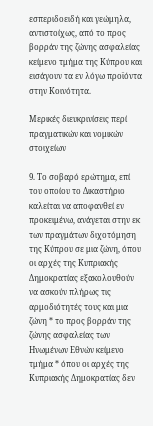εσπεριδοειδή και γεώμηλα, αντιστοίχως, από το προς βορράν της ζώνης ασφαλείας κείμενο τμήμα της Κύπρου και εισάγουν τα εν λόγω προϊόντα στην Κοινότητα.

Μερικές διευκρινίσεις περί πραγματικών και νομικών στοιχείων

9. Το σοβαρό ερώτημα, επί του οποίου το Δικαστήριο καλείται να αποφανθεί εν προκειμένω, ανάγεται στην εκ των πραγμάτων διχοτόμηση της Κύπρου σε μια ζώνη, όπου οι αρχές της Κυπριακής Δημοκρατίας εξακολουθούν να ασκούν πλήρως τις αρμοδιότητές τους και μια ζώνη * το προς βορράν της ζώνης ασφαλείας των Ηνωμένων Εθνών κείμενο τμήμα * όπου οι αρχές της Κυπριακής Δημοκρατίας δεν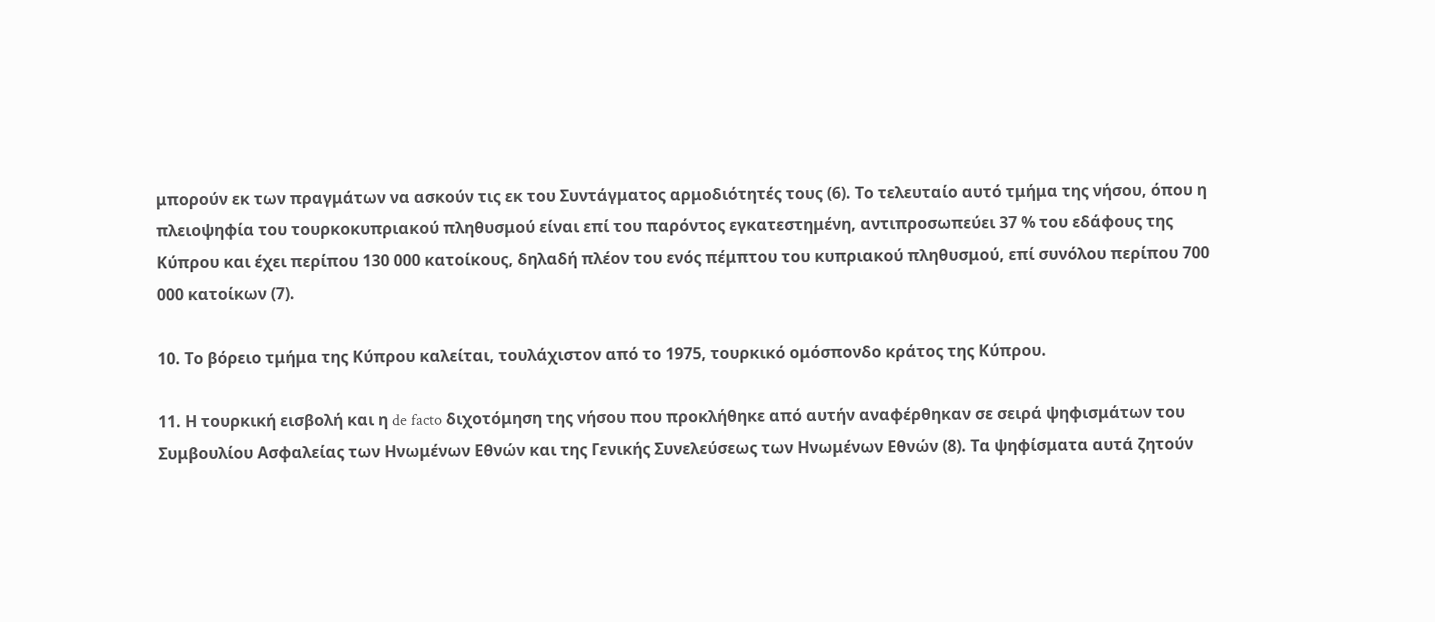μπορούν εκ των πραγμάτων να ασκούν τις εκ του Συντάγματος αρμοδιότητές τους (6). Το τελευταίο αυτό τμήμα της νήσου, όπου η πλειοψηφία του τουρκοκυπριακού πληθυσμού είναι επί του παρόντος εγκατεστημένη, αντιπροσωπεύει 37 % του εδάφους της Κύπρου και έχει περίπου 130 000 κατοίκους, δηλαδή πλέον του ενός πέμπτου του κυπριακού πληθυσμού, επί συνόλου περίπου 700 000 κατοίκων (7).

10. Το βόρειο τμήμα της Κύπρου καλείται, τουλάχιστον από το 1975, τουρκικό ομόσπονδο κράτος της Κύπρου.

11. Η τουρκική εισβολή και η de facto διχοτόμηση της νήσου που προκλήθηκε από αυτήν αναφέρθηκαν σε σειρά ψηφισμάτων του Συμβουλίου Ασφαλείας των Ηνωμένων Εθνών και της Γενικής Συνελεύσεως των Ηνωμένων Εθνών (8). Τα ψηφίσματα αυτά ζητούν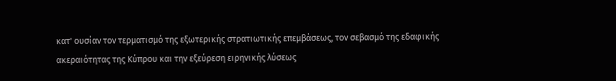κατ' ουσίαν τον τερματισμό της εξωτερικής στρατιωτικής επεμβάσεως, τον σεβασμό της εδαφικής ακεραιότητας της Κύπρου και την εξεύρεση ειρηνικής λύσεως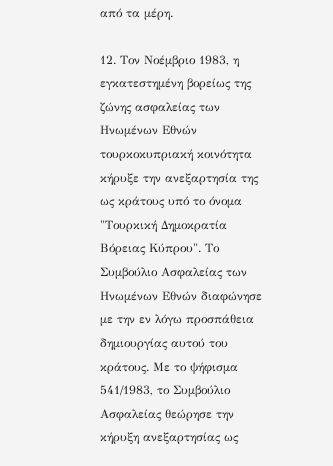από τα μέρη.

12. Τον Νοέμβριο 1983, η εγκατεστημένη βορείως της ζώνης ασφαλείας των Ηνωμένων Εθνών τουρκοκυπριακή κοινότητα κήρυξε την ανεξαρτησία της ως κράτους υπό το όνομα "Τουρκική Δημοκρατία Βόρειας Κύπρου". Το Συμβούλιο Ασφαλείας των Ηνωμένων Εθνών διαφώνησε με την εν λόγω προσπάθεια δημιουργίας αυτού του κράτους. Με το ψήφισμα 541/1983, το Συμβούλιο Ασφαλείας θεώρησε την κήρυξη ανεξαρτησίας ως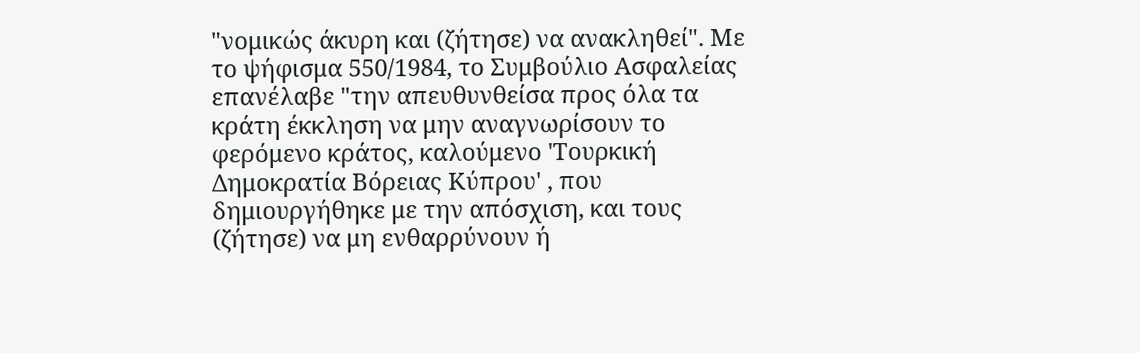"νομικώς άκυρη και (ζήτησε) να ανακληθεί". Με το ψήφισμα 550/1984, το Συμβούλιο Ασφαλείας επανέλαβε "την απευθυνθείσα προς όλα τα κράτη έκκληση να μην αναγνωρίσουν το φερόμενο κράτος, καλούμενο 'Τουρκική Δημοκρατία Βόρειας Κύπρου' , που δημιουργήθηκε με την απόσχιση, και τους (ζήτησε) να μη ενθαρρύνουν ή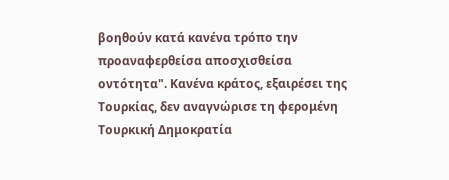βοηθούν κατά κανένα τρόπο την προαναφερθείσα αποσχισθείσα οντότητα". Κανένα κράτος, εξαιρέσει της Τουρκίας, δεν αναγνώρισε τη φερομένη Τουρκική Δημοκρατία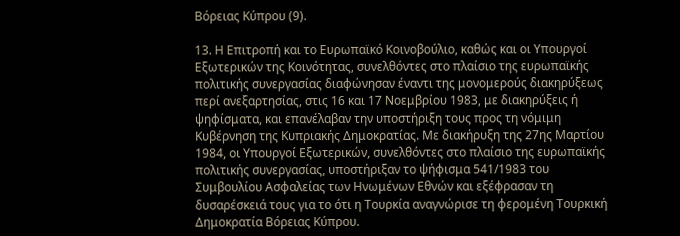Βόρειας Κύπρου (9).

13. Η Επιτροπή και το Ευρωπαϊκό Κοινοβούλιο, καθώς και οι Υπουργοί Εξωτερικών της Κοινότητας, συνελθόντες στο πλαίσιο της ευρωπαϊκής πολιτικής συνεργασίας διαφώνησαν έναντι της μονομερούς διακηρύξεως περί ανεξαρτησίας, στις 16 και 17 Νοεμβρίου 1983, με διακηρύξεις ή ψηφίσματα, και επανέλαβαν την υποστήριξη τους προς τη νόμιμη Κυβέρνηση της Κυπριακής Δημοκρατίας. Με διακήρυξη της 27ης Μαρτίου 1984, οι Υπουργοί Εξωτερικών, συνελθόντες στο πλαίσιο της ευρωπαϊκής πολιτικής συνεργασίας, υποστήριξαν το ψήφισμα 541/1983 του Συμβουλίου Ασφαλείας των Ηνωμένων Εθνών και εξέφρασαν τη δυσαρέσκειά τους για το ότι η Τουρκία αναγνώρισε τη φερομένη Τουρκική Δημοκρατία Βόρειας Κύπρου.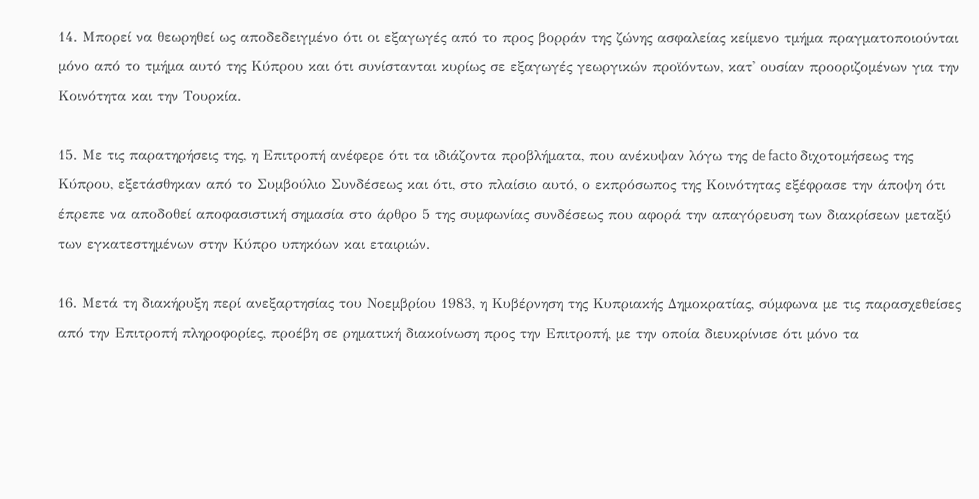14. Μπορεί να θεωρηθεί ως αποδεδειγμένο ότι οι εξαγωγές από το προς βορράν της ζώνης ασφαλείας κείμενο τμήμα πραγματοποιούνται μόνο από το τμήμα αυτό της Κύπρου και ότι συνίστανται κυρίως σε εξαγωγές γεωργικών προϊόντων, κατ' ουσίαν προοριζομένων για την Κοινότητα και την Τουρκία.

15. Με τις παρατηρήσεις της, η Επιτροπή ανέφερε ότι τα ιδιάζοντα προβλήματα, που ανέκυψαν λόγω της de facto διχοτομήσεως της Κύπρου, εξετάσθηκαν από το Συμβούλιο Συνδέσεως και ότι, στο πλαίσιο αυτό, ο εκπρόσωπος της Κοινότητας εξέφρασε την άποψη ότι έπρεπε να αποδοθεί αποφασιστική σημασία στο άρθρο 5 της συμφωνίας συνδέσεως που αφορά την απαγόρευση των διακρίσεων μεταξύ των εγκατεστημένων στην Κύπρο υπηκόων και εταιριών.

16. Μετά τη διακήρυξη περί ανεξαρτησίας του Νοεμβρίου 1983, η Κυβέρνηση της Κυπριακής Δημοκρατίας, σύμφωνα με τις παρασχεθείσες από την Επιτροπή πληροφορίες, προέβη σε ρηματική διακοίνωση προς την Επιτροπή, με την οποία διευκρίνισε ότι μόνο τα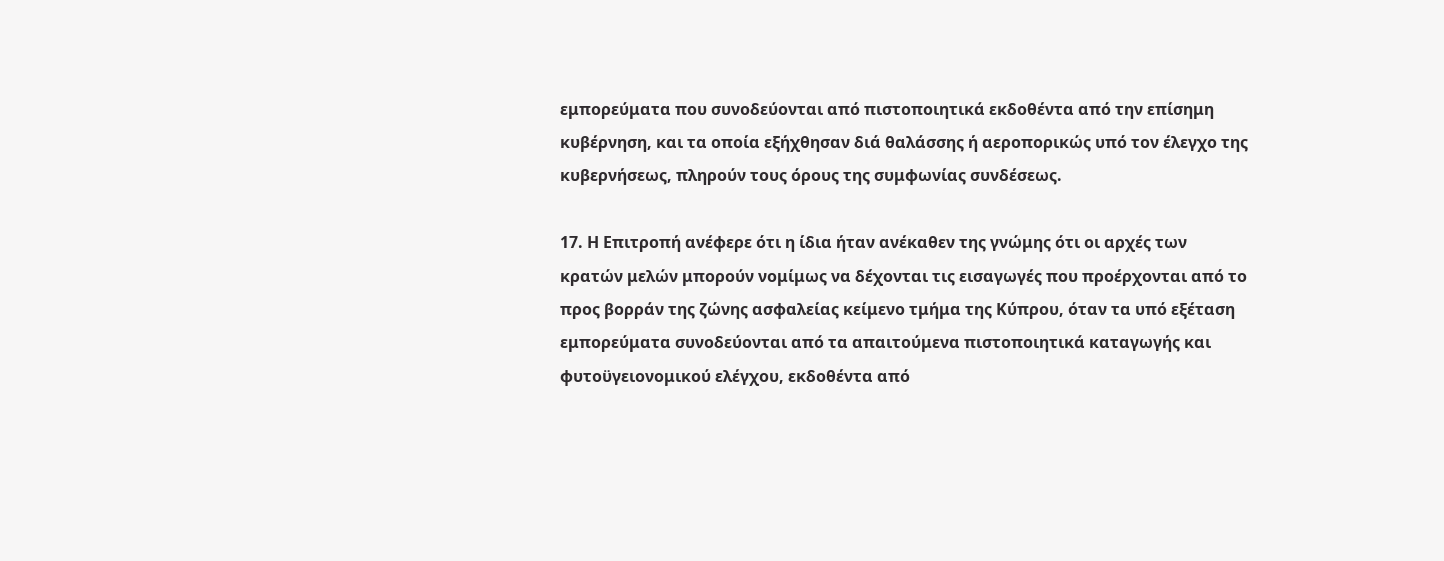εμπορεύματα που συνοδεύονται από πιστοποιητικά εκδοθέντα από την επίσημη κυβέρνηση, και τα οποία εξήχθησαν διά θαλάσσης ή αεροπορικώς υπό τον έλεγχο της κυβερνήσεως, πληρούν τους όρους της συμφωνίας συνδέσεως.

17. Η Επιτροπή ανέφερε ότι η ίδια ήταν ανέκαθεν της γνώμης ότι οι αρχές των κρατών μελών μπορούν νομίμως να δέχονται τις εισαγωγές που προέρχονται από το προς βορράν της ζώνης ασφαλείας κείμενο τμήμα της Κύπρου, όταν τα υπό εξέταση εμπορεύματα συνοδεύονται από τα απαιτούμενα πιστοποιητικά καταγωγής και φυτοϋγειονομικού ελέγχου, εκδοθέντα από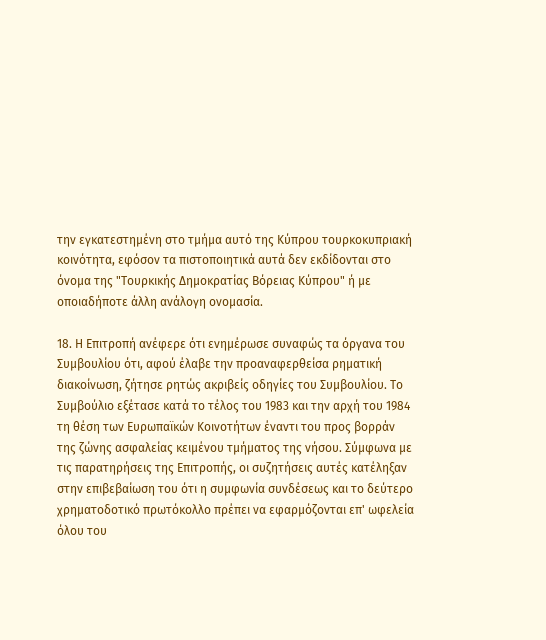την εγκατεστημένη στο τμήμα αυτό της Κύπρου τουρκοκυπριακή κοινότητα, εφόσον τα πιστοποιητικά αυτά δεν εκδίδονται στο όνομα της "Τουρκικής Δημοκρατίας Βόρειας Κύπρου" ή με οποιαδήποτε άλλη ανάλογη ονομασία.

18. Η Επιτροπή ανέφερε ότι ενημέρωσε συναφώς τα όργανα του Συμβουλίου ότι, αφού έλαβε την προαναφερθείσα ρηματική διακοίνωση, ζήτησε ρητώς ακριβείς οδηγίες του Συμβουλίου. Το Συμβούλιο εξέτασε κατά το τέλος του 1983 και την αρχή του 1984 τη θέση των Ευρωπαϊκών Κοινοτήτων έναντι του προς βορράν της ζώνης ασφαλείας κειμένου τμήματος της νήσου. Σύμφωνα με τις παρατηρήσεις της Επιτροπής, οι συζητήσεις αυτές κατέληξαν στην επιβεβαίωση του ότι η συμφωνία συνδέσεως και το δεύτερο χρηματοδοτικό πρωτόκολλο πρέπει να εφαρμόζονται επ' ωφελεία όλου του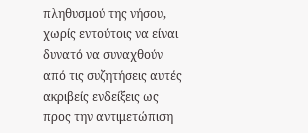πληθυσμού της νήσου, χωρίς εντούτοις να είναι δυνατό να συναχθούν από τις συζητήσεις αυτές ακριβείς ενδείξεις ως προς την αντιμετώπιση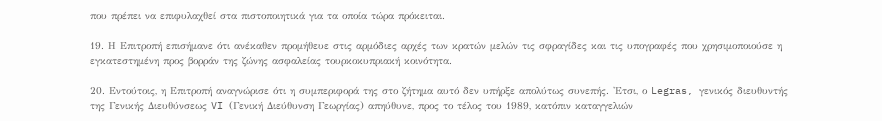που πρέπει να επιφυλαχθεί στα πιστοποιητικά για τα οποία τώρα πρόκειται.

19. Η Επιτροπή επισήμανε ότι ανέκαθεν προμήθευε στις αρμόδιες αρχές των κρατών μελών τις σφραγίδες και τις υπογραφές που χρησιμοποιούσε η εγκατεστημένη προς βορράν της ζώνης ασφαλείας τουρκοκυπριακή κοινότητα.

20. Εντούτοις, η Επιτροπή αναγνώρισε ότι η συμπεριφορά της στο ζήτημα αυτό δεν υπήρξε απολύτως συνεπής. 'Ετσι, ο Legras, γενικός διευθυντής της Γενικής Διευθύνσεως VI (Γενική Διεύθυνση Γεωργίας) απηύθυνε, προς το τέλος του 1989, κατόπιν καταγγελιών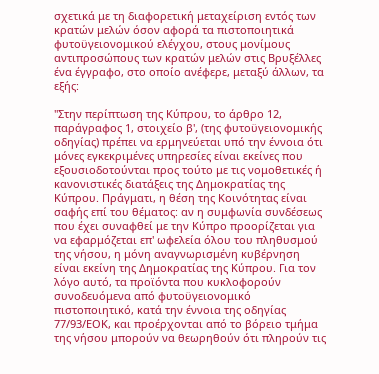σχετικά με τη διαφορετική μεταχείριση εντός των κρατών μελών όσον αφορά τα πιστοποιητικά φυτοϋγειονομικού ελέγχου, στους μονίμους αντιπροσώπους των κρατών μελών στις Βρυξέλλες ένα έγγραφο, στο οποίο ανέφερε, μεταξύ άλλων, τα εξής:

"Στην περίπτωση της Κύπρου, το άρθρο 12, παράγραφος 1, στοιχείο β', (της φυτοϋγειονομικής οδηγίας) πρέπει να ερμηνεύεται υπό την έννοια ότι μόνες εγκεκριμένες υπηρεσίες είναι εκείνες που εξουσιοδοτούνται προς τούτο με τις νομοθετικές ή κανονιστικές διατάξεις της Δημοκρατίας της Κύπρου. Πράγματι, η θέση της Κοινότητας είναι σαφής επί του θέματος: αν η συμφωνία συνδέσεως που έχει συναφθεί με την Κύπρο προορίζεται για να εφαρμόζεται επ' ωφελεία όλου του πληθυσμού της νήσου, η μόνη αναγνωρισμένη κυβέρνηση είναι εκείνη της Δημοκρατίας της Κύπρου. Για τον λόγο αυτό, τα προϊόντα που κυκλοφορούν συνοδευόμενα από φυτοϋγειονομικό πιστοποιητικό, κατά την έννοια της οδηγίας 77/93/ΕΟΚ, και προέρχονται από το βόρειο τμήμα της νήσου μπορούν να θεωρηθούν ότι πληρούν τις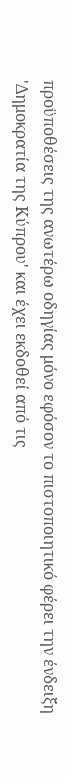προϋποθέσεις της ανωτέρω οδηγίας μόνο εφόσον το πιστοποιητικό φέρει την ένδειξη 'Δημοκρατία της Κύπρου' και έχει εκδοθεί από τις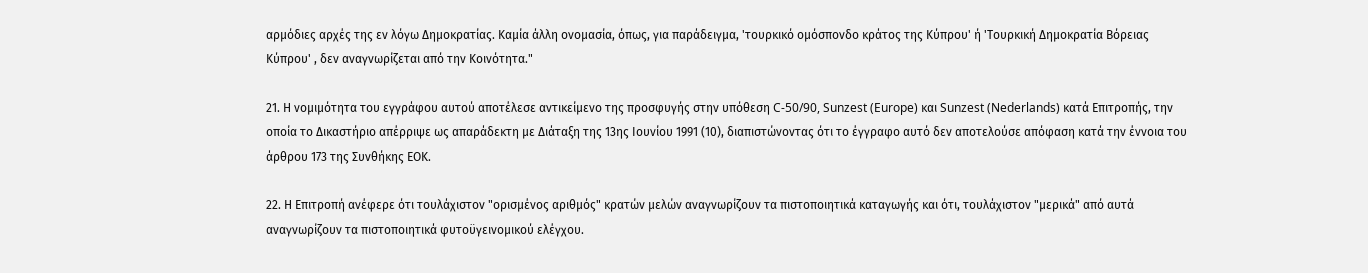αρμόδιες αρχές της εν λόγω Δημοκρατίας. Καμία άλλη ονομασία, όπως, για παράδειγμα, 'τουρκικό ομόσπονδο κράτος της Κύπρου' ή 'Τουρκική Δημοκρατία Βόρειας Κύπρου' , δεν αναγνωρίζεται από την Κοινότητα."

21. Η νομιμότητα του εγγράφου αυτού αποτέλεσε αντικείμενο της προσφυγής στην υπόθεση C-50/90, Sunzest (Europe) και Sunzest (Nederlands) κατά Επιτροπής, την οποία το Δικαστήριο απέρριψε ως απαράδεκτη με Διάταξη της 13ης Ιουνίου 1991 (10), διαπιστώνοντας ότι το έγγραφο αυτό δεν αποτελούσε απόφαση κατά την έννοια του άρθρου 173 της Συνθήκης ΕΟΚ.

22. Η Επιτροπή ανέφερε ότι τουλάχιστον "ορισμένος αριθμός" κρατών μελών αναγνωρίζουν τα πιστοποιητικά καταγωγής και ότι, τουλάχιστον "μερικά" από αυτά αναγνωρίζουν τα πιστοποιητικά φυτοϋγεινομικού ελέγχου.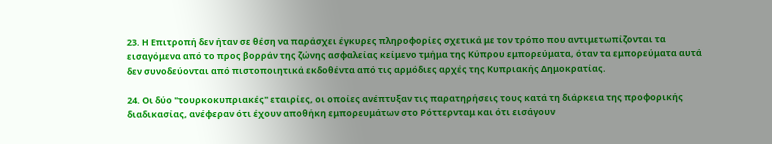23. Η Επιτροπή δεν ήταν σε θέση να παράσχει έγκυρες πληροφορίες σχετικά με τον τρόπο που αντιμετωπίζονται τα εισαγόμενα από το προς βορράν της ζώνης ασφαλείας κείμενο τμήμα της Κύπρου εμπορεύματα, όταν τα εμπορεύματα αυτά δεν συνοδεύονται από πιστοποιητικά εκδοθέντα από τις αρμόδιες αρχές της Κυπριακής Δημοκρατίας.

24. Οι δύο "τουρκοκυπριακές" εταιρίες, οι οποίες ανέπτυξαν τις παρατηρήσεις τους κατά τη διάρκεια της προφορικής διαδικασίας, ανέφεραν ότι έχουν αποθήκη εμπορευμάτων στο Ρόττερνταμ και ότι εισάγουν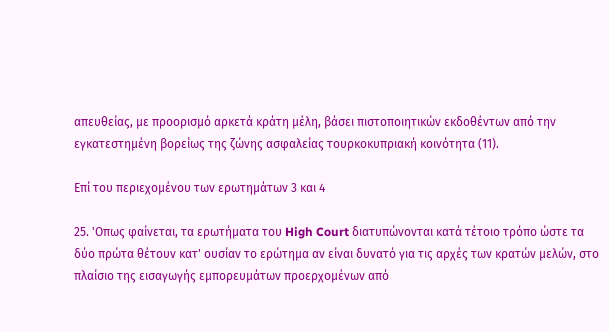απευθείας, με προορισμό αρκετά κράτη μέλη, βάσει πιστοποιητικών εκδοθέντων από την εγκατεστημένη βορείως της ζώνης ασφαλείας τουρκοκυπριακή κοινότητα (11).

Επί του περιεχομένου των ερωτημάτων 3 και 4

25. 'Οπως φαίνεται, τα ερωτήματα του High Court διατυπώνονται κατά τέτοιο τρόπο ώστε τα δύο πρώτα θέτουν κατ' ουσίαν το ερώτημα αν είναι δυνατό για τις αρχές των κρατών μελών, στο πλαίσιο της εισαγωγής εμπορευμάτων προερχομένων από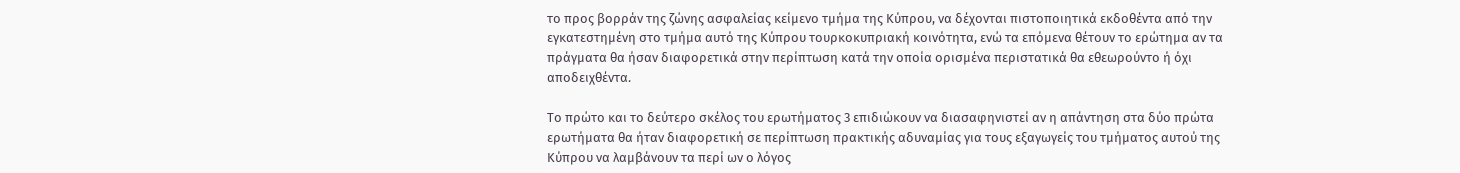το προς βορράν της ζώνης ασφαλείας κείμενο τμήμα της Κύπρου, να δέχονται πιστοποιητικά εκδοθέντα από την εγκατεστημένη στο τμήμα αυτό της Κύπρου τουρκοκυπριακή κοινότητα, ενώ τα επόμενα θέτουν το ερώτημα αν τα πράγματα θα ήσαν διαφορετικά στην περίπτωση κατά την οποία ορισμένα περιστατικά θα εθεωρούντο ή όχι αποδειχθέντα.

Το πρώτο και το δεύτερο σκέλος του ερωτήματος 3 επιδιώκουν να διασαφηνιστεί αν η απάντηση στα δύο πρώτα ερωτήματα θα ήταν διαφορετική σε περίπτωση πρακτικής αδυναμίας για τους εξαγωγείς του τμήματος αυτού της Κύπρου να λαμβάνουν τα περί ων ο λόγος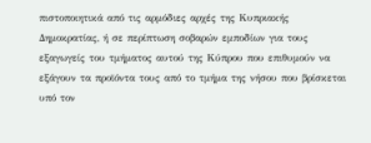πιστοποιητικά από τις αρμόδιες αρχές της Κυπριακής Δημοκρατίας, ή σε περίπτωση σοβαρών εμποδίων για τους εξαγωγείς του τμήματος αυτού της Κύπρου που επιθυμούν να εξάγουν τα προϊόντα τους από το τμήμα της νήσου που βρίσκεται υπό τον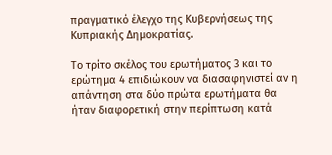πραγματικό έλεγχο της Κυβερνήσεως της Κυπριακής Δημοκρατίας.

Το τρίτο σκέλος του ερωτήματος 3 και το ερώτημα 4 επιδιώκουν να διασαφηνιστεί αν η απάντηση στα δύο πρώτα ερωτήματα θα ήταν διαφορετική στην περίπτωση κατά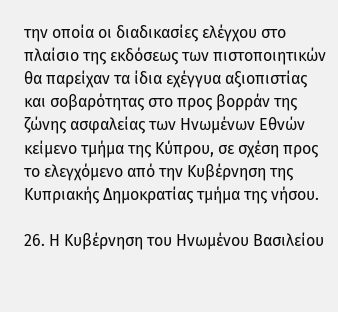την οποία οι διαδικασίες ελέγχου στο πλαίσιο της εκδόσεως των πιστοποιητικών θα παρείχαν τα ίδια εχέγγυα αξιοπιστίας και σοβαρότητας στο προς βορράν της ζώνης ασφαλείας των Ηνωμένων Εθνών κείμενο τμήμα της Κύπρου, σε σχέση προς το ελεγχόμενο από την Κυβέρνηση της Κυπριακής Δημοκρατίας τμήμα της νήσου.

26. Η Κυβέρνηση του Ηνωμένου Βασιλείου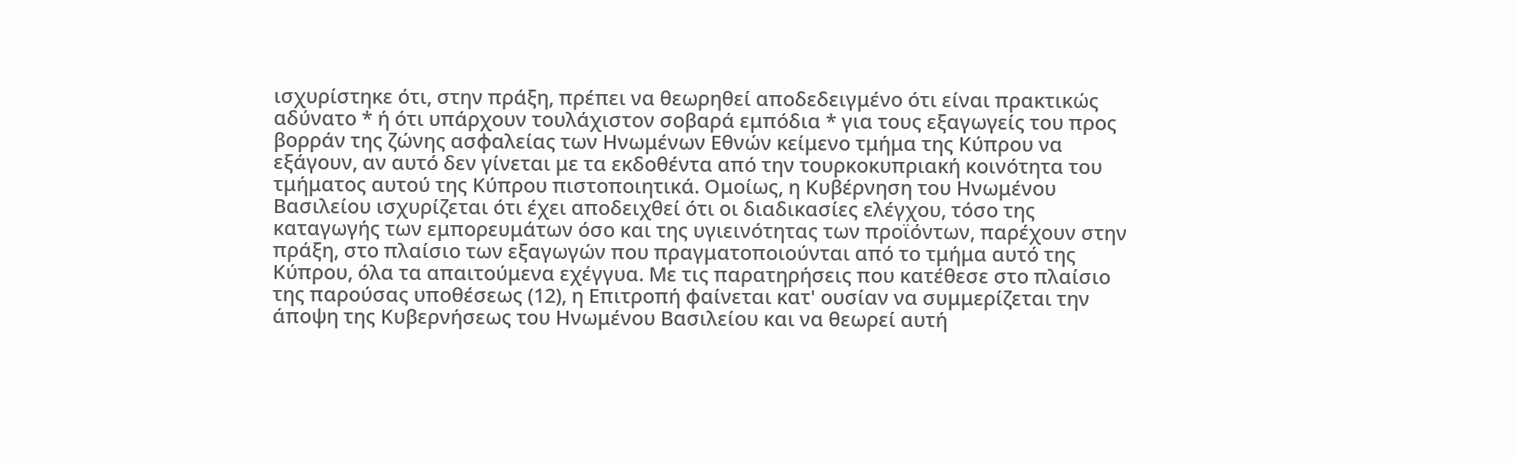ισχυρίστηκε ότι, στην πράξη, πρέπει να θεωρηθεί αποδεδειγμένο ότι είναι πρακτικώς αδύνατο * ή ότι υπάρχουν τουλάχιστον σοβαρά εμπόδια * για τους εξαγωγείς του προς βορράν της ζώνης ασφαλείας των Ηνωμένων Εθνών κείμενο τμήμα της Κύπρου να εξάγουν, αν αυτό δεν γίνεται με τα εκδοθέντα από την τουρκοκυπριακή κοινότητα του τμήματος αυτού της Κύπρου πιστοποιητικά. Ομοίως, η Κυβέρνηση του Ηνωμένου Βασιλείου ισχυρίζεται ότι έχει αποδειχθεί ότι οι διαδικασίες ελέγχου, τόσο της καταγωγής των εμπορευμάτων όσο και της υγιεινότητας των προϊόντων, παρέχουν στην πράξη, στο πλαίσιο των εξαγωγών που πραγματοποιούνται από το τμήμα αυτό της Κύπρου, όλα τα απαιτούμενα εχέγγυα. Με τις παρατηρήσεις που κατέθεσε στο πλαίσιο της παρούσας υποθέσεως (12), η Επιτροπή φαίνεται κατ' ουσίαν να συμμερίζεται την άποψη της Κυβερνήσεως του Ηνωμένου Βασιλείου και να θεωρεί αυτή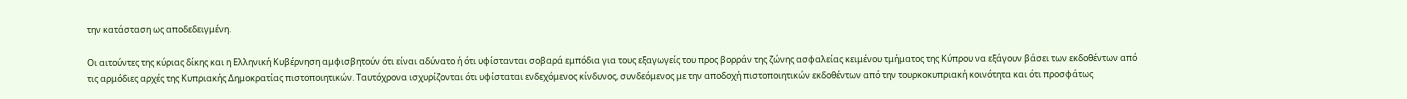την κατάσταση ως αποδεδειγμένη.

Οι αιτούντες της κύριας δίκης και η Ελληνική Κυβέρνηση αμφισβητούν ότι είναι αδύνατο ή ότι υφίστανται σοβαρά εμπόδια για τους εξαγωγείς του προς βορράν της ζώνης ασφαλείας κειμένου τμήματος της Κύπρου να εξάγουν βάσει των εκδοθέντων από τις αρμόδιες αρχές της Κυπριακής Δημοκρατίας πιστοποιητικών. Ταυτόχρονα ισχυρίζονται ότι υφίσταται ενδεχόμενος κίνδυνος, συνδεόμενος με την αποδοχή πιστοποιητικών εκδοθέντων από την τουρκοκυπριακή κοινότητα και ότι προσφάτως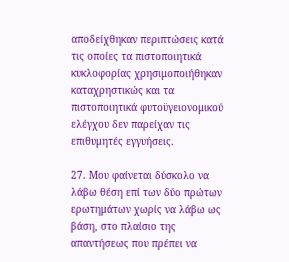αποδείχθηκαν περιπτώσεις κατά τις οποίες τα πιστοποιητικά κυκλοφορίας χρησιμοποιήθηκαν καταχρηστικώς και τα πιστοποιητικά φυτοϋγειονομικού ελέγχου δεν παρείχαν τις επιθυμητές εγγυήσεις.

27. Μου φαίνεται δύσκολο να λάβω θέση επί των δύο πρώτων ερωτημάτων χωρίς να λάβω ως βάση, στο πλαίσιο της απαντήσεως που πρέπει να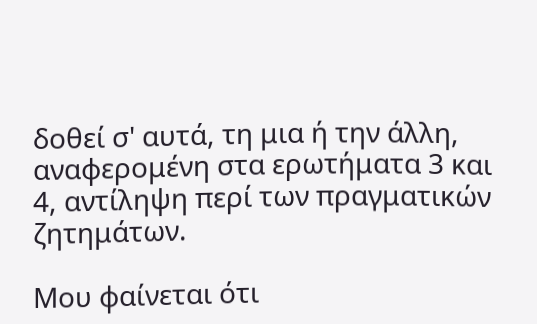δοθεί σ' αυτά, τη μια ή την άλλη, αναφερομένη στα ερωτήματα 3 και 4, αντίληψη περί των πραγματικών ζητημάτων.

Μου φαίνεται ότι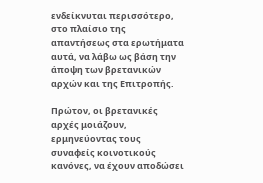ενδείκνυται περισσότερο, στο πλαίσιο της απαντήσεως στα ερωτήματα αυτά, να λάβω ως βάση την άποψη των βρετανικών αρχών και της Επιτροπής.

Πρώτον, οι βρετανικές αρχές μοιάζουν, ερμηνεύοντας τους συναφείς κοινοτικούς κανόνες, να έχουν αποδώσει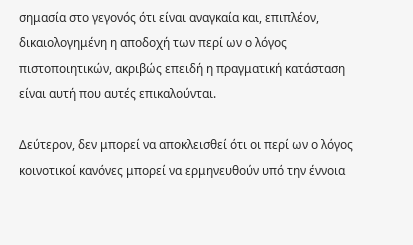σημασία στο γεγονός ότι είναι αναγκαία και, επιπλέον, δικαιολογημένη η αποδοχή των περί ων ο λόγος πιστοποιητικών, ακριβώς επειδή η πραγματική κατάσταση είναι αυτή που αυτές επικαλούνται.

Δεύτερον, δεν μπορεί να αποκλεισθεί ότι οι περί ων ο λόγος κοινοτικοί κανόνες μπορεί να ερμηνευθούν υπό την έννοια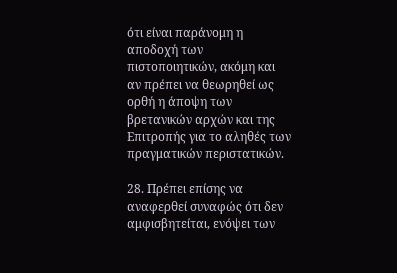ότι είναι παράνομη η αποδοχή των πιστοποιητικών, ακόμη και αν πρέπει να θεωρηθεί ως ορθή η άποψη των βρετανικών αρχών και της Επιτροπής για το αληθές των πραγματικών περιστατικών.

28. Πρέπει επίσης να αναφερθεί συναφώς ότι δεν αμφισβητείται, ενόψει των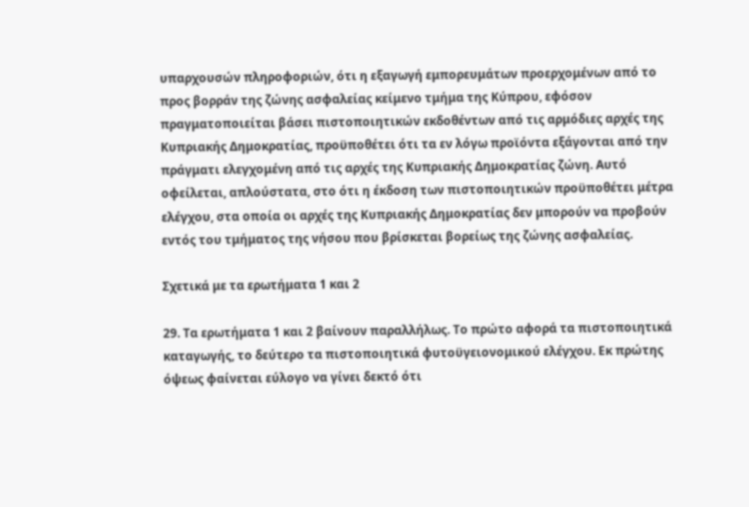υπαρχουσών πληροφοριών, ότι η εξαγωγή εμπορευμάτων προερχομένων από το προς βορράν της ζώνης ασφαλείας κείμενο τμήμα της Κύπρου, εφόσον πραγματοποιείται βάσει πιστοποιητικών εκδοθέντων από τις αρμόδιες αρχές της Κυπριακής Δημοκρατίας, προϋποθέτει ότι τα εν λόγω προϊόντα εξάγονται από την πράγματι ελεγχομένη από τις αρχές της Κυπριακής Δημοκρατίας ζώνη. Αυτό οφείλεται, απλούστατα, στο ότι η έκδοση των πιστοποιητικών προϋποθέτει μέτρα ελέγχου, στα οποία οι αρχές της Κυπριακής Δημοκρατίας δεν μπορούν να προβούν εντός του τμήματος της νήσου που βρίσκεται βορείως της ζώνης ασφαλείας.

Σχετικά με τα ερωτήματα 1 και 2

29. Τα ερωτήματα 1 και 2 βαίνουν παραλλήλως. Το πρώτο αφορά τα πιστοποιητικά καταγωγής, το δεύτερο τα πιστοποιητικά φυτοϋγειονομικού ελέγχου. Εκ πρώτης όψεως φαίνεται εύλογο να γίνει δεκτό ότι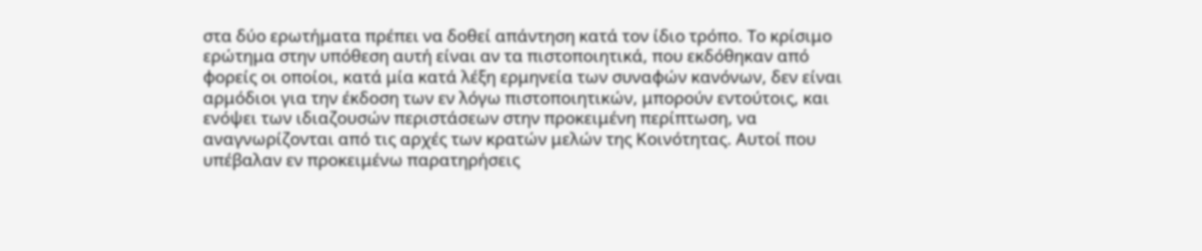στα δύο ερωτήματα πρέπει να δοθεί απάντηση κατά τον ίδιο τρόπο. Το κρίσιμο ερώτημα στην υπόθεση αυτή είναι αν τα πιστοποιητικά, που εκδόθηκαν από φορείς οι οποίοι, κατά μία κατά λέξη ερμηνεία των συναφών κανόνων, δεν είναι αρμόδιοι για την έκδοση των εν λόγω πιστοποιητικών, μπορούν εντούτοις, και ενόψει των ιδιαζουσών περιστάσεων στην προκειμένη περίπτωση, να αναγνωρίζονται από τις αρχές των κρατών μελών της Κοινότητας. Αυτοί που υπέβαλαν εν προκειμένω παρατηρήσεις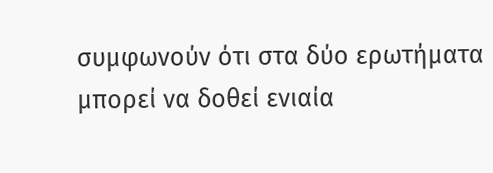συμφωνούν ότι στα δύο ερωτήματα μπορεί να δοθεί ενιαία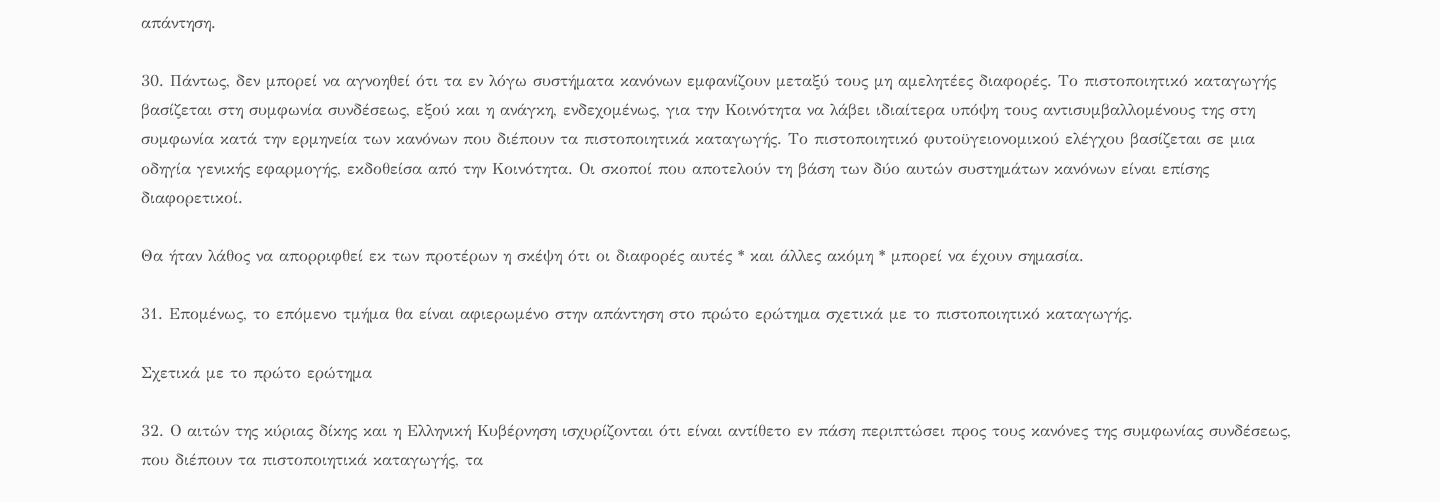απάντηση.

30. Πάντως, δεν μπορεί να αγνοηθεί ότι τα εν λόγω συστήματα κανόνων εμφανίζουν μεταξύ τους μη αμελητέες διαφορές. Το πιστοποιητικό καταγωγής βασίζεται στη συμφωνία συνδέσεως, εξού και η ανάγκη, ενδεχομένως, για την Κοινότητα να λάβει ιδιαίτερα υπόψη τους αντισυμβαλλομένους της στη συμφωνία κατά την ερμηνεία των κανόνων που διέπουν τα πιστοποιητικά καταγωγής. Το πιστοποιητικό φυτοϋγειονομικού ελέγχου βασίζεται σε μια οδηγία γενικής εφαρμογής, εκδοθείσα από την Κοινότητα. Οι σκοποί που αποτελούν τη βάση των δύο αυτών συστημάτων κανόνων είναι επίσης διαφορετικοί.

Θα ήταν λάθος να απορριφθεί εκ των προτέρων η σκέψη ότι οι διαφορές αυτές * και άλλες ακόμη * μπορεί να έχουν σημασία.

31. Επομένως, το επόμενο τμήμα θα είναι αφιερωμένο στην απάντηση στο πρώτο ερώτημα σχετικά με το πιστοποιητικό καταγωγής.

Σχετικά με το πρώτο ερώτημα

32. Ο αιτών της κύριας δίκης και η Ελληνική Κυβέρνηση ισχυρίζονται ότι είναι αντίθετο εν πάση περιπτώσει προς τους κανόνες της συμφωνίας συνδέσεως, που διέπουν τα πιστοποιητικά καταγωγής, τα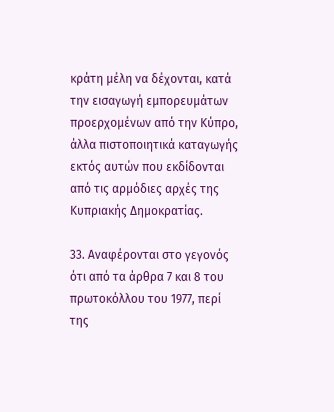κράτη μέλη να δέχονται, κατά την εισαγωγή εμπορευμάτων προερχομένων από την Κύπρο, άλλα πιστοποιητικά καταγωγής εκτός αυτών που εκδίδονται από τις αρμόδιες αρχές της Κυπριακής Δημοκρατίας.

33. Αναφέρονται στο γεγονός ότι από τα άρθρα 7 και 8 του πρωτοκόλλου του 1977, περί της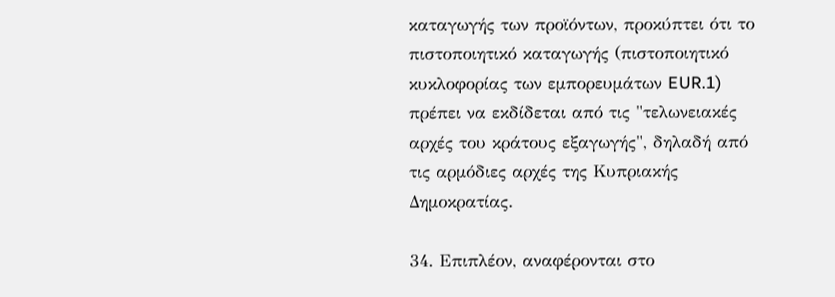καταγωγής των προϊόντων, προκύπτει ότι το πιστοποιητικό καταγωγής (πιστοποιητικό κυκλοφορίας των εμπορευμάτων EUR.1) πρέπει να εκδίδεται από τις "τελωνειακές αρχές του κράτους εξαγωγής", δηλαδή από τις αρμόδιες αρχές της Κυπριακής Δημοκρατίας.

34. Επιπλέον, αναφέρονται στο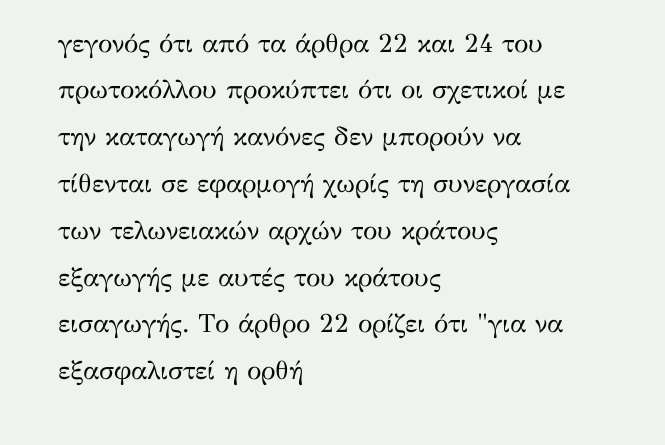γεγονός ότι από τα άρθρα 22 και 24 του πρωτοκόλλου προκύπτει ότι οι σχετικοί με την καταγωγή κανόνες δεν μπορούν να τίθενται σε εφαρμογή χωρίς τη συνεργασία των τελωνειακών αρχών του κράτους εξαγωγής με αυτές του κράτους εισαγωγής. Το άρθρο 22 ορίζει ότι "για να εξασφαλιστεί η ορθή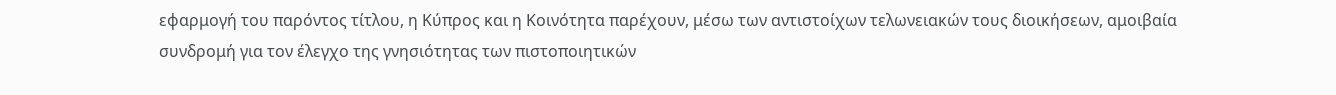εφαρμογή του παρόντος τίτλου, η Κύπρος και η Κοινότητα παρέχουν, μέσω των αντιστοίχων τελωνειακών τους διοικήσεων, αμοιβαία συνδρομή για τον έλεγχο της γνησιότητας των πιστοποιητικών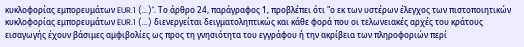κυκλοφορίας εμπορευμάτων EUR.1 (...)". Το άρθρο 24, παράγραφος 1, προβλέπει ότι "ο εκ των υστέρων έλεγχος των πιστοποιητικών κυκλοφορίας εμπορευμάτων EUR.1 (...) διενεργείται δειγματοληπτικώς και κάθε φορά που οι τελωνειακές αρχές του κράτους εισαγωγής έχουν βάσιμες αμφιβολίες ως προς τη γνησιότητα του εγγράφου ή την ακρίβεια των πληροφοριών περί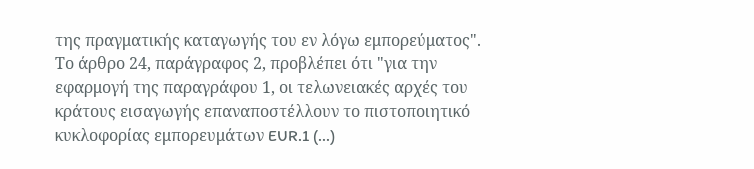της πραγματικής καταγωγής του εν λόγω εμπορεύματος". Το άρθρο 24, παράγραφος 2, προβλέπει ότι "για την εφαρμογή της παραγράφου 1, οι τελωνειακές αρχές του κράτους εισαγωγής επαναποστέλλουν το πιστοποιητικό κυκλοφορίας εμπορευμάτων EUR.1 (...)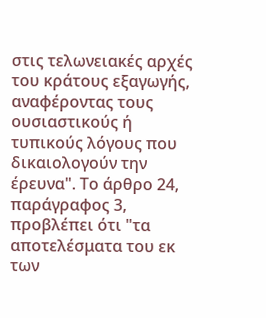στις τελωνειακές αρχές του κράτους εξαγωγής, αναφέροντας τους ουσιαστικούς ή τυπικούς λόγους που δικαιολογούν την έρευνα". Το άρθρο 24, παράγραφος 3, προβλέπει ότι "τα αποτελέσματα του εκ των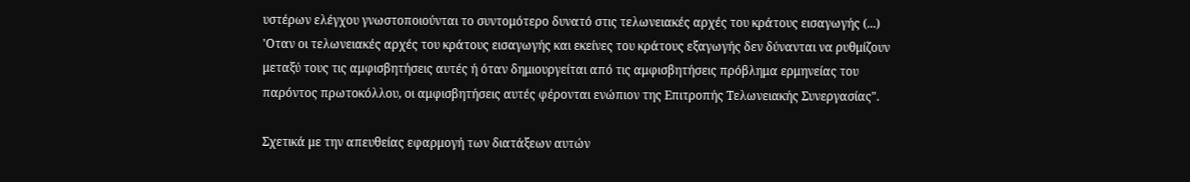υστέρων ελέγχου γνωστοποιούνται το συντομότερο δυνατό στις τελωνειακές αρχές του κράτους εισαγωγής (...) 'Οταν οι τελωνειακές αρχές του κράτους εισαγωγής και εκείνες του κράτους εξαγωγής δεν δύνανται να ρυθμίζουν μεταξύ τους τις αμφισβητήσεις αυτές ή όταν δημιουργείται από τις αμφισβητήσεις πρόβλημα ερμηνείας του παρόντος πρωτοκόλλου, οι αμφισβητήσεις αυτές φέρονται ενώπιον της Επιτροπής Τελωνειακής Συνεργασίας".

Σχετικά με την απευθείας εφαρμογή των διατάξεων αυτών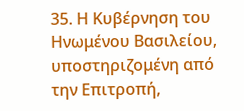35. Η Κυβέρνηση του Ηνωμένου Βασιλείου, υποστηριζομένη από την Επιτροπή,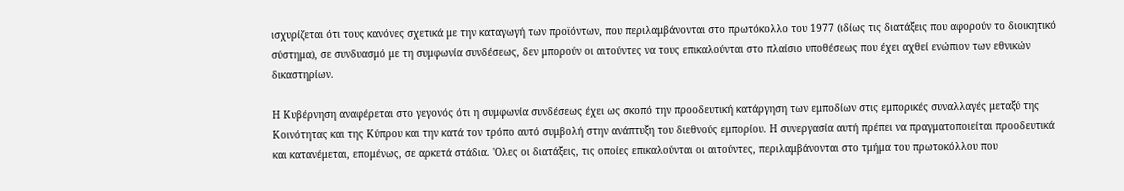ισχυρίζεται ότι τους κανόνες σχετικά με την καταγωγή των προϊόντων, που περιλαμβάνονται στο πρωτόκολλο του 1977 (ιδίως τις διατάξεις που αφορούν το διοικητικό σύστημα), σε συνδυασμό με τη συμφωνία συνδέσεως, δεν μπορούν οι αιτούντες να τους επικαλούνται στο πλαίσιο υποθέσεως που έχει αχθεί ενώπιον των εθνικών δικαστηρίων.

Η Κυβέρνηση αναφέρεται στο γεγονός ότι η συμφωνία συνδέσεως έχει ως σκοπό την προοδευτική κατάργηση των εμποδίων στις εμπορικές συναλλαγές μεταξύ της Κοινότητας και της Κύπρου και την κατά τον τρόπο αυτό συμβολή στην ανάπτυξη του διεθνούς εμπορίου. Η συνεργασία αυτή πρέπει να πραγματοποιείται προοδευτικά και κατανέμεται, επομένως, σε αρκετά στάδια. 'Ολες οι διατάξεις, τις οποίες επικαλούνται οι αιτούντες, περιλαμβάνονται στο τμήμα του πρωτοκόλλου που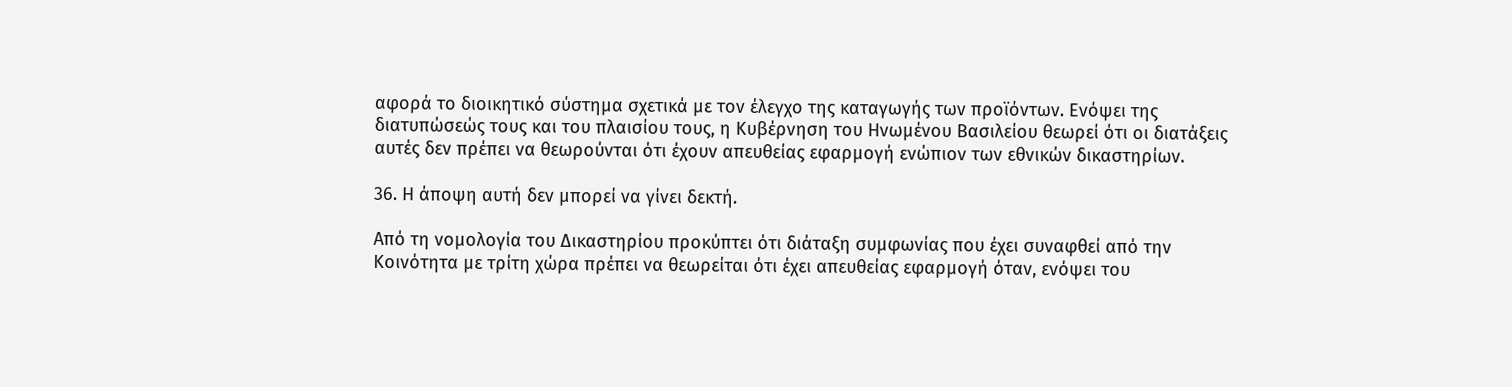αφορά το διοικητικό σύστημα σχετικά με τον έλεγχο της καταγωγής των προϊόντων. Ενόψει της διατυπώσεώς τους και του πλαισίου τους, η Κυβέρνηση του Ηνωμένου Βασιλείου θεωρεί ότι οι διατάξεις αυτές δεν πρέπει να θεωρούνται ότι έχουν απευθείας εφαρμογή ενώπιον των εθνικών δικαστηρίων.

36. Η άποψη αυτή δεν μπορεί να γίνει δεκτή.

Από τη νομολογία του Δικαστηρίου προκύπτει ότι διάταξη συμφωνίας που έχει συναφθεί από την Κοινότητα με τρίτη χώρα πρέπει να θεωρείται ότι έχει απευθείας εφαρμογή όταν, ενόψει του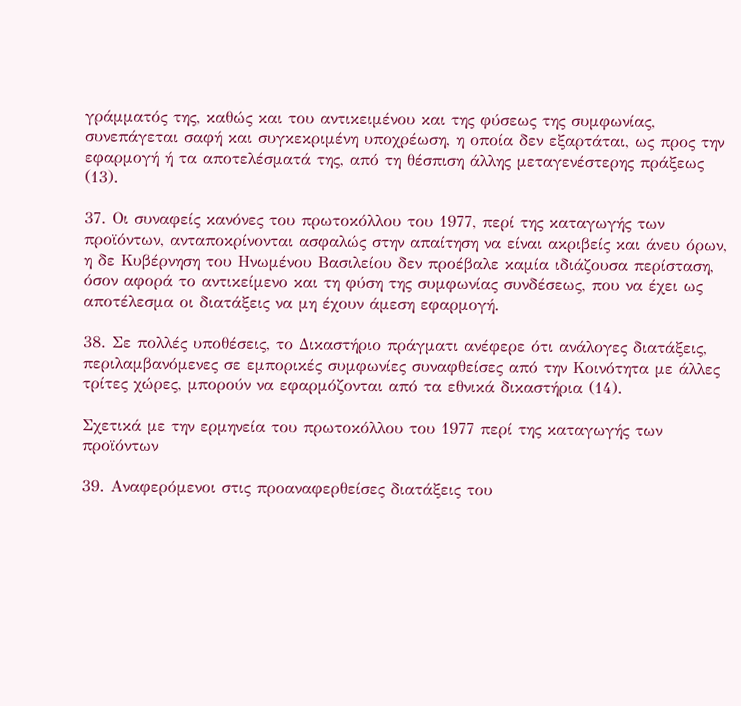γράμματός της, καθώς και του αντικειμένου και της φύσεως της συμφωνίας, συνεπάγεται σαφή και συγκεκριμένη υποχρέωση, η οποία δεν εξαρτάται, ως προς την εφαρμογή ή τα αποτελέσματά της, από τη θέσπιση άλλης μεταγενέστερης πράξεως (13).

37. Οι συναφείς κανόνες του πρωτοκόλλου του 1977, περί της καταγωγής των προϊόντων, ανταποκρίνονται ασφαλώς στην απαίτηση να είναι ακριβείς και άνευ όρων, η δε Κυβέρνηση του Ηνωμένου Βασιλείου δεν προέβαλε καμία ιδιάζουσα περίσταση, όσον αφορά το αντικείμενο και τη φύση της συμφωνίας συνδέσεως, που να έχει ως αποτέλεσμα οι διατάξεις να μη έχουν άμεση εφαρμογή.

38. Σε πολλές υποθέσεις, το Δικαστήριο πράγματι ανέφερε ότι ανάλογες διατάξεις, περιλαμβανόμενες σε εμπορικές συμφωνίες συναφθείσες από την Κοινότητα με άλλες τρίτες χώρες, μπορούν να εφαρμόζονται από τα εθνικά δικαστήρια (14).

Σχετικά με την ερμηνεία του πρωτοκόλλου του 1977 περί της καταγωγής των προϊόντων

39. Αναφερόμενοι στις προαναφερθείσες διατάξεις του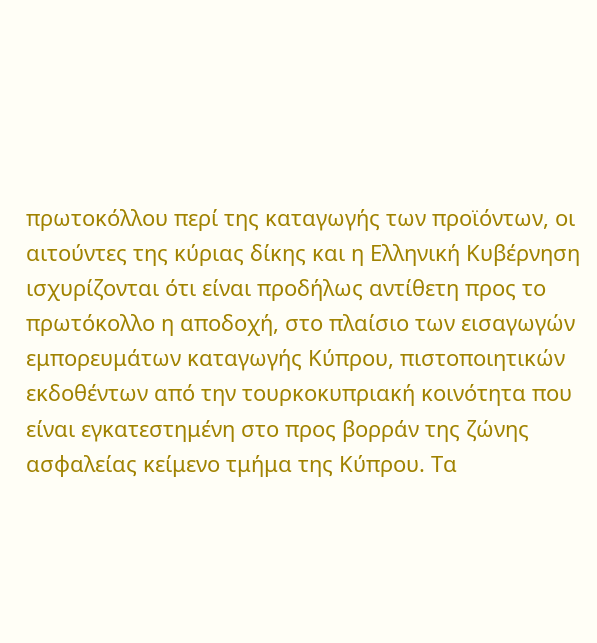πρωτοκόλλου περί της καταγωγής των προϊόντων, οι αιτούντες της κύριας δίκης και η Ελληνική Κυβέρνηση ισχυρίζονται ότι είναι προδήλως αντίθετη προς το πρωτόκολλο η αποδοχή, στο πλαίσιο των εισαγωγών εμπορευμάτων καταγωγής Κύπρου, πιστοποιητικών εκδοθέντων από την τουρκοκυπριακή κοινότητα που είναι εγκατεστημένη στο προς βορράν της ζώνης ασφαλείας κείμενο τμήμα της Κύπρου. Τα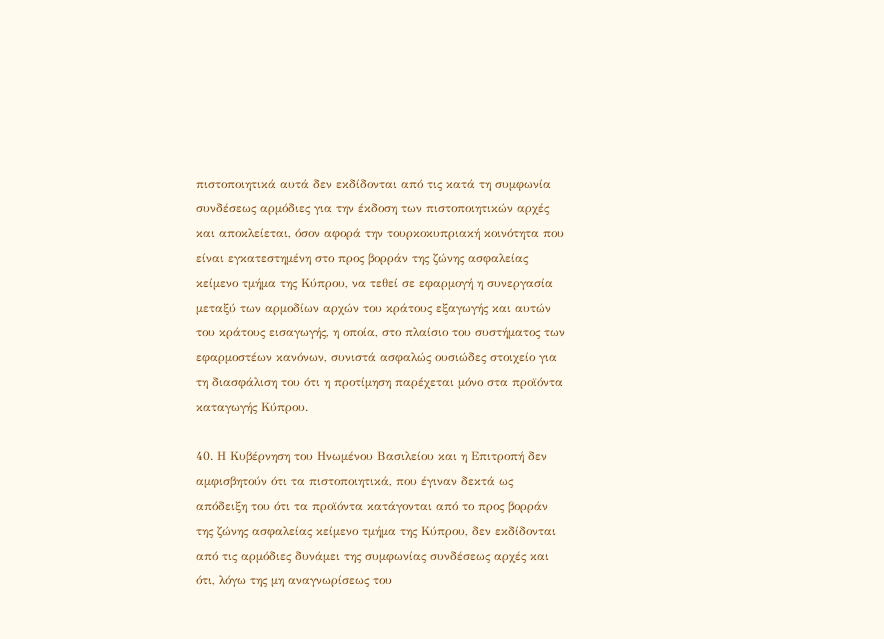πιστοποιητικά αυτά δεν εκδίδονται από τις κατά τη συμφωνία συνδέσεως αρμόδιες για την έκδοση των πιστοποιητικών αρχές και αποκλείεται, όσον αφορά την τουρκοκυπριακή κοινότητα που είναι εγκατεστημένη στο προς βορράν της ζώνης ασφαλείας κείμενο τμήμα της Κύπρου, να τεθεί σε εφαρμογή η συνεργασία μεταξύ των αρμοδίων αρχών του κράτους εξαγωγής και αυτών του κράτους εισαγωγής, η οποία, στο πλαίσιο του συστήματος των εφαρμοστέων κανόνων, συνιστά ασφαλώς ουσιώδες στοιχείο για τη διασφάλιση του ότι η προτίμηση παρέχεται μόνο στα προϊόντα καταγωγής Κύπρου.

40. Η Κυβέρνηση του Ηνωμένου Βασιλείου και η Επιτροπή δεν αμφισβητούν ότι τα πιστοποιητικά, που έγιναν δεκτά ως απόδειξη του ότι τα προϊόντα κατάγονται από το προς βορράν της ζώνης ασφαλείας κείμενο τμήμα της Κύπρου, δεν εκδίδονται από τις αρμόδιες δυνάμει της συμφωνίας συνδέσεως αρχές και ότι, λόγω της μη αναγνωρίσεως του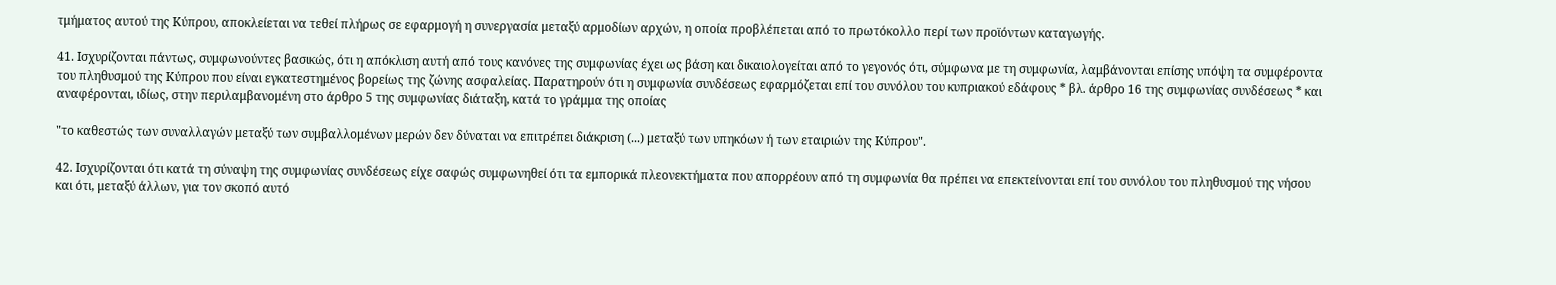τμήματος αυτού της Κύπρου, αποκλείεται να τεθεί πλήρως σε εφαρμογή η συνεργασία μεταξύ αρμοδίων αρχών, η οποία προβλέπεται από το πρωτόκολλο περί των προϊόντων καταγωγής.

41. Ισχυρίζονται πάντως, συμφωνούντες βασικώς, ότι η απόκλιση αυτή από τους κανόνες της συμφωνίας έχει ως βάση και δικαιολογείται από το γεγονός ότι, σύμφωνα με τη συμφωνία, λαμβάνονται επίσης υπόψη τα συμφέροντα του πληθυσμού της Κύπρου που είναι εγκατεστημένος βορείως της ζώνης ασφαλείας. Παρατηρούν ότι η συμφωνία συνδέσεως εφαρμόζεται επί του συνόλου του κυπριακού εδάφους * βλ. άρθρο 16 της συμφωνίας συνδέσεως * και αναφέρονται, ιδίως, στην περιλαμβανομένη στο άρθρο 5 της συμφωνίας διάταξη, κατά το γράμμα της οποίας

"το καθεστώς των συναλλαγών μεταξύ των συμβαλλομένων μερών δεν δύναται να επιτρέπει διάκριση (...) μεταξύ των υπηκόων ή των εταιριών της Κύπρου".

42. Ισχυρίζονται ότι κατά τη σύναψη της συμφωνίας συνδέσεως είχε σαφώς συμφωνηθεί ότι τα εμπορικά πλεονεκτήματα που απορρέουν από τη συμφωνία θα πρέπει να επεκτείνονται επί του συνόλου του πληθυσμού της νήσου και ότι, μεταξύ άλλων, για τον σκοπό αυτό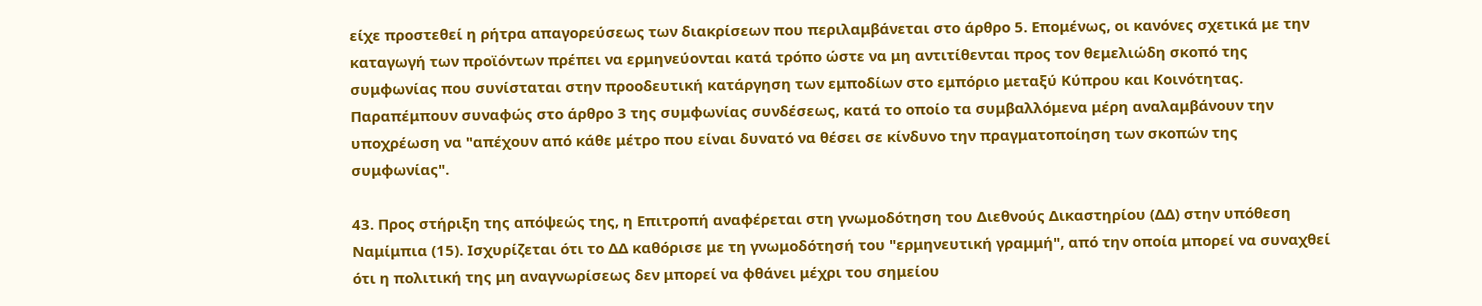είχε προστεθεί η ρήτρα απαγορεύσεως των διακρίσεων που περιλαμβάνεται στο άρθρο 5. Επομένως, οι κανόνες σχετικά με την καταγωγή των προϊόντων πρέπει να ερμηνεύονται κατά τρόπο ώστε να μη αντιτίθενται προς τον θεμελιώδη σκοπό της συμφωνίας που συνίσταται στην προοδευτική κατάργηση των εμποδίων στο εμπόριο μεταξύ Κύπρου και Κοινότητας. Παραπέμπουν συναφώς στο άρθρο 3 της συμφωνίας συνδέσεως, κατά το οποίο τα συμβαλλόμενα μέρη αναλαμβάνουν την υποχρέωση να "απέχουν από κάθε μέτρο που είναι δυνατό να θέσει σε κίνδυνο την πραγματοποίηση των σκοπών της συμφωνίας".

43. Προς στήριξη της απόψεώς της, η Επιτροπή αναφέρεται στη γνωμοδότηση του Διεθνούς Δικαστηρίου (ΔΔ) στην υπόθεση Ναμίμπια (15). Ισχυρίζεται ότι το ΔΔ καθόρισε με τη γνωμοδότησή του "ερμηνευτική γραμμή", από την οποία μπορεί να συναχθεί ότι η πολιτική της μη αναγνωρίσεως δεν μπορεί να φθάνει μέχρι του σημείου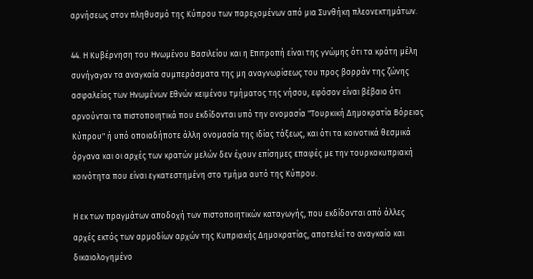αρνήσεως στον πληθυσμό της Κύπρου των παρεχομένων από μια Συνθήκη πλεονεκτημάτων.

44. Η Κυβέρνηση του Ηνωμένου Βασιλείου και η Επιτροπή είναι της γνώμης ότι τα κράτη μέλη συνήγαγαν τα αναγκαία συμπεράσματα της μη αναγνωρίσεως του προς βορράν της ζώνης ασφαλείας των Ηνωμένων Εθνών κειμένου τμήματος της νήσου, εφόσον είναι βέβαιο ότι αρνούνται τα πιστοποιητικά που εκδίδονται υπό την ονομασία "Τουρκική Δημοκρατία Βόρειας Κύπρου" ή υπό οποιαδήποτε άλλη ονομασία της ιδίας τάξεως, και ότι τα κοινοτικά θεσμικά όργανα και οι αρχές των κρατών μελών δεν έχουν επίσημες επαφές με την τουρκοκυπριακή κοινότητα που είναι εγκατεστημένη στο τμήμα αυτό της Κύπρου.

Η εκ των πραγμάτων αποδοχή των πιστοποιητικών καταγωγής, που εκδίδονται από άλλες αρχές εκτός των αρμοδίων αρχών της Κυπριακής Δημοκρατίας, αποτελεί το αναγκαίο και δικαιολογημένο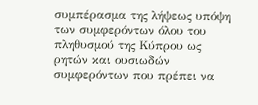συμπέρασμα της λήψεως υπόψη των συμφερόντων όλου του πληθυσμού της Κύπρου ως ρητών και ουσιωδών συμφερόντων που πρέπει να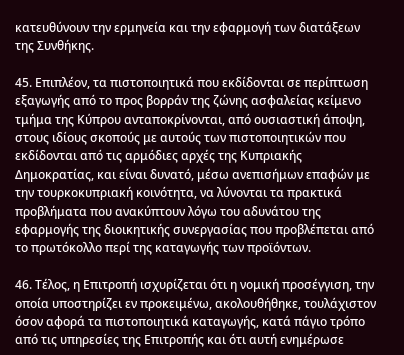κατευθύνουν την ερμηνεία και την εφαρμογή των διατάξεων της Συνθήκης.

45. Επιπλέον, τα πιστοποιητικά που εκδίδονται σε περίπτωση εξαγωγής από το προς βορράν της ζώνης ασφαλείας κείμενο τμήμα της Κύπρου ανταποκρίνονται, από ουσιαστική άποψη, στους ιδίους σκοπούς με αυτούς των πιστοποιητικών που εκδίδονται από τις αρμόδιες αρχές της Κυπριακής Δημοκρατίας, και είναι δυνατό, μέσω ανεπισήμων επαφών με την τουρκοκυπριακή κοινότητα, να λύνονται τα πρακτικά προβλήματα που ανακύπτουν λόγω του αδυνάτου της εφαρμογής της διοικητικής συνεργασίας που προβλέπεται από το πρωτόκολλο περί της καταγωγής των προϊόντων.

46. Τέλος, η Επιτροπή ισχυρίζεται ότι η νομική προσέγγιση, την οποία υποστηρίζει εν προκειμένω, ακολουθήθηκε, τουλάχιστον όσον αφορά τα πιστοποιητικά καταγωγής, κατά πάγιο τρόπο από τις υπηρεσίες της Επιτροπής και ότι αυτή ενημέρωσε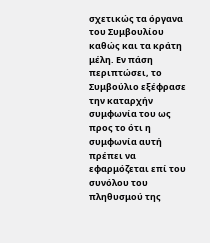σχετικώς τα όργανα του Συμβουλίου καθώς και τα κράτη μέλη. Εν πάση περιπτώσει, το Συμβούλιο εξέφρασε την καταρχήν συμφωνία του ως προς το ότι η συμφωνία αυτή πρέπει να εφαρμόζεται επί του συνόλου του πληθυσμού της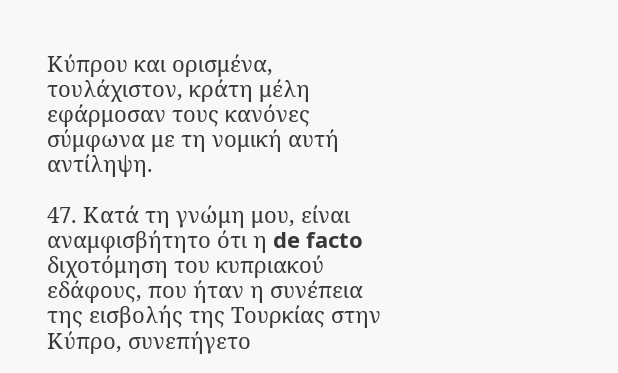Κύπρου και ορισμένα, τουλάχιστον, κράτη μέλη εφάρμοσαν τους κανόνες σύμφωνα με τη νομική αυτή αντίληψη.

47. Κατά τη γνώμη μου, είναι αναμφισβήτητο ότι η de facto διχοτόμηση του κυπριακού εδάφους, που ήταν η συνέπεια της εισβολής της Τουρκίας στην Κύπρο, συνεπήγετο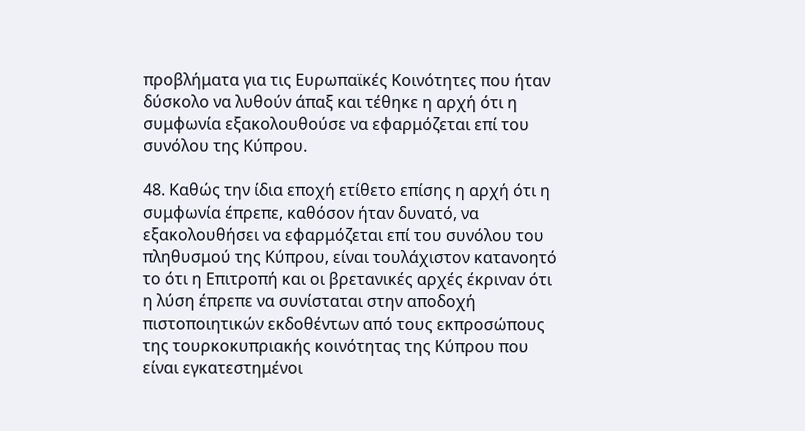προβλήματα για τις Ευρωπαϊκές Κοινότητες που ήταν δύσκολο να λυθούν άπαξ και τέθηκε η αρχή ότι η συμφωνία εξακολουθούσε να εφαρμόζεται επί του συνόλου της Κύπρου.

48. Καθώς την ίδια εποχή ετίθετο επίσης η αρχή ότι η συμφωνία έπρεπε, καθόσον ήταν δυνατό, να εξακολουθήσει να εφαρμόζεται επί του συνόλου του πληθυσμού της Κύπρου, είναι τουλάχιστον κατανοητό το ότι η Επιτροπή και οι βρετανικές αρχές έκριναν ότι η λύση έπρεπε να συνίσταται στην αποδοχή πιστοποιητικών εκδοθέντων από τους εκπροσώπους της τουρκοκυπριακής κοινότητας της Κύπρου που είναι εγκατεστημένοι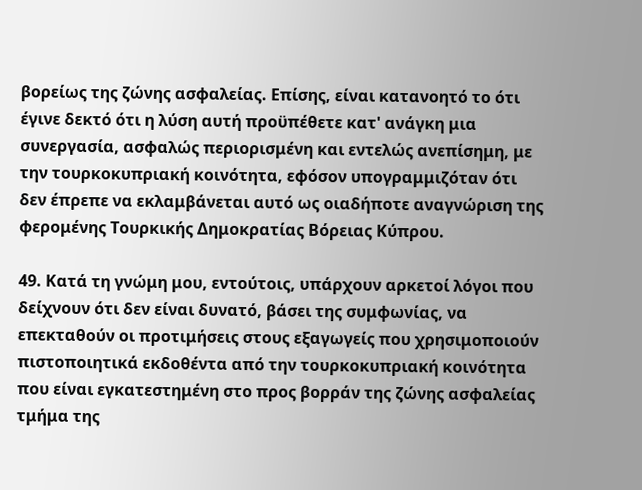βορείως της ζώνης ασφαλείας. Επίσης, είναι κατανοητό το ότι έγινε δεκτό ότι η λύση αυτή προϋπέθετε κατ' ανάγκη μια συνεργασία, ασφαλώς περιορισμένη και εντελώς ανεπίσημη, με την τουρκοκυπριακή κοινότητα, εφόσον υπογραμμιζόταν ότι δεν έπρεπε να εκλαμβάνεται αυτό ως οιαδήποτε αναγνώριση της φερομένης Τουρκικής Δημοκρατίας Βόρειας Κύπρου.

49. Κατά τη γνώμη μου, εντούτοις, υπάρχουν αρκετοί λόγοι που δείχνουν ότι δεν είναι δυνατό, βάσει της συμφωνίας, να επεκταθούν οι προτιμήσεις στους εξαγωγείς που χρησιμοποιούν πιστοποιητικά εκδοθέντα από την τουρκοκυπριακή κοινότητα που είναι εγκατεστημένη στο προς βορράν της ζώνης ασφαλείας τμήμα της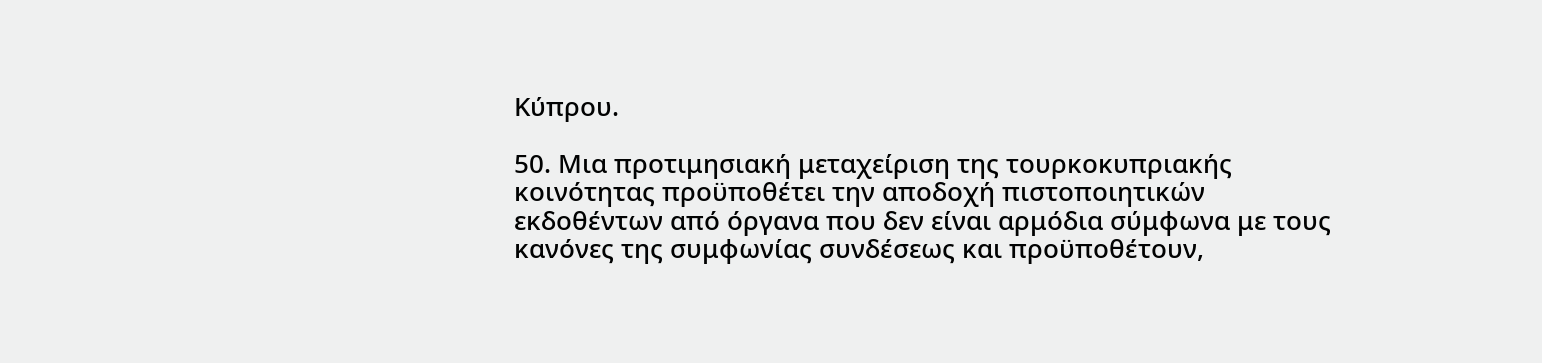Κύπρου.

50. Μια προτιμησιακή μεταχείριση της τουρκοκυπριακής κοινότητας προϋποθέτει την αποδοχή πιστοποιητικών εκδοθέντων από όργανα που δεν είναι αρμόδια σύμφωνα με τους κανόνες της συμφωνίας συνδέσεως και προϋποθέτουν,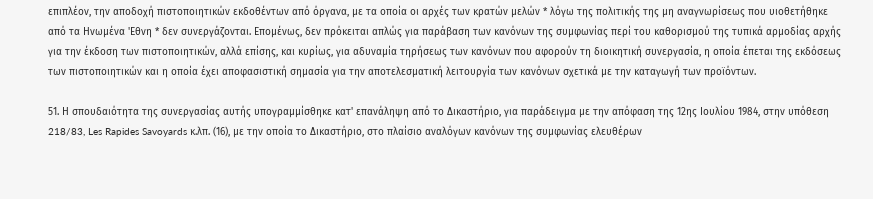επιπλέον, την αποδοχή πιστοποιητικών εκδοθέντων από όργανα, με τα οποία οι αρχές των κρατών μελών * λόγω της πολιτικής της μη αναγνωρίσεως που υιοθετήθηκε από τα Ηνωμένα 'Εθνη * δεν συνεργάζονται. Επομένως, δεν πρόκειται απλώς για παράβαση των κανόνων της συμφωνίας περί του καθορισμού της τυπικά αρμοδίας αρχής για την έκδοση των πιστοποιητικών, αλλά επίσης, και κυρίως, για αδυναμία τηρήσεως των κανόνων που αφορούν τη διοικητική συνεργασία, η οποία έπεται της εκδόσεως των πιστοποιητικών και η οποία έχει αποφασιστική σημασία για την αποτελεσματική λειτουργία των κανόνων σχετικά με την καταγωγή των προϊόντων.

51. Η σπουδαιότητα της συνεργασίας αυτής υπογραμμίσθηκε κατ' επανάληψη από το Δικαστήριο, για παράδειγμα με την απόφαση της 12ης Ιουλίου 1984, στην υπόθεση 218/83, Les Rapides Savoyards κ.λπ. (16), με την οποία το Δικαστήριο, στο πλαίσιο αναλόγων κανόνων της συμφωνίας ελευθέρων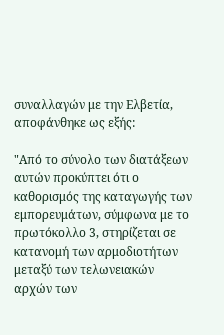συναλλαγών με την Ελβετία, αποφάνθηκε ως εξής:

"Από το σύνολο των διατάξεων αυτών προκύπτει ότι ο καθορισμός της καταγωγής των εμπορευμάτων, σύμφωνα με το πρωτόκολλο 3, στηρίζεται σε κατανομή των αρμοδιοτήτων μεταξύ των τελωνειακών αρχών των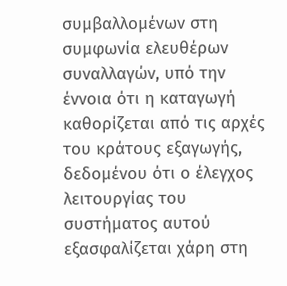συμβαλλομένων στη συμφωνία ελευθέρων συναλλαγών, υπό την έννοια ότι η καταγωγή καθορίζεται από τις αρχές του κράτους εξαγωγής, δεδομένου ότι ο έλεγχος λειτουργίας του συστήματος αυτού εξασφαλίζεται χάρη στη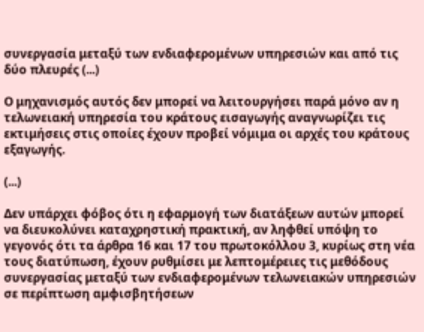συνεργασία μεταξύ των ενδιαφερομένων υπηρεσιών και από τις δύο πλευρές (...)

Ο μηχανισμός αυτός δεν μπορεί να λειτουργήσει παρά μόνο αν η τελωνειακή υπηρεσία του κράτους εισαγωγής αναγνωρίζει τις εκτιμήσεις στις οποίες έχουν προβεί νόμιμα οι αρχές του κράτους εξαγωγής.

(...)

Δεν υπάρχει φόβος ότι η εφαρμογή των διατάξεων αυτών μπορεί να διευκολύνει καταχρηστική πρακτική, αν ληφθεί υπόψη το γεγονός ότι τα άρθρα 16 και 17 του πρωτοκόλλου 3, κυρίως στη νέα τους διατύπωση, έχουν ρυθμίσει με λεπτομέρειες τις μεθόδους συνεργασίας μεταξύ των ενδιαφερομένων τελωνειακών υπηρεσιών σε περίπτωση αμφισβητήσεων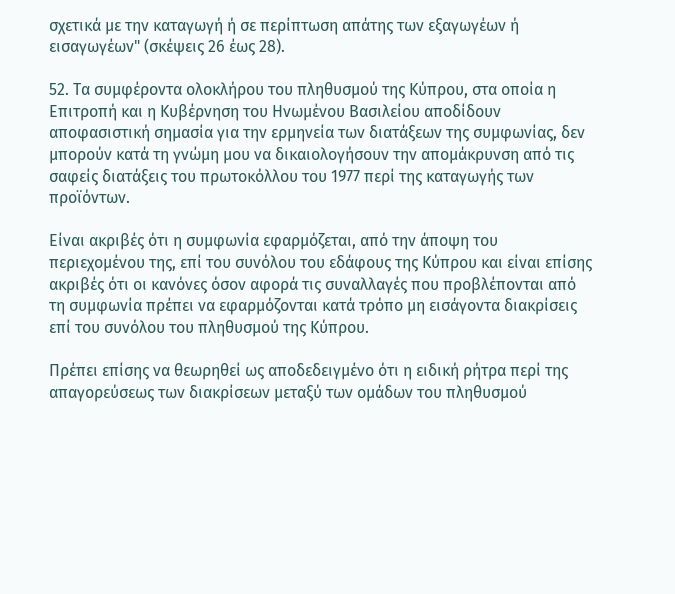σχετικά με την καταγωγή ή σε περίπτωση απάτης των εξαγωγέων ή εισαγωγέων" (σκέψεις 26 έως 28).

52. Τα συμφέροντα ολοκλήρου του πληθυσμού της Κύπρου, στα οποία η Επιτροπή και η Κυβέρνηση του Ηνωμένου Βασιλείου αποδίδουν αποφασιστική σημασία για την ερμηνεία των διατάξεων της συμφωνίας, δεν μπορούν κατά τη γνώμη μου να δικαιολογήσουν την απομάκρυνση από τις σαφείς διατάξεις του πρωτοκόλλου του 1977 περί της καταγωγής των προϊόντων.

Είναι ακριβές ότι η συμφωνία εφαρμόζεται, από την άποψη του περιεχομένου της, επί του συνόλου του εδάφους της Κύπρου και είναι επίσης ακριβές ότι οι κανόνες όσον αφορά τις συναλλαγές που προβλέπονται από τη συμφωνία πρέπει να εφαρμόζονται κατά τρόπο μη εισάγοντα διακρίσεις επί του συνόλου του πληθυσμού της Κύπρου.

Πρέπει επίσης να θεωρηθεί ως αποδεδειγμένο ότι η ειδική ρήτρα περί της απαγορεύσεως των διακρίσεων μεταξύ των ομάδων του πληθυσμού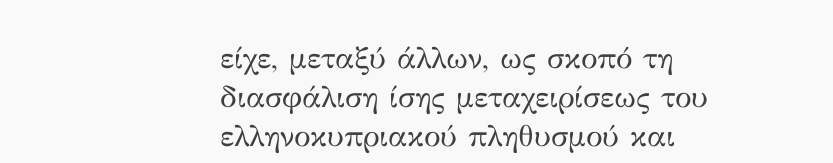είχε, μεταξύ άλλων, ως σκοπό τη διασφάλιση ίσης μεταχειρίσεως του ελληνοκυπριακού πληθυσμού και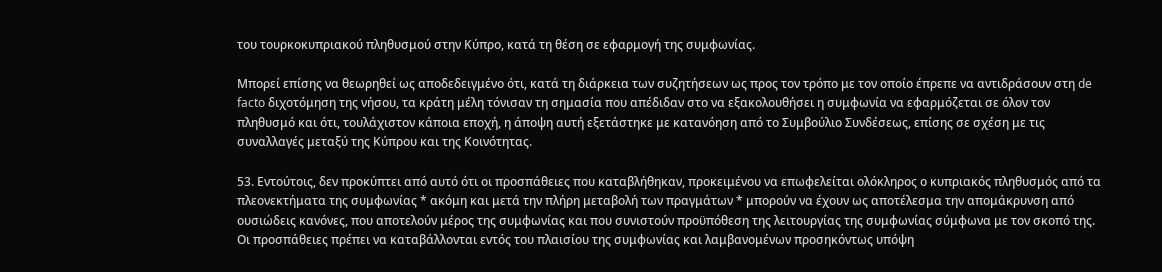του τουρκοκυπριακού πληθυσμού στην Κύπρο, κατά τη θέση σε εφαρμογή της συμφωνίας.

Μπορεί επίσης να θεωρηθεί ως αποδεδειγμένο ότι, κατά τη διάρκεια των συζητήσεων ως προς τον τρόπο με τον οποίο έπρεπε να αντιδράσουν στη de facto διχοτόμηση της νήσου, τα κράτη μέλη τόνισαν τη σημασία που απέδιδαν στο να εξακολουθήσει η συμφωνία να εφαρμόζεται σε όλον τον πληθυσμό και ότι, τουλάχιστον κάποια εποχή, η άποψη αυτή εξετάστηκε με κατανόηση από το Συμβούλιο Συνδέσεως, επίσης σε σχέση με τις συναλλαγές μεταξύ της Κύπρου και της Κοινότητας.

53. Εντούτοις, δεν προκύπτει από αυτό ότι οι προσπάθειες που καταβλήθηκαν, προκειμένου να επωφελείται ολόκληρος ο κυπριακός πληθυσμός από τα πλεονεκτήματα της συμφωνίας * ακόμη και μετά την πλήρη μεταβολή των πραγμάτων * μπορούν να έχουν ως αποτέλεσμα την απομάκρυνση από ουσιώδεις κανόνες, που αποτελούν μέρος της συμφωνίας και που συνιστούν προϋπόθεση της λειτουργίας της συμφωνίας σύμφωνα με τον σκοπό της. Οι προσπάθειες πρέπει να καταβάλλονται εντός του πλαισίου της συμφωνίας και λαμβανομένων προσηκόντως υπόψη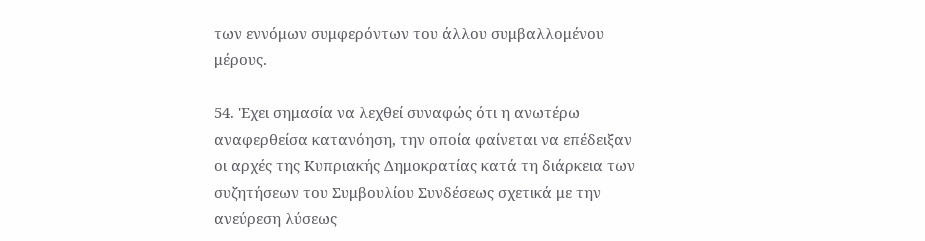των εννόμων συμφερόντων του άλλου συμβαλλομένου μέρους.

54. 'Εχει σημασία να λεχθεί συναφώς ότι η ανωτέρω αναφερθείσα κατανόηση, την οποία φαίνεται να επέδειξαν οι αρχές της Κυπριακής Δημοκρατίας κατά τη διάρκεια των συζητήσεων του Συμβουλίου Συνδέσεως σχετικά με την ανεύρεση λύσεως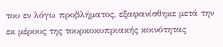του εν λόγω προβλήματος, εξαφανίσθηκε μετά την εκ μέρους της τουρκοκυπριακής κοινότητας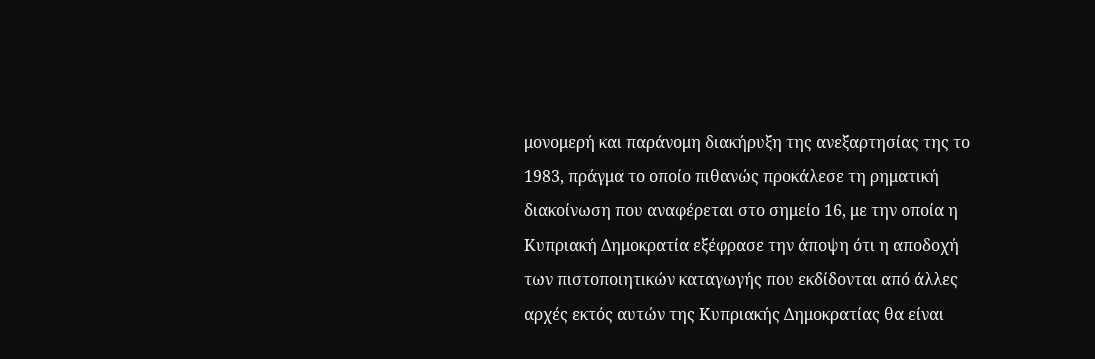μονομερή και παράνομη διακήρυξη της ανεξαρτησίας της το 1983, πράγμα το οποίο πιθανώς προκάλεσε τη ρηματική διακοίνωση που αναφέρεται στο σημείο 16, με την οποία η Κυπριακή Δημοκρατία εξέφρασε την άποψη ότι η αποδοχή των πιστοποιητικών καταγωγής που εκδίδονται από άλλες αρχές εκτός αυτών της Κυπριακής Δημοκρατίας θα είναι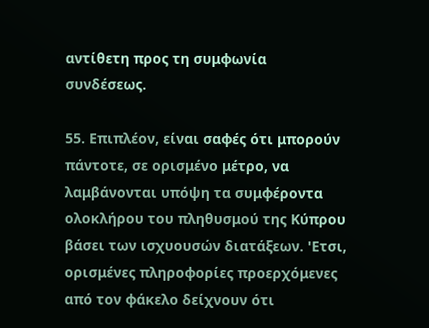αντίθετη προς τη συμφωνία συνδέσεως.

55. Επιπλέον, είναι σαφές ότι μπορούν πάντοτε, σε ορισμένο μέτρο, να λαμβάνονται υπόψη τα συμφέροντα ολοκλήρου του πληθυσμού της Κύπρου βάσει των ισχυουσών διατάξεων. 'Ετσι, ορισμένες πληροφορίες προερχόμενες από τον φάκελο δείχνουν ότι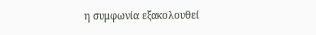η συμφωνία εξακολουθεί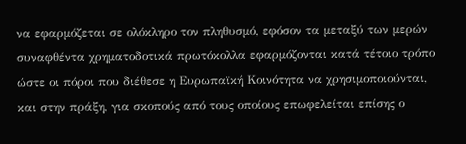να εφαρμόζεται σε ολόκληρο τον πληθυσμό, εφόσον τα μεταξύ των μερών συναφθέντα χρηματοδοτικά πρωτόκολλα εφαρμόζονται κατά τέτοιο τρόπο ώστε οι πόροι που διέθεσε η Ευρωπαϊκή Κοινότητα να χρησιμοποιούνται, και στην πράξη, για σκοπούς από τους οποίους επωφελείται επίσης ο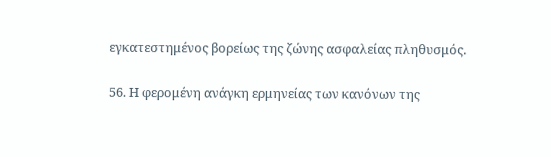εγκατεστημένος βορείως της ζώνης ασφαλείας πληθυσμός.

56. Η φερομένη ανάγκη ερμηνείας των κανόνων της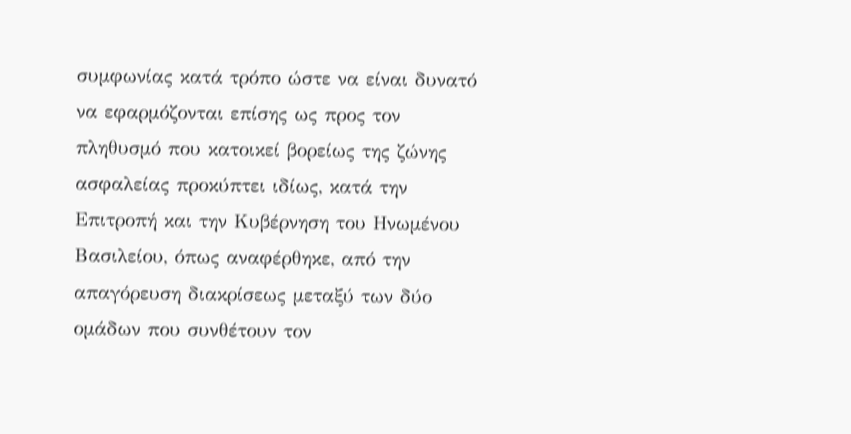συμφωνίας κατά τρόπο ώστε να είναι δυνατό να εφαρμόζονται επίσης ως προς τον πληθυσμό που κατοικεί βορείως της ζώνης ασφαλείας προκύπτει ιδίως, κατά την Επιτροπή και την Κυβέρνηση του Ηνωμένου Βασιλείου, όπως αναφέρθηκε, από την απαγόρευση διακρίσεως μεταξύ των δύο ομάδων που συνθέτουν τον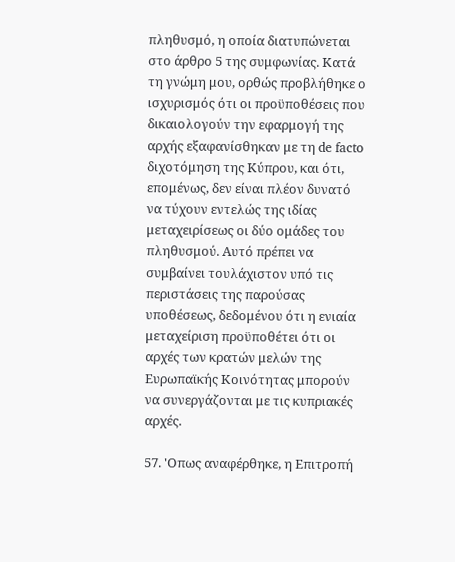πληθυσμό, η οποία διατυπώνεται στο άρθρο 5 της συμφωνίας. Κατά τη γνώμη μου, ορθώς προβλήθηκε ο ισχυρισμός ότι οι προϋποθέσεις που δικαιολογούν την εφαρμογή της αρχής εξαφανίσθηκαν με τη de facto διχοτόμηση της Κύπρου, και ότι, επομένως, δεν είναι πλέον δυνατό να τύχουν εντελώς της ιδίας μεταχειρίσεως οι δύο ομάδες του πληθυσμού. Αυτό πρέπει να συμβαίνει τουλάχιστον υπό τις περιστάσεις της παρούσας υποθέσεως, δεδομένου ότι η ενιαία μεταχείριση προϋποθέτει ότι οι αρχές των κρατών μελών της Ευρωπαϊκής Κοινότητας μπορούν να συνεργάζονται με τις κυπριακές αρχές.

57. 'Οπως αναφέρθηκε, η Επιτροπή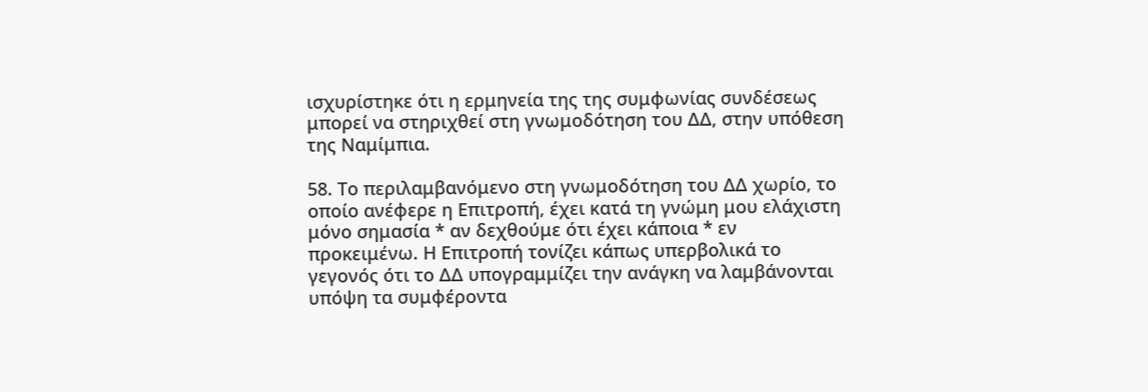ισχυρίστηκε ότι η ερμηνεία της της συμφωνίας συνδέσεως μπορεί να στηριχθεί στη γνωμοδότηση του ΔΔ, στην υπόθεση της Ναμίμπια.

58. Το περιλαμβανόμενο στη γνωμοδότηση του ΔΔ χωρίο, το οποίο ανέφερε η Επιτροπή, έχει κατά τη γνώμη μου ελάχιστη μόνο σημασία * αν δεχθούμε ότι έχει κάποια * εν προκειμένω. Η Επιτροπή τονίζει κάπως υπερβολικά το γεγονός ότι το ΔΔ υπογραμμίζει την ανάγκη να λαμβάνονται υπόψη τα συμφέροντα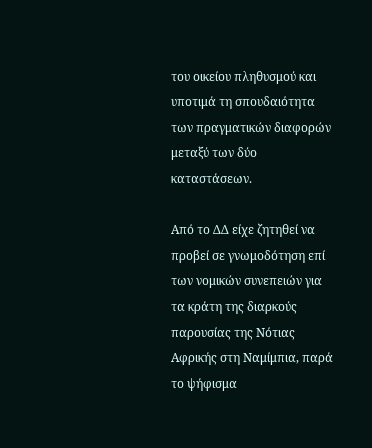του οικείου πληθυσμού και υποτιμά τη σπουδαιότητα των πραγματικών διαφορών μεταξύ των δύο καταστάσεων.

Από το ΔΔ είχε ζητηθεί να προβεί σε γνωμοδότηση επί των νομικών συνεπειών για τα κράτη της διαρκούς παρουσίας της Νότιας Αφρικής στη Ναμίμπια, παρά το ψήφισμα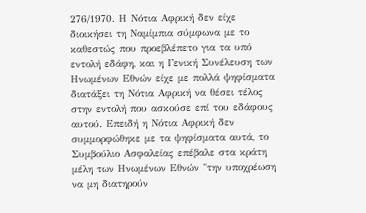276/1970. Η Νότια Αφρική δεν είχε διοικήσει τη Ναμίμπια σύμφωνα με το καθεστώς που προεβλέπετο για τα υπό εντολή εδάφη, και η Γενική Συνέλευση των Ηνωμένων Εθνών είχε με πολλά ψηφίσματα διατάξει τη Νότια Αφρική να θέσει τέλος στην εντολή που ασκούσε επί του εδάφους αυτού. Επειδή η Νότια Αφρική δεν συμμορφώθηκε με τα ψηφίσματα αυτά, το Συμβούλιο Ασφαλείας επέβαλε στα κράτη μέλη των Ηνωμένων Εθνών "την υποχρέωση να μη διατηρούν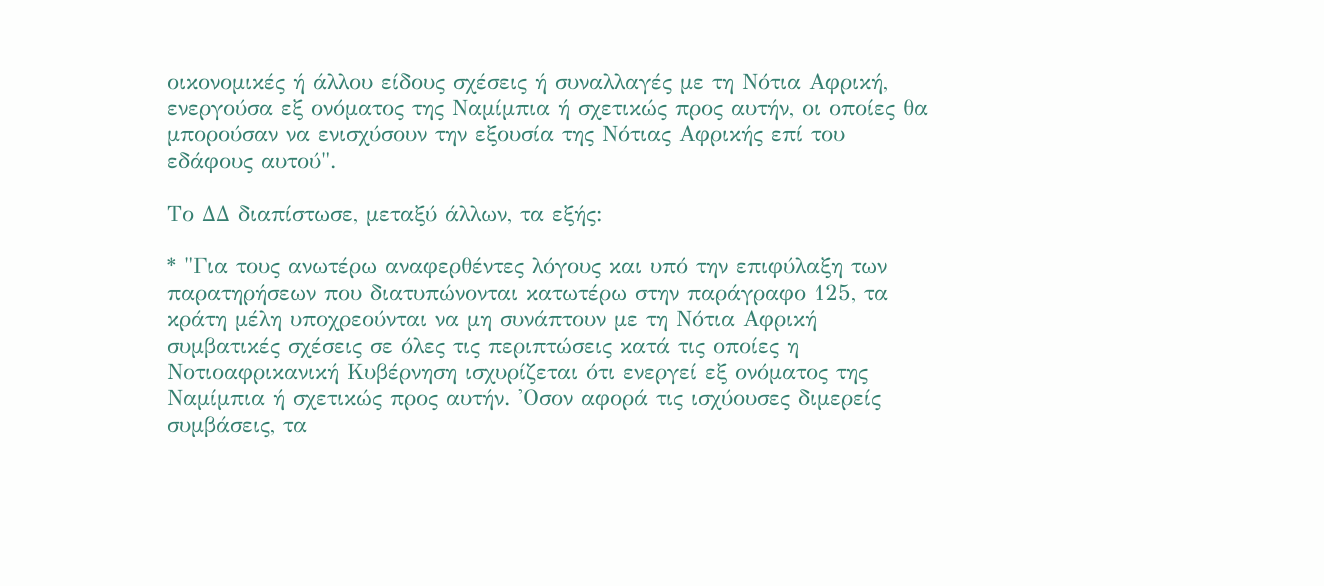οικονομικές ή άλλου είδους σχέσεις ή συναλλαγές με τη Νότια Αφρική, ενεργούσα εξ ονόματος της Ναμίμπια ή σχετικώς προς αυτήν, οι οποίες θα μπορούσαν να ενισχύσουν την εξουσία της Νότιας Αφρικής επί του εδάφους αυτού".

Το ΔΔ διαπίστωσε, μεταξύ άλλων, τα εξής:

* "Για τους ανωτέρω αναφερθέντες λόγους και υπό την επιφύλαξη των παρατηρήσεων που διατυπώνονται κατωτέρω στην παράγραφο 125, τα κράτη μέλη υποχρεούνται να μη συνάπτουν με τη Νότια Αφρική συμβατικές σχέσεις σε όλες τις περιπτώσεις κατά τις οποίες η Νοτιοαφρικανική Κυβέρνηση ισχυρίζεται ότι ενεργεί εξ ονόματος της Ναμίμπια ή σχετικώς προς αυτήν. 'Οσον αφορά τις ισχύουσες διμερείς συμβάσεις, τα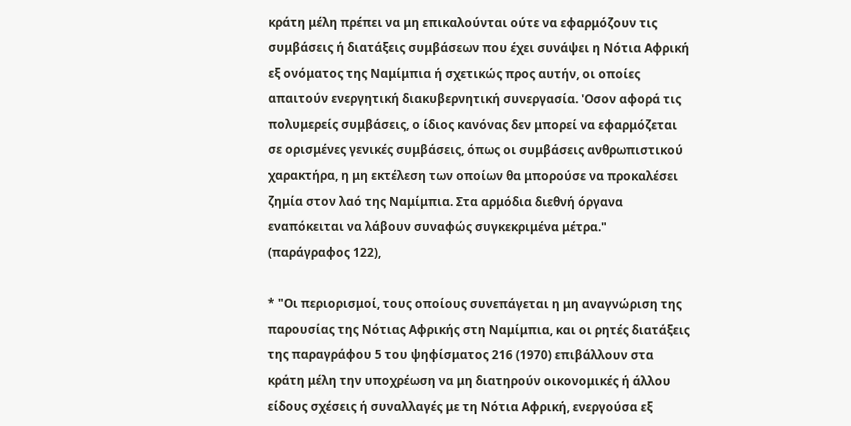κράτη μέλη πρέπει να μη επικαλούνται ούτε να εφαρμόζουν τις συμβάσεις ή διατάξεις συμβάσεων που έχει συνάψει η Νότια Αφρική εξ ονόματος της Ναμίμπια ή σχετικώς προς αυτήν, οι οποίες απαιτούν ενεργητική διακυβερνητική συνεργασία. 'Οσον αφορά τις πολυμερείς συμβάσεις, ο ίδιος κανόνας δεν μπορεί να εφαρμόζεται σε ορισμένες γενικές συμβάσεις, όπως οι συμβάσεις ανθρωπιστικού χαρακτήρα, η μη εκτέλεση των οποίων θα μπορούσε να προκαλέσει ζημία στον λαό της Ναμίμπια. Στα αρμόδια διεθνή όργανα εναπόκειται να λάβουν συναφώς συγκεκριμένα μέτρα." (παράγραφος 122),

* "Οι περιορισμοί, τους οποίους συνεπάγεται η μη αναγνώριση της παρουσίας της Νότιας Αφρικής στη Ναμίμπια, και οι ρητές διατάξεις της παραγράφου 5 του ψηφίσματος 216 (1970) επιβάλλουν στα κράτη μέλη την υποχρέωση να μη διατηρούν οικονομικές ή άλλου είδους σχέσεις ή συναλλαγές με τη Νότια Αφρική, ενεργούσα εξ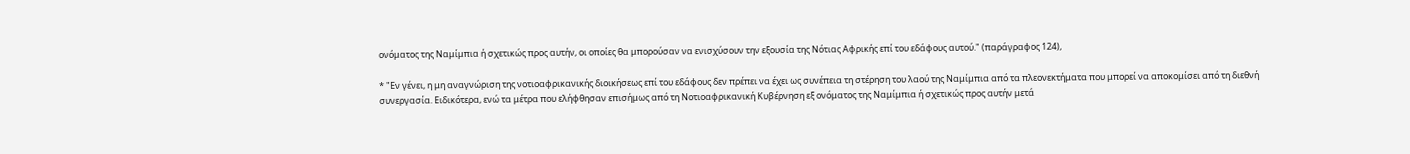ονόματος της Ναμίμπια ή σχετικώς προς αυτήν, οι οποίες θα μπορούσαν να ενισχύσουν την εξουσία της Νότιας Αφρικής επί του εδάφους αυτού." (παράγραφος 124),

* "Εν γένει, η μη αναγνώριση της νοτιοαφρικανικής διοικήσεως επί του εδάφους δεν πρέπει να έχει ως συνέπεια τη στέρηση του λαού της Ναμίμπια από τα πλεονεκτήματα που μπορεί να αποκομίσει από τη διεθνή συνεργασία. Ειδικότερα, ενώ τα μέτρα που ελήφθησαν επισήμως από τη Νοτιοαφρικανική Κυβέρνηση εξ ονόματος της Ναμίμπια ή σχετικώς προς αυτήν μετά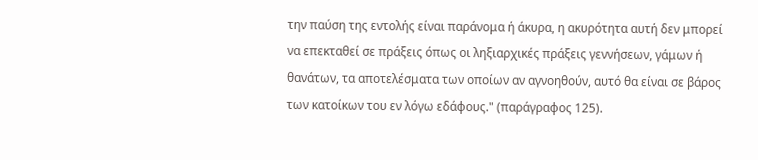την παύση της εντολής είναι παράνομα ή άκυρα, η ακυρότητα αυτή δεν μπορεί να επεκταθεί σε πράξεις όπως οι ληξιαρχικές πράξεις γεννήσεων, γάμων ή θανάτων, τα αποτελέσματα των οποίων αν αγνοηθούν, αυτό θα είναι σε βάρος των κατοίκων του εν λόγω εδάφους." (παράγραφος 125).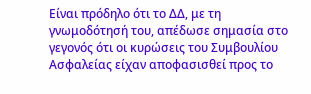Είναι πρόδηλο ότι το ΔΔ, με τη γνωμοδότησή του, απέδωσε σημασία στο γεγονός ότι οι κυρώσεις του Συμβουλίου Ασφαλείας είχαν αποφασισθεί προς το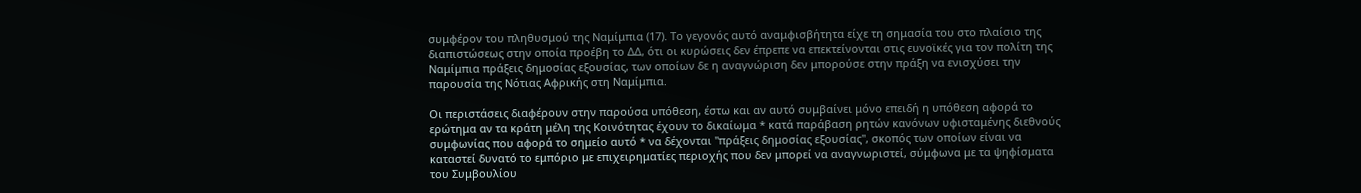συμφέρον του πληθυσμού της Ναμίμπια (17). Το γεγονός αυτό αναμφισβήτητα είχε τη σημασία του στο πλαίσιο της διαπιστώσεως στην οποία προέβη το ΔΔ, ότι οι κυρώσεις δεν έπρεπε να επεκτείνονται στις ευνοϊκές για τον πολίτη της Ναμίμπια πράξεις δημοσίας εξουσίας, των οποίων δε η αναγνώριση δεν μπορούσε στην πράξη να ενισχύσει την παρουσία της Νότιας Αφρικής στη Ναμίμπια.

Οι περιστάσεις διαφέρουν στην παρούσα υπόθεση, έστω και αν αυτό συμβαίνει μόνο επειδή η υπόθεση αφορά το ερώτημα αν τα κράτη μέλη της Κοινότητας έχουν το δικαίωμα * κατά παράβαση ρητών κανόνων υφισταμένης διεθνούς συμφωνίας που αφορά το σημείο αυτό * να δέχονται "πράξεις δημοσίας εξουσίας", σκοπός των οποίων είναι να καταστεί δυνατό το εμπόριο με επιχειρηματίες περιοχής που δεν μπορεί να αναγνωριστεί, σύμφωνα με τα ψηφίσματα του Συμβουλίου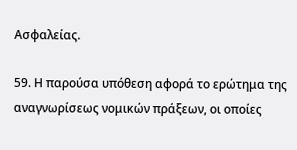Ασφαλείας.

59. Η παρούσα υπόθεση αφορά το ερώτημα της αναγνωρίσεως νομικών πράξεων, οι οποίες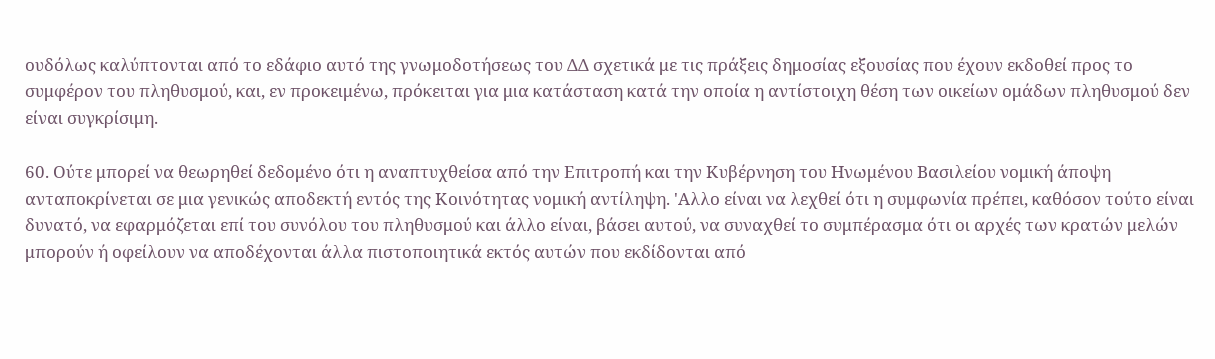ουδόλως καλύπτονται από το εδάφιο αυτό της γνωμοδοτήσεως του ΔΔ σχετικά με τις πράξεις δημοσίας εξουσίας που έχουν εκδοθεί προς το συμφέρον του πληθυσμού, και, εν προκειμένω, πρόκειται για μια κατάσταση κατά την οποία η αντίστοιχη θέση των οικείων ομάδων πληθυσμού δεν είναι συγκρίσιμη.

60. Ούτε μπορεί να θεωρηθεί δεδομένο ότι η αναπτυχθείσα από την Επιτροπή και την Κυβέρνηση του Ηνωμένου Βασιλείου νομική άποψη ανταποκρίνεται σε μια γενικώς αποδεκτή εντός της Κοινότητας νομική αντίληψη. 'Αλλο είναι να λεχθεί ότι η συμφωνία πρέπει, καθόσον τούτο είναι δυνατό, να εφαρμόζεται επί του συνόλου του πληθυσμού και άλλο είναι, βάσει αυτού, να συναχθεί το συμπέρασμα ότι οι αρχές των κρατών μελών μπορούν ή οφείλουν να αποδέχονται άλλα πιστοποιητικά εκτός αυτών που εκδίδονται από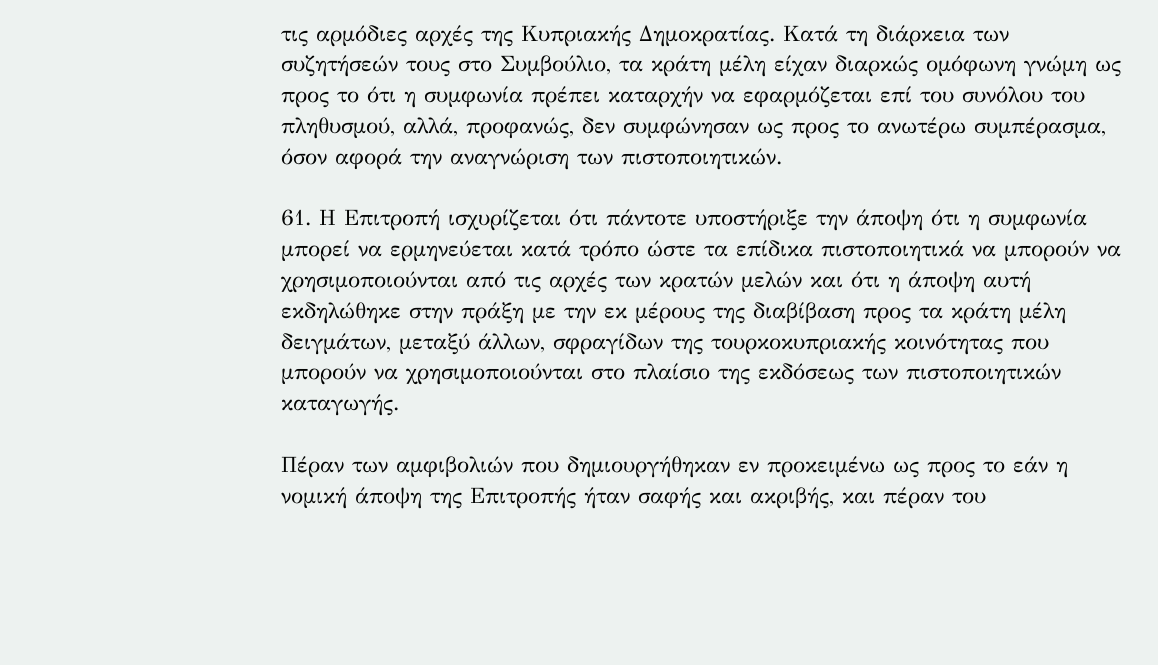τις αρμόδιες αρχές της Κυπριακής Δημοκρατίας. Κατά τη διάρκεια των συζητήσεών τους στο Συμβούλιο, τα κράτη μέλη είχαν διαρκώς ομόφωνη γνώμη ως προς το ότι η συμφωνία πρέπει καταρχήν να εφαρμόζεται επί του συνόλου του πληθυσμού, αλλά, προφανώς, δεν συμφώνησαν ως προς το ανωτέρω συμπέρασμα, όσον αφορά την αναγνώριση των πιστοποιητικών.

61. Η Επιτροπή ισχυρίζεται ότι πάντοτε υποστήριξε την άποψη ότι η συμφωνία μπορεί να ερμηνεύεται κατά τρόπο ώστε τα επίδικα πιστοποιητικά να μπορούν να χρησιμοποιούνται από τις αρχές των κρατών μελών και ότι η άποψη αυτή εκδηλώθηκε στην πράξη με την εκ μέρους της διαβίβαση προς τα κράτη μέλη δειγμάτων, μεταξύ άλλων, σφραγίδων της τουρκοκυπριακής κοινότητας που μπορούν να χρησιμοποιούνται στο πλαίσιο της εκδόσεως των πιστοποιητικών καταγωγής.

Πέραν των αμφιβολιών που δημιουργήθηκαν εν προκειμένω ως προς το εάν η νομική άποψη της Επιτροπής ήταν σαφής και ακριβής, και πέραν του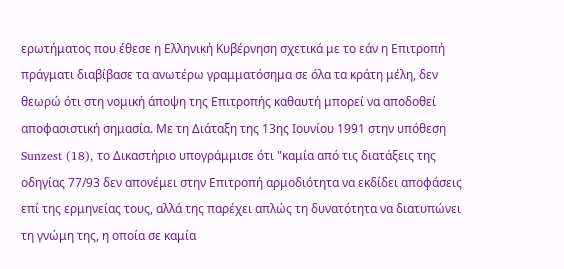ερωτήματος που έθεσε η Ελληνική Κυβέρνηση σχετικά με το εάν η Επιτροπή πράγματι διαβίβασε τα ανωτέρω γραμματόσημα σε όλα τα κράτη μέλη, δεν θεωρώ ότι στη νομική άποψη της Επιτροπής καθαυτή μπορεί να αποδοθεί αποφασιστική σημασία. Με τη Διάταξη της 13ης Ιουνίου 1991 στην υπόθεση Sunzest (18), το Δικαστήριο υπογράμμισε ότι "καμία από τις διατάξεις της οδηγίας 77/93 δεν απονέμει στην Επιτροπή αρμοδιότητα να εκδίδει αποφάσεις επί της ερμηνείας τους, αλλά της παρέχει απλώς τη δυνατότητα να διατυπώνει τη γνώμη της, η οποία σε καμία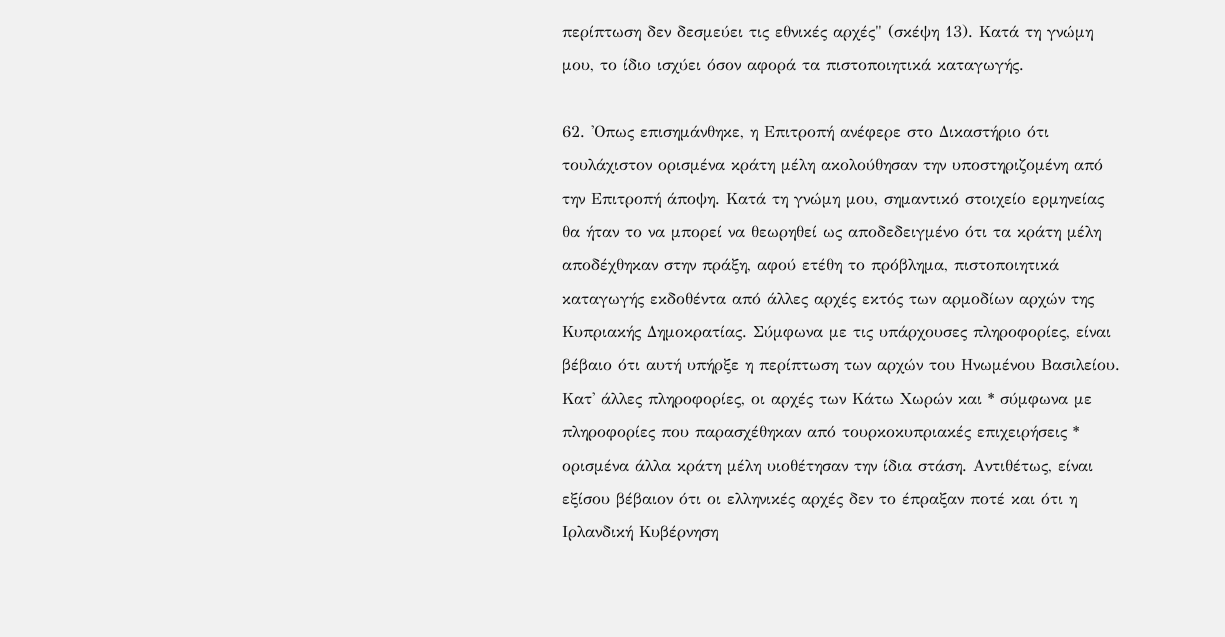περίπτωση δεν δεσμεύει τις εθνικές αρχές" (σκέψη 13). Κατά τη γνώμη μου, το ίδιο ισχύει όσον αφορά τα πιστοποιητικά καταγωγής.

62. 'Οπως επισημάνθηκε, η Επιτροπή ανέφερε στο Δικαστήριο ότι τουλάχιστον ορισμένα κράτη μέλη ακολούθησαν την υποστηριζομένη από την Επιτροπή άποψη. Κατά τη γνώμη μου, σημαντικό στοιχείο ερμηνείας θα ήταν το να μπορεί να θεωρηθεί ως αποδεδειγμένο ότι τα κράτη μέλη αποδέχθηκαν στην πράξη, αφού ετέθη το πρόβλημα, πιστοποιητικά καταγωγής εκδοθέντα από άλλες αρχές εκτός των αρμοδίων αρχών της Κυπριακής Δημοκρατίας. Σύμφωνα με τις υπάρχουσες πληροφορίες, είναι βέβαιο ότι αυτή υπήρξε η περίπτωση των αρχών του Ηνωμένου Βασιλείου. Κατ' άλλες πληροφορίες, οι αρχές των Κάτω Χωρών και * σύμφωνα με πληροφορίες που παρασχέθηκαν από τουρκοκυπριακές επιχειρήσεις * ορισμένα άλλα κράτη μέλη υιοθέτησαν την ίδια στάση. Αντιθέτως, είναι εξίσου βέβαιον ότι οι ελληνικές αρχές δεν το έπραξαν ποτέ και ότι η Ιρλανδική Κυβέρνηση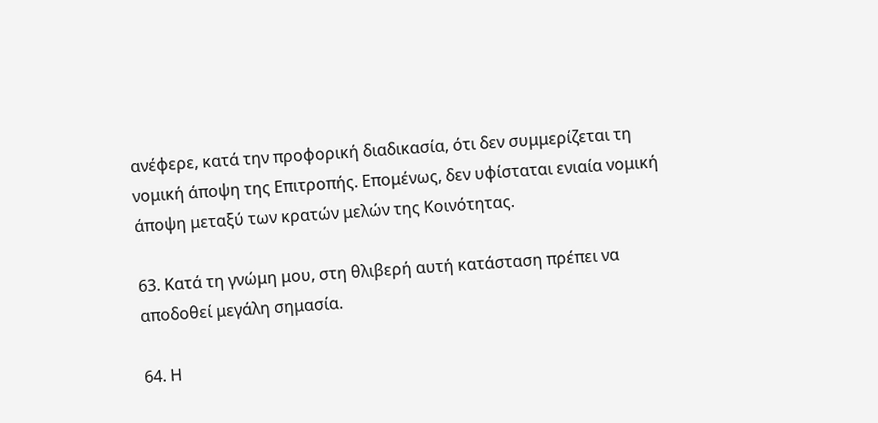ανέφερε, κατά την προφορική διαδικασία, ότι δεν συμμερίζεται τη νομική άποψη της Επιτροπής. Επομένως, δεν υφίσταται ενιαία νομική άποψη μεταξύ των κρατών μελών της Κοινότητας.

63. Κατά τη γνώμη μου, στη θλιβερή αυτή κατάσταση πρέπει να αποδοθεί μεγάλη σημασία.

64. Η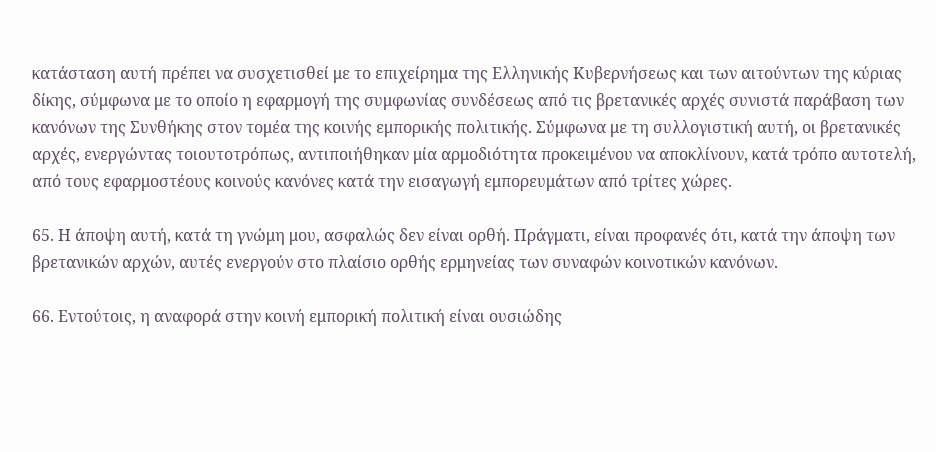κατάσταση αυτή πρέπει να συσχετισθεί με το επιχείρημα της Ελληνικής Κυβερνήσεως και των αιτούντων της κύριας δίκης, σύμφωνα με το οποίο η εφαρμογή της συμφωνίας συνδέσεως από τις βρετανικές αρχές συνιστά παράβαση των κανόνων της Συνθήκης στον τομέα της κοινής εμπορικής πολιτικής. Σύμφωνα με τη συλλογιστική αυτή, οι βρετανικές αρχές, ενεργώντας τοιουτοτρόπως, αντιποιήθηκαν μία αρμοδιότητα προκειμένου να αποκλίνουν, κατά τρόπο αυτοτελή, από τους εφαρμοστέους κοινούς κανόνες κατά την εισαγωγή εμπορευμάτων από τρίτες χώρες.

65. Η άποψη αυτή, κατά τη γνώμη μου, ασφαλώς δεν είναι ορθή. Πράγματι, είναι προφανές ότι, κατά την άποψη των βρετανικών αρχών, αυτές ενεργούν στο πλαίσιο ορθής ερμηνείας των συναφών κοινοτικών κανόνων.

66. Εντούτοις, η αναφορά στην κοινή εμπορική πολιτική είναι ουσιώδης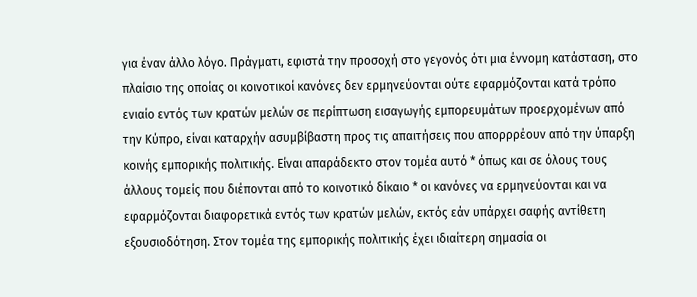για έναν άλλο λόγο. Πράγματι, εφιστά την προσοχή στο γεγονός ότι μια έννομη κατάσταση, στο πλαίσιο της οποίας οι κοινοτικοί κανόνες δεν ερμηνεύονται ούτε εφαρμόζονται κατά τρόπο ενιαίο εντός των κρατών μελών σε περίπτωση εισαγωγής εμπορευμάτων προερχομένων από την Κύπρο, είναι καταρχήν ασυμβίβαστη προς τις απαιτήσεις που απορρρέουν από την ύπαρξη κοινής εμπορικής πολιτικής. Είναι απαράδεκτο στον τομέα αυτό * όπως και σε όλους τους άλλους τομείς που διέπονται από το κοινοτικό δίκαιο * οι κανόνες να ερμηνεύονται και να εφαρμόζονται διαφορετικά εντός των κρατών μελών, εκτός εάν υπάρχει σαφής αντίθετη εξουσιοδότηση. Στον τομέα της εμπορικής πολιτικής έχει ιδιαίτερη σημασία οι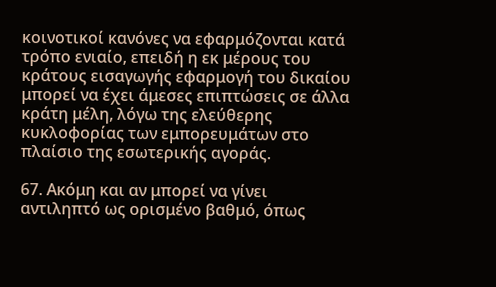κοινοτικοί κανόνες να εφαρμόζονται κατά τρόπο ενιαίο, επειδή η εκ μέρους του κράτους εισαγωγής εφαρμογή του δικαίου μπορεί να έχει άμεσες επιπτώσεις σε άλλα κράτη μέλη, λόγω της ελεύθερης κυκλοφορίας των εμπορευμάτων στο πλαίσιο της εσωτερικής αγοράς.

67. Ακόμη και αν μπορεί να γίνει αντιληπτό ως ορισμένο βαθμό, όπως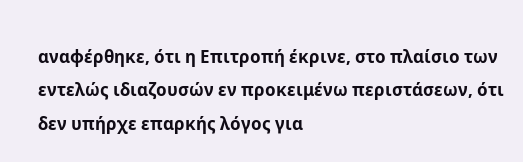αναφέρθηκε, ότι η Επιτροπή έκρινε, στο πλαίσιο των εντελώς ιδιαζουσών εν προκειμένω περιστάσεων, ότι δεν υπήρχε επαρκής λόγος για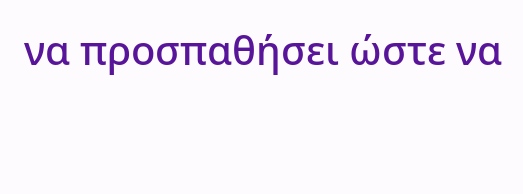να προσπαθήσει ώστε να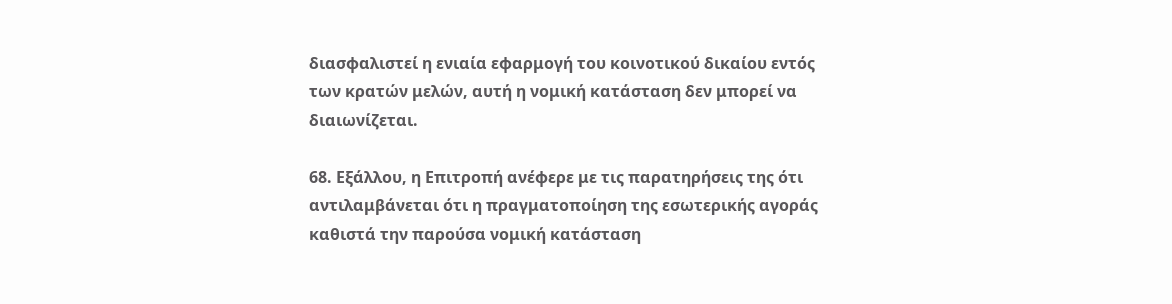διασφαλιστεί η ενιαία εφαρμογή του κοινοτικού δικαίου εντός των κρατών μελών, αυτή η νομική κατάσταση δεν μπορεί να διαιωνίζεται.

68. Εξάλλου, η Επιτροπή ανέφερε με τις παρατηρήσεις της ότι αντιλαμβάνεται ότι η πραγματοποίηση της εσωτερικής αγοράς καθιστά την παρούσα νομική κατάσταση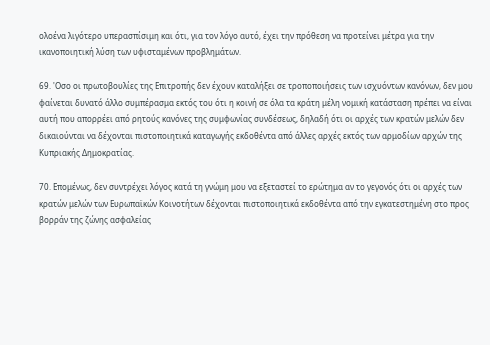ολοένα λιγότερο υπερασπίσιμη και ότι, για τον λόγο αυτό, έχει την πρόθεση να προτείνει μέτρα για την ικανοποιητική λύση των υφισταμένων προβλημάτων.

69. 'Οσο οι πρωτοβουλίες της Επιτροπής δεν έχουν καταλήξει σε τροποποιήσεις των ισχυόντων κανόνων, δεν μου φαίνεται δυνατό άλλο συμπέρασμα εκτός του ότι η κοινή σε όλα τα κράτη μέλη νομική κατάσταση πρέπει να είναι αυτή που απορρέει από ρητούς κανόνες της συμφωνίας συνδέσεως, δηλαδή ότι οι αρχές των κρατών μελών δεν δικαιούνται να δέχονται πιστοποιητικά καταγωγής εκδοθέντα από άλλες αρχές εκτός των αρμοδίων αρχών της Κυπριακής Δημοκρατίας.

70. Επομένως, δεν συντρέχει λόγος κατά τη γνώμη μου να εξεταστεί το ερώτημα αν το γεγονός ότι οι αρχές των κρατών μελών των Ευρωπαϊκών Κοινοτήτων δέχονται πιστοποιητικά εκδοθέντα από την εγκατεστημένη στο προς βορράν της ζώνης ασφαλείας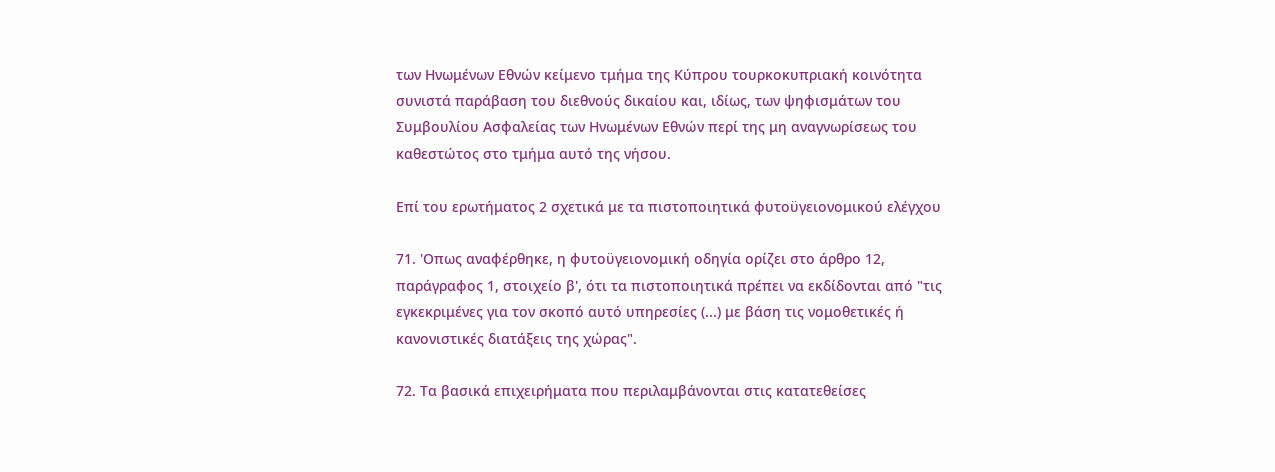των Ηνωμένων Εθνών κείμενο τμήμα της Κύπρου τουρκοκυπριακή κοινότητα συνιστά παράβαση του διεθνούς δικαίου και, ιδίως, των ψηφισμάτων του Συμβουλίου Ασφαλείας των Ηνωμένων Εθνών περί της μη αναγνωρίσεως του καθεστώτος στο τμήμα αυτό της νήσου.

Επί του ερωτήματος 2 σχετικά με τα πιστοποιητικά φυτοϋγειονομικού ελέγχου

71. 'Οπως αναφέρθηκε, η φυτοϋγειονομική οδηγία ορίζει στο άρθρο 12, παράγραφος 1, στοιχείο β', ότι τα πιστοποιητικά πρέπει να εκδίδονται από "τις εγκεκριμένες για τον σκοπό αυτό υπηρεσίες (...) με βάση τις νομοθετικές ή κανονιστικές διατάξεις της χώρας".

72. Τα βασικά επιχειρήματα που περιλαμβάνονται στις κατατεθείσες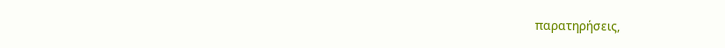παρατηρήσεις,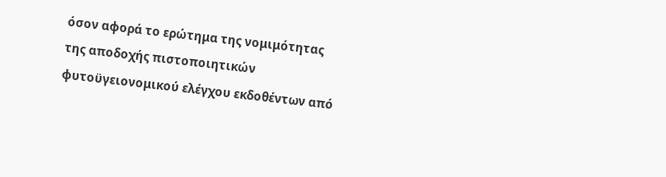όσον αφορά το ερώτημα της νομιμότητας της αποδοχής πιστοποιητικών φυτοϋγειονομικού ελέγχου εκδοθέντων από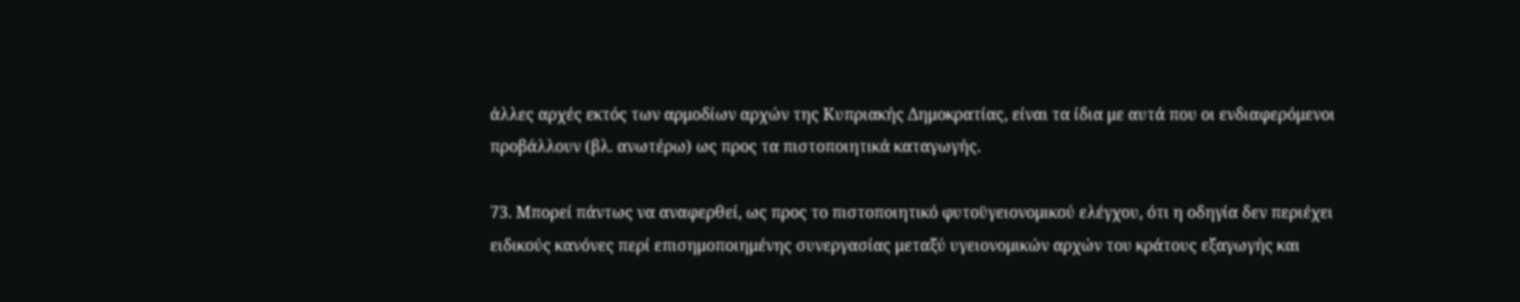άλλες αρχές εκτός των αρμοδίων αρχών της Κυπριακής Δημοκρατίας, είναι τα ίδια με αυτά που οι ενδιαφερόμενοι προβάλλουν (βλ. ανωτέρω) ως προς τα πιστοποιητικά καταγωγής.

73. Μπορεί πάντως να αναφερθεί, ως προς το πιστοποιητικό φυτοϋγειονομικού ελέγχου, ότι η οδηγία δεν περιέχει ειδικούς κανόνες περί επισημοποιημένης συνεργασίας μεταξύ υγειονομικών αρχών του κράτους εξαγωγής και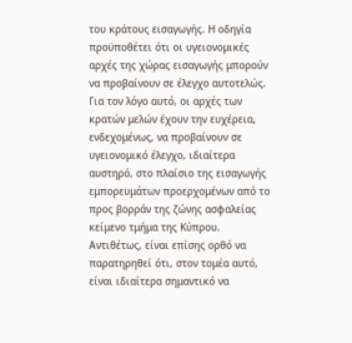του κράτους εισαγωγής. Η οδηγία προϋποθέτει ότι οι υγειονομικές αρχές της χώρας εισαγωγής μπορούν να προβαίνουν σε έλεγχο αυτοτελώς. Για τον λόγο αυτό, οι αρχές των κρατών μελών έχουν την ευχέρεια, ενδεχομένως, να προβαίνουν σε υγειονομικό έλεγχο, ιδιαίτερα αυστηρό, στο πλαίσιο της εισαγωγής εμπορευμάτων προερχομένων από το προς βορράν της ζώνης ασφαλείας κείμενο τμήμα της Κύπρου. Αντιθέτως, είναι επίσης ορθό να παρατηρηθεί ότι, στον τομέα αυτό, είναι ιδιαίτερα σημαντικό να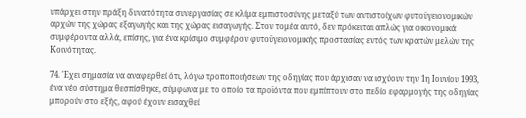υπάρχει στην πράξη δυνατότητα συνεργασίας σε κλίμα εμπιστοσύνης μεταξύ των αντιστοίχων φυτοϋγειονομικών αρχών της χώρας εξαγωγής και της χώρας εισαγωγής. Στον τομέα αυτό, δεν πρόκειται απλώς για οικονομικά συμφέροντα αλλά, επίσης, για ένα κρίσιμο συμφέρον φυτοϋγειονομικής προστασίας εντός των κρατών μελών της Κοινότητας.

74. 'Εχει σημασία να αναφερθεί ότι, λόγω τροποποιήσεων της οδηγίας που άρχισαν να ισχύουν την 1η Ιουνίου 1993, ένα νέο σύστημα θεσπίσθηκε, σύμφωνα με το οποίο τα προϊόντα που εμπίπτουν στο πεδίο εφαρμογής της οδηγίας μπορούν στο εξής, αφού έχουν εισαχθεί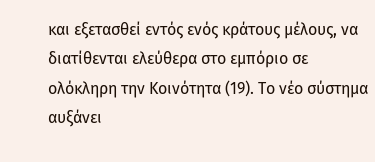και εξετασθεί εντός ενός κράτους μέλους, να διατίθενται ελεύθερα στο εμπόριο σε ολόκληρη την Κοινότητα (19). Το νέο σύστημα αυξάνει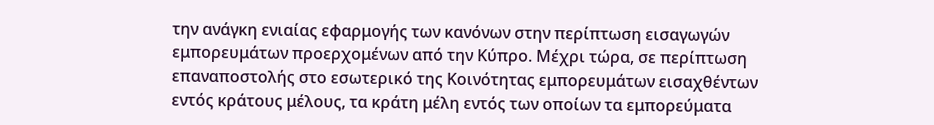την ανάγκη ενιαίας εφαρμογής των κανόνων στην περίπτωση εισαγωγών εμπορευμάτων προερχομένων από την Κύπρο. Μέχρι τώρα, σε περίπτωση επαναποστολής στο εσωτερικό της Κοινότητας εμπορευμάτων εισαχθέντων εντός κράτους μέλους, τα κράτη μέλη εντός των οποίων τα εμπορεύματα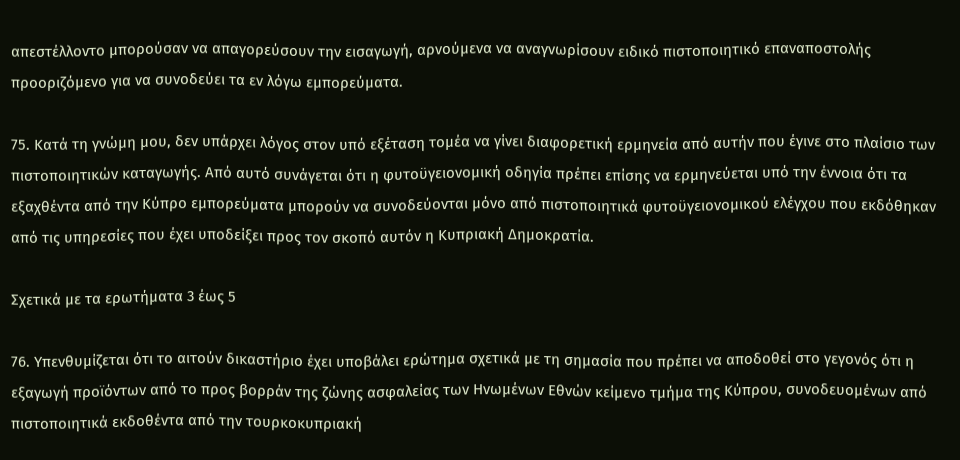απεστέλλοντο μπορούσαν να απαγορεύσουν την εισαγωγή, αρνούμενα να αναγνωρίσουν ειδικό πιστοποιητικό επαναποστολής προοριζόμενο για να συνοδεύει τα εν λόγω εμπορεύματα.

75. Κατά τη γνώμη μου, δεν υπάρχει λόγος στον υπό εξέταση τομέα να γίνει διαφορετική ερμηνεία από αυτήν που έγινε στο πλαίσιο των πιστοποιητικών καταγωγής. Από αυτό συνάγεται ότι η φυτοϋγειονομική οδηγία πρέπει επίσης να ερμηνεύεται υπό την έννοια ότι τα εξαχθέντα από την Κύπρο εμπορεύματα μπορούν να συνοδεύονται μόνο από πιστοποιητικά φυτοϋγειονομικού ελέγχου που εκδόθηκαν από τις υπηρεσίες που έχει υποδείξει προς τον σκοπό αυτόν η Κυπριακή Δημοκρατία.

Σχετικά με τα ερωτήματα 3 έως 5

76. Υπενθυμίζεται ότι το αιτούν δικαστήριο έχει υποβάλει ερώτημα σχετικά με τη σημασία που πρέπει να αποδοθεί στο γεγονός ότι η εξαγωγή προϊόντων από το προς βορράν της ζώνης ασφαλείας των Ηνωμένων Εθνών κείμενο τμήμα της Κύπρου, συνοδευομένων από πιστοποιητικά εκδοθέντα από την τουρκοκυπριακή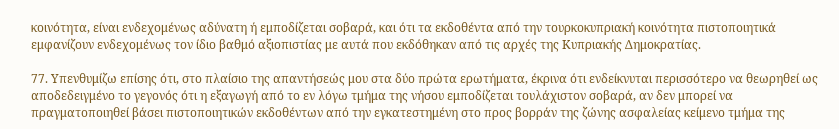κοινότητα, είναι ενδεχομένως αδύνατη ή εμποδίζεται σοβαρά, και ότι τα εκδοθέντα από την τουρκοκυπριακή κοινότητα πιστοποιητικά εμφανίζουν ενδεχομένως τον ίδιο βαθμό αξιοπιστίας με αυτά που εκδόθηκαν από τις αρχές της Κυπριακής Δημοκρατίας.

77. Υπενθυμίζω επίσης ότι, στο πλαίσιο της απαντήσεώς μου στα δύο πρώτα ερωτήματα, έκρινα ότι ενδείκνυται περισσότερο να θεωρηθεί ως αποδεδειγμένο το γεγονός ότι η εξαγωγή από το εν λόγω τμήμα της νήσου εμποδίζεται τουλάχιστον σοβαρά, αν δεν μπορεί να πραγματοποιηθεί βάσει πιστοποιητικών εκδοθέντων από την εγκατεστημένη στο προς βορράν της ζώνης ασφαλείας κείμενο τμήμα της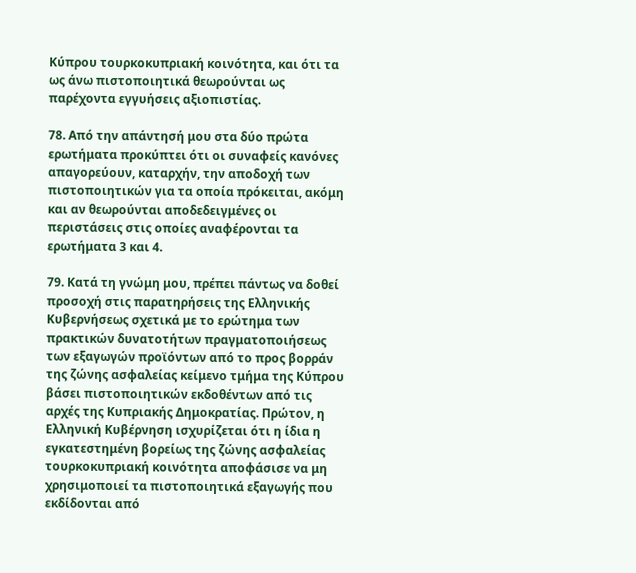Κύπρου τουρκοκυπριακή κοινότητα, και ότι τα ως άνω πιστοποιητικά θεωρούνται ως παρέχοντα εγγυήσεις αξιοπιστίας.

78. Από την απάντησή μου στα δύο πρώτα ερωτήματα προκύπτει ότι οι συναφείς κανόνες απαγορεύουν, καταρχήν, την αποδοχή των πιστοποιητικών για τα οποία πρόκειται, ακόμη και αν θεωρούνται αποδεδειγμένες οι περιστάσεις στις οποίες αναφέρονται τα ερωτήματα 3 και 4.

79. Κατά τη γνώμη μου, πρέπει πάντως να δοθεί προσοχή στις παρατηρήσεις της Ελληνικής Κυβερνήσεως σχετικά με το ερώτημα των πρακτικών δυνατοτήτων πραγματοποιήσεως των εξαγωγών προϊόντων από το προς βορράν της ζώνης ασφαλείας κείμενο τμήμα της Κύπρου βάσει πιστοποιητικών εκδοθέντων από τις αρχές της Κυπριακής Δημοκρατίας. Πρώτον, η Ελληνική Κυβέρνηση ισχυρίζεται ότι η ίδια η εγκατεστημένη βορείως της ζώνης ασφαλείας τουρκοκυπριακή κοινότητα αποφάσισε να μη χρησιμοποιεί τα πιστοποιητικά εξαγωγής που εκδίδονται από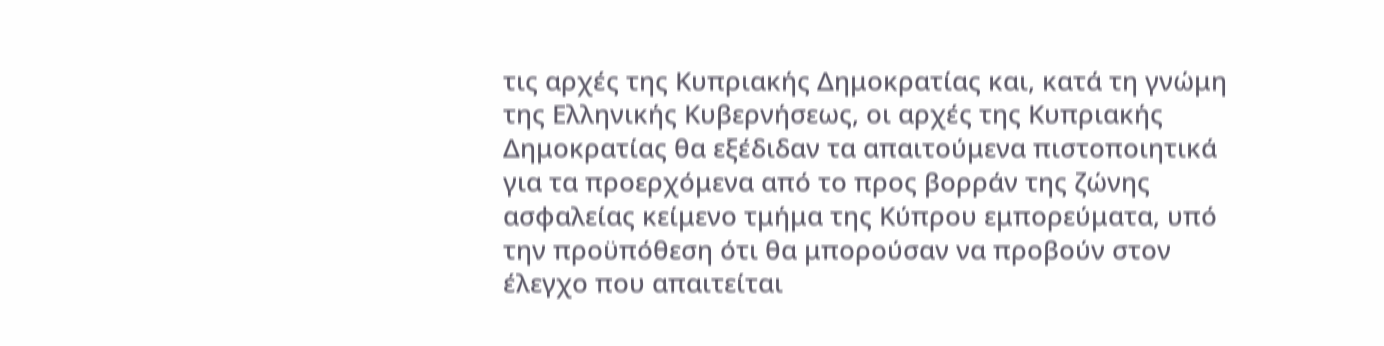τις αρχές της Κυπριακής Δημοκρατίας και, κατά τη γνώμη της Ελληνικής Κυβερνήσεως, οι αρχές της Κυπριακής Δημοκρατίας θα εξέδιδαν τα απαιτούμενα πιστοποιητικά για τα προερχόμενα από το προς βορράν της ζώνης ασφαλείας κείμενο τμήμα της Κύπρου εμπορεύματα, υπό την προϋπόθεση ότι θα μπορούσαν να προβούν στον έλεγχο που απαιτείται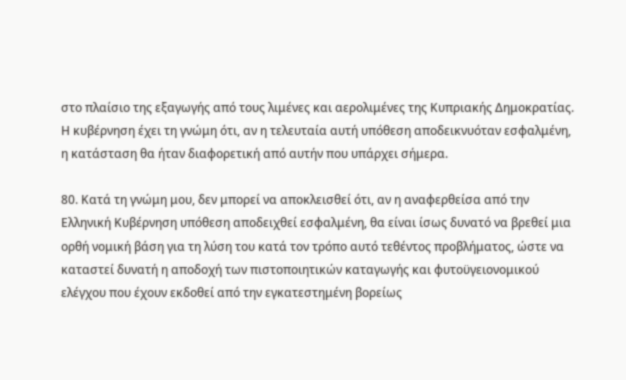στο πλαίσιο της εξαγωγής από τους λιμένες και αερολιμένες της Κυπριακής Δημοκρατίας. Η κυβέρνηση έχει τη γνώμη ότι, αν η τελευταία αυτή υπόθεση αποδεικνυόταν εσφαλμένη, η κατάσταση θα ήταν διαφορετική από αυτήν που υπάρχει σήμερα.

80. Κατά τη γνώμη μου, δεν μπορεί να αποκλεισθεί ότι, αν η αναφερθείσα από την Ελληνική Κυβέρνηση υπόθεση αποδειχθεί εσφαλμένη, θα είναι ίσως δυνατό να βρεθεί μια ορθή νομική βάση για τη λύση του κατά τον τρόπο αυτό τεθέντος προβλήματος, ώστε να καταστεί δυνατή η αποδοχή των πιστοποιητικών καταγωγής και φυτοϋγειονομικού ελέγχου που έχουν εκδοθεί από την εγκατεστημένη βορείως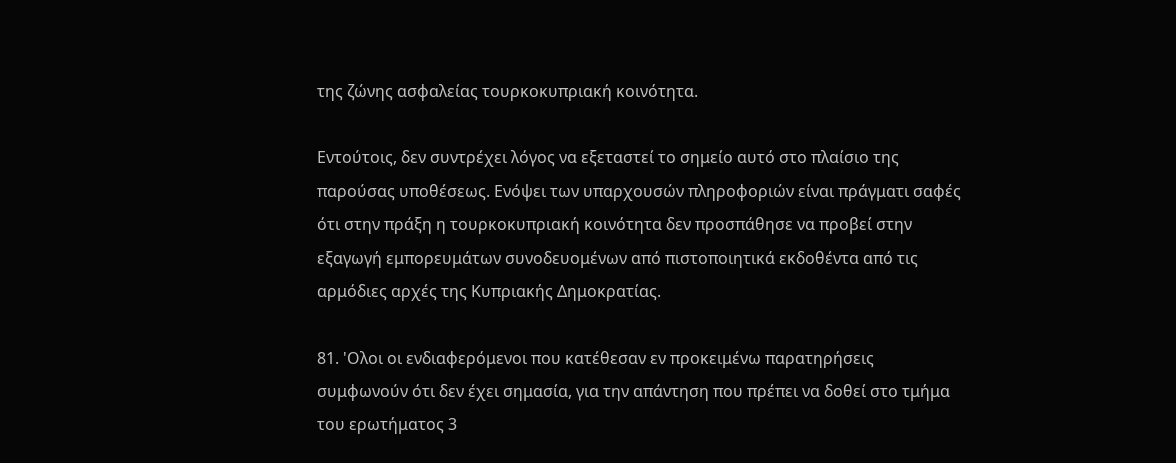της ζώνης ασφαλείας τουρκοκυπριακή κοινότητα.

Εντούτοις, δεν συντρέχει λόγος να εξεταστεί το σημείο αυτό στο πλαίσιο της παρούσας υποθέσεως. Ενόψει των υπαρχουσών πληροφοριών είναι πράγματι σαφές ότι στην πράξη η τουρκοκυπριακή κοινότητα δεν προσπάθησε να προβεί στην εξαγωγή εμπορευμάτων συνοδευομένων από πιστοποιητικά εκδοθέντα από τις αρμόδιες αρχές της Κυπριακής Δημοκρατίας.

81. 'Ολοι οι ενδιαφερόμενοι που κατέθεσαν εν προκειμένω παρατηρήσεις συμφωνούν ότι δεν έχει σημασία, για την απάντηση που πρέπει να δοθεί στο τμήμα του ερωτήματος 3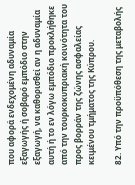που αφορά ενδεχομένη αδυναμία εξαγωγής ή σοβαρό εμπόδιο στην εξαγωγή, να καθορισθεί αν η αδυναμία αυτή ή το εν λόγω εμπόδιο προκλήθηκε από την τουρκοκυπριακή κοινότητα του προς βορράν της ζώνης ασφαλείας κειμένου τμήματος της Κύπρου.

82. Υπό την προϋπόθεση της μεταβολής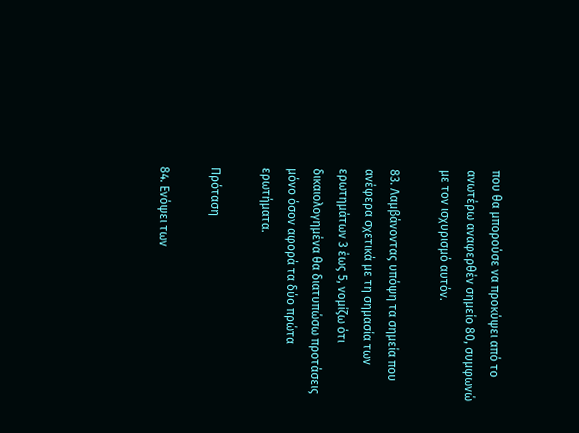που θα μπορούσε να προκύψει από το ανωτέρω αναφερθέν σημείο 80, συμφωνώ με τον ισχυρισμό αυτόν.

83. Λαμβάνοντας υπόψη τα σημεία που ανέφερα σχετικά με τη σημασία των ερωτημάτων 3 έως 5, νομίζω ότι δικαιολογημένα θα διατυπώσω προτάσεις μόνο όσον αφορά τα δύο πρώτα ερωτήματα.

Πρόταση

84. Ενόψει των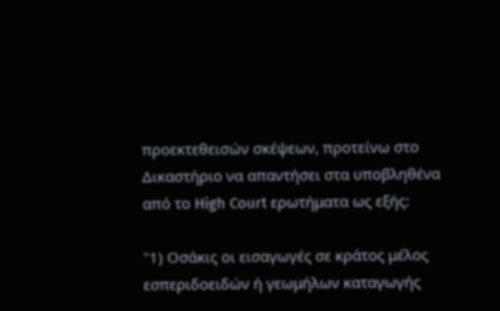προεκτεθεισών σκέψεων, προτείνω στο Δικαστήριο να απαντήσει στα υποβληθένα από το High Court ερωτήματα ως εξής:

"1) Οσάκις οι εισαγωγές σε κράτος μέλος εσπεριδοειδών ή γεωμήλων καταγωγής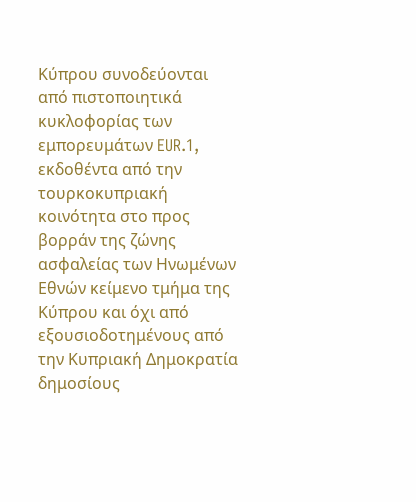Κύπρου συνοδεύονται από πιστοποιητικά κυκλοφορίας των εμπορευμάτων EUR.1, εκδοθέντα από την τουρκοκυπριακή κοινότητα στο προς βορράν της ζώνης ασφαλείας των Ηνωμένων Εθνών κείμενο τμήμα της Κύπρου και όχι από εξουσιοδοτημένους από την Κυπριακή Δημοκρατία δημοσίους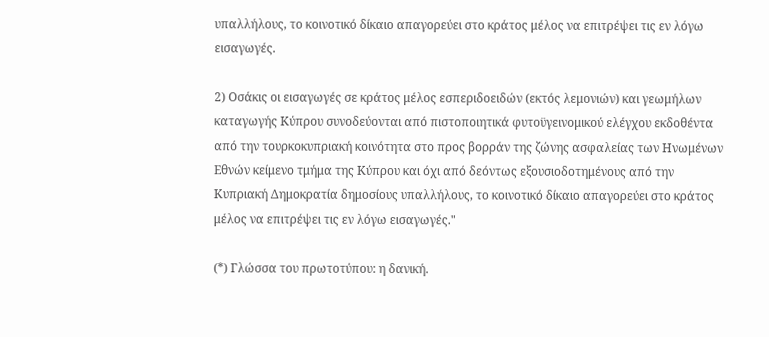υπαλλήλους, το κοινοτικό δίκαιο απαγορεύει στο κράτος μέλος να επιτρέψει τις εν λόγω εισαγωγές.

2) Οσάκις οι εισαγωγές σε κράτος μέλος εσπεριδοειδών (εκτός λεμονιών) και γεωμήλων καταγωγής Κύπρου συνοδεύονται από πιστοποιητικά φυτοϋγεινομικού ελέγχου εκδοθέντα από την τουρκοκυπριακή κοινότητα στο προς βορράν της ζώνης ασφαλείας των Ηνωμένων Εθνών κείμενο τμήμα της Κύπρου και όχι από δεόντως εξουσιοδοτημένους από την Κυπριακή Δημοκρατία δημοσίους υπαλλήλους, το κοινοτικό δίκαιο απαγορεύει στο κράτος μέλος να επιτρέψει τις εν λόγω εισαγωγές."

(*) Γλώσσα του πρωτοτύπου: η δανική.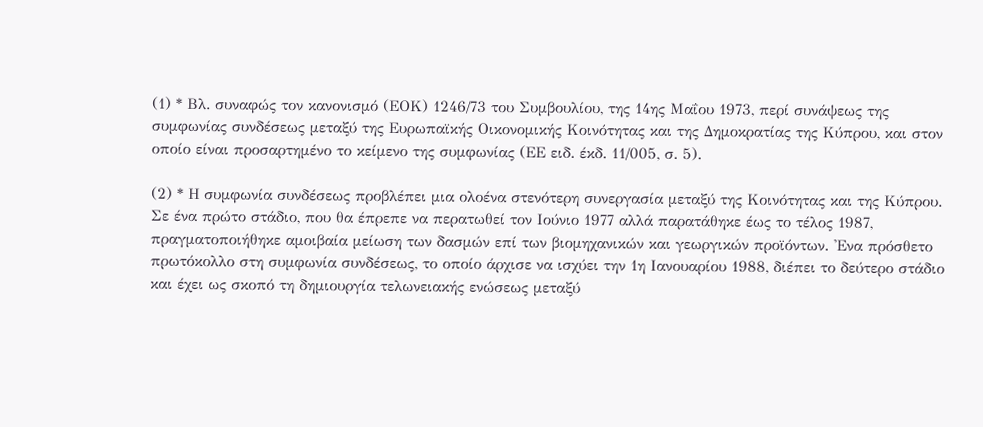(1) * Βλ. συναφώς τον κανονισμό (ΕΟΚ) 1246/73 του Συμβουλίου, της 14ης Μαΐου 1973, περί συνάψεως της συμφωνίας συνδέσεως μεταξύ της Ευρωπαϊκής Οικονομικής Κοινότητας και της Δημοκρατίας της Κύπρου, και στον οποίο είναι προσαρτημένο το κείμενο της συμφωνίας (ΕΕ ειδ. έκδ. 11/005, σ. 5).

(2) * Η συμφωνία συνδέσεως προβλέπει μια ολοένα στενότερη συνεργασία μεταξύ της Κοινότητας και της Κύπρου. Σε ένα πρώτο στάδιο, που θα έπρεπε να περατωθεί τον Ιούνιο 1977 αλλά παρατάθηκε έως το τέλος 1987, πραγματοποιήθηκε αμοιβαία μείωση των δασμών επί των βιομηχανικών και γεωργικών προϊόντων. 'Ενα πρόσθετο πρωτόκολλο στη συμφωνία συνδέσεως, το οποίο άρχισε να ισχύει την 1η Ιανουαρίου 1988, διέπει το δεύτερο στάδιο και έχει ως σκοπό τη δημιουργία τελωνειακής ενώσεως μεταξύ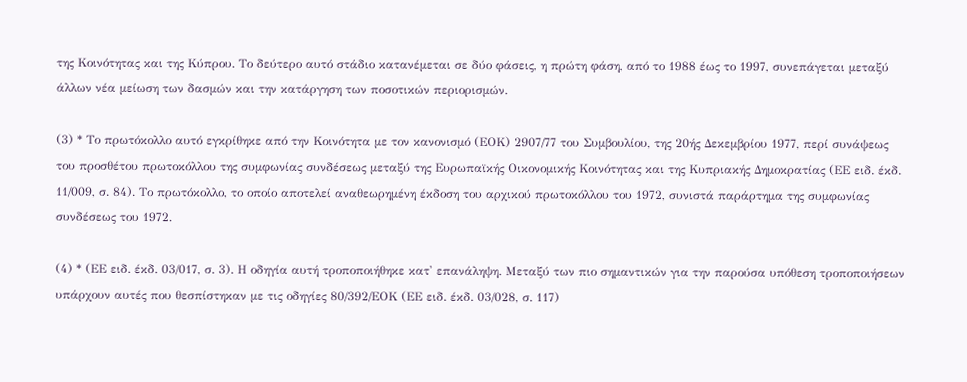της Κοινότητας και της Κύπρου. Το δεύτερο αυτό στάδιο κατανέμεται σε δύο φάσεις, η πρώτη φάση, από το 1988 έως το 1997, συνεπάγεται μεταξύ άλλων νέα μείωση των δασμών και την κατάργηση των ποσοτικών περιορισμών.

(3) * Το πρωτόκολλο αυτό εγκρίθηκε από την Κοινότητα με τον κανονισμό (ΕΟΚ) 2907/77 του Συμβουλίου, της 20ής Δεκεμβρίου 1977, περί συνάψεως του προσθέτου πρωτοκόλλου της συμφωνίας συνδέσεως μεταξύ της Ευρωπαϊκής Οικονομικής Κοινότητας και της Κυπριακής Δημοκρατίας (ΕΕ ειδ. έκδ. 11/009, σ. 84). Το πρωτόκολλο, το οποίο αποτελεί αναθεωρημένη έκδοση του αρχικού πρωτοκόλλου του 1972, συνιστά παράρτημα της συμφωνίας συνδέσεως του 1972.

(4) * (ΕΕ ειδ. έκδ. 03/017, σ. 3). Η οδηγία αυτή τροποποιήθηκε κατ' επανάληψη. Μεταξύ των πιο σημαντικών για την παρούσα υπόθεση τροποποιήσεων υπάρχουν αυτές που θεσπίστηκαν με τις οδηγίες 80/392/ΕΟΚ (ΕΕ ειδ. έκδ. 03/028, σ. 117)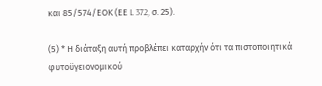και 85/574/ΕΟΚ (ΕΕ L 372, σ. 25).

(5) * Η διάταξη αυτή προβλέπει καταρχήν ότι τα πιστοποιητικά φυτοϋγειονομικού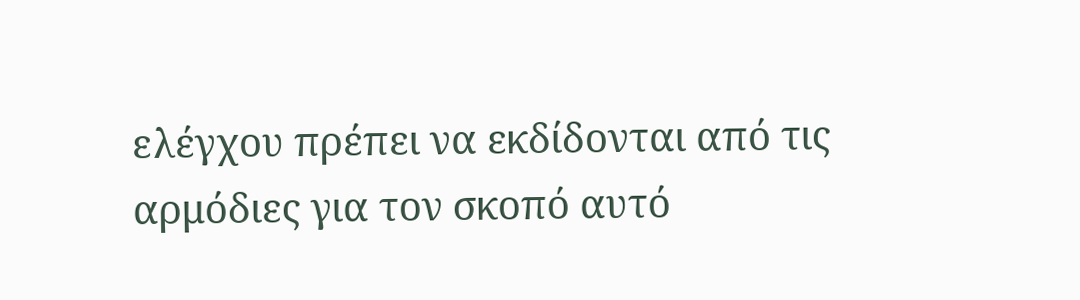ελέγχου πρέπει να εκδίδονται από τις αρμόδιες για τον σκοπό αυτό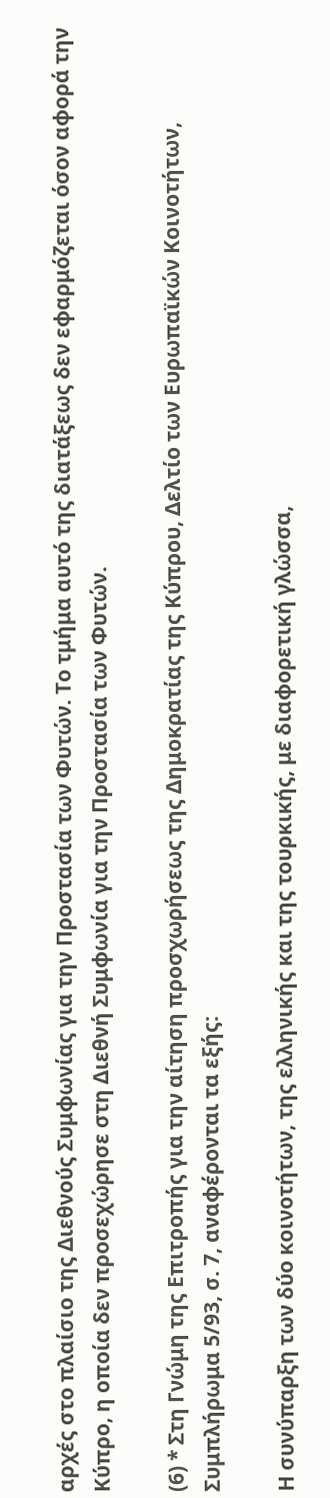αρχές στο πλαίσιο της Διεθνούς Συμφωνίας για την Προστασία των Φυτών. Το τμήμα αυτό της διατάξεως δεν εφαρμόζεται όσον αφορά την Κύπρο, η οποία δεν προσεχώρησε στη Διεθνή Συμφωνία για την Προστασία των Φυτών.

(6) * Στη Γνώμη της Επιτροπής για την αίτηση προσχωρήσεως της Δημοκρατίας της Κύπρου, Δελτίο των Ευρωπαϊκών Κοινοτήτων, Συμπλήρωμα 5/93, σ. 7, αναφέρονται τα εξής:

Η συνύπαρξη των δύο κοινοτήτων, της ελληνικής και της τουρκικής, με διαφορετική γλώσσα,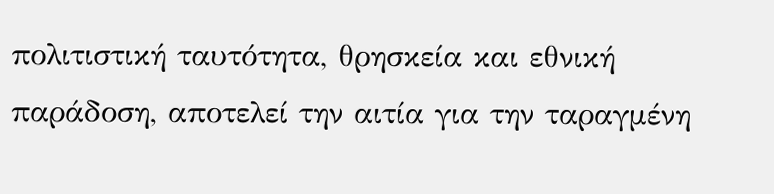πολιτιστική ταυτότητα, θρησκεία και εθνική παράδοση, αποτελεί την αιτία για την ταραγμένη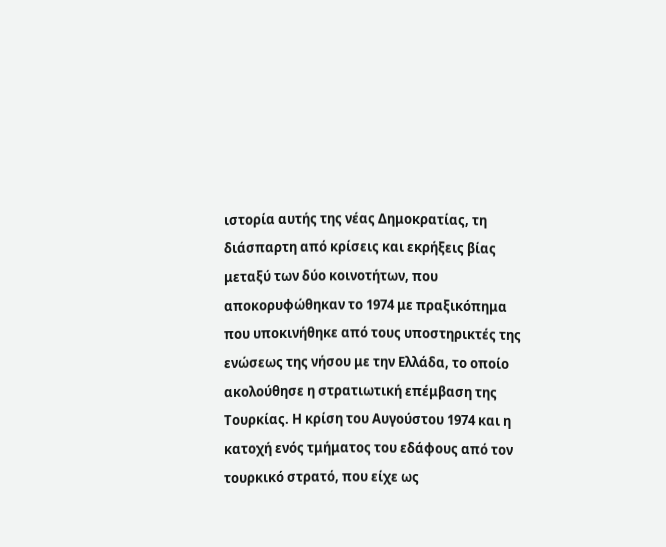ιστορία αυτής της νέας Δημοκρατίας, τη διάσπαρτη από κρίσεις και εκρήξεις βίας μεταξύ των δύο κοινοτήτων, που αποκορυφώθηκαν το 1974 με πραξικόπημα που υποκινήθηκε από τους υποστηρικτές της ενώσεως της νήσου με την Ελλάδα, το οποίο ακολούθησε η στρατιωτική επέμβαση της Τουρκίας. Η κρίση του Αυγούστου 1974 και η κατοχή ενός τμήματος του εδάφους από τον τουρκικό στρατό, που είχε ως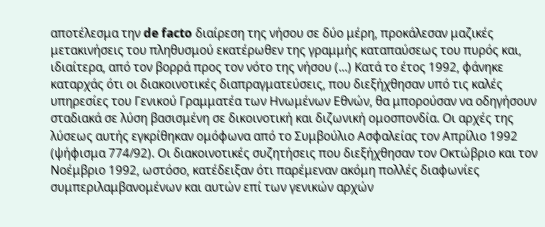αποτέλεσμα την de facto διαίρεση της νήσου σε δύο μέρη, προκάλεσαν μαζικές μετακινήσεις του πληθυσμού εκατέρωθεν της γραμμής καταπαύσεως του πυρός και, ιδιαίτερα, από τον βορρά προς τον νότο της νήσου (...) Κατά το έτος 1992, φάνηκε καταρχάς ότι οι διακοινοτικές διαπραγματεύσεις, που διεξήχθησαν υπό τις καλές υπηρεσίες του Γενικού Γραμματέα των Ηνωμένων Εθνών, θα μπορούσαν να οδηγήσουν σταδιακά σε λύση βασισμένη σε δικοινοτική και διζωνική ομοσπονδία. Οι αρχές της λύσεως αυτής εγκρίθηκαν ομόφωνα από το Συμβούλιο Ασφαλείας τον Απρίλιο 1992 (ψήφισμα 774/92). Οι διακοινοτικές συζητήσεις που διεξήχθησαν τον Οκτώβριο και τον Νοέμβριο 1992, ωστόσο, κατέδειξαν ότι παρέμεναν ακόμη πολλές διαφωνίες συμπεριλαμβανομένων και αυτών επί των γενικών αρχών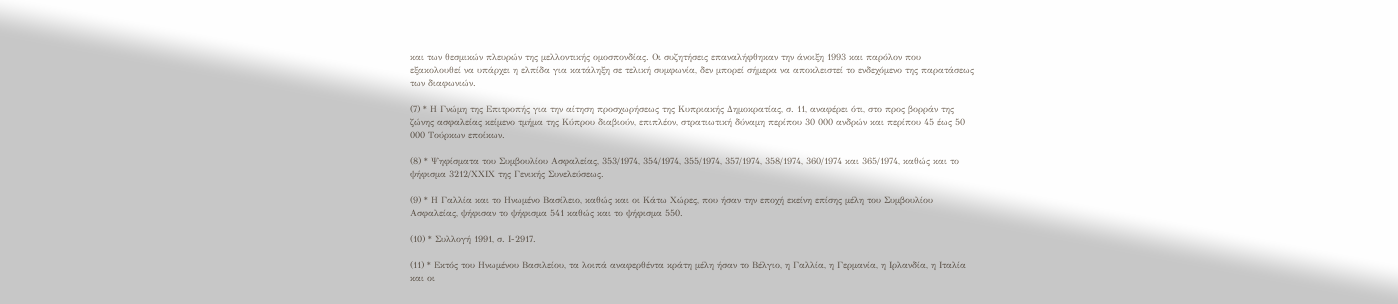και των θεσμικών πλευρών της μελλοντικής ομοσπονδίας. Οι συζητήσεις επαναλήφθηκαν την άνοιξη 1993 και παρόλον που εξακολουθεί να υπάρχει η ελπίδα για κατάληξη σε τελική συμφωνία, δεν μπορεί σήμερα να αποκλειστεί το ενδεχόμενο της παρατάσεως των διαφωνιών.

(7) * Η Γνώμη της Επιτροπής για την αίτηση προσχωρήσεως της Κυπριακής Δημοκρατίας, σ. 11, αναφέρει ότι, στο προς βορράν της ζώνης ασφαλείας κείμενο τμήμα της Κύπρου διαβιούν, επιπλέον, στρατιωτική δύναμη περίπου 30 000 ανδρών και περίπου 45 έως 50 000 Τούρκων εποίκων.

(8) * Ψηφίσματα του Συμβουλίου Ασφαλείας, 353/1974, 354/1974, 355/1974, 357/1974, 358/1974, 360/1974 και 365/1974, καθώς και το ψήφισμα 3212/ΧΧΙΧ της Γενικής Συνελεύσεως.

(9) * Η Γαλλία και το Ηνωμένο Βασίλειο, καθώς και οι Κάτω Χώρες, που ήσαν την εποχή εκείνη επίσης μέλη του Συμβουλίου Ασφαλείας, ψήφισαν το ψήφισμα 541 καθώς και το ψήφισμα 550.

(10) * Συλλογή 1991, σ. Ι-2917.

(11) * Εκτός του Ηνωμένου Βασιλείου, τα λοιπά αναφερθέντα κράτη μέλη ήσαν το Βέλγιο, η Γαλλία, η Γερμανία, η Ιρλανδία, η Ιταλία και οι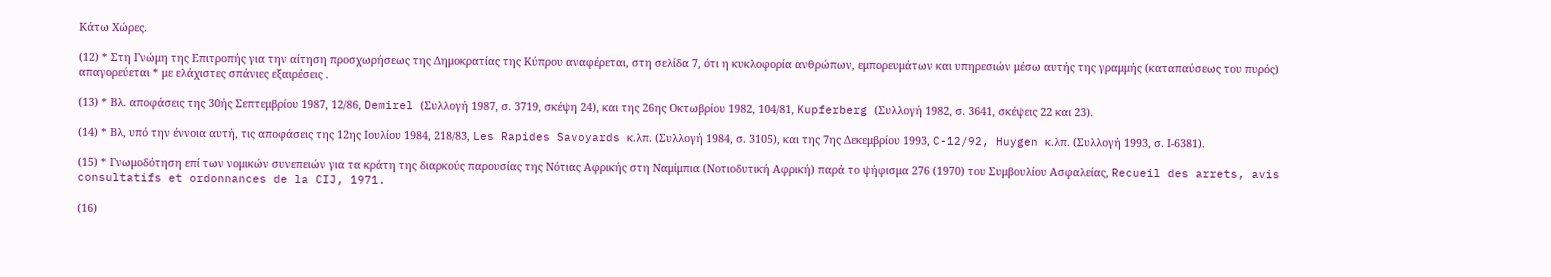Κάτω Χώρες.

(12) * Στη Γνώμη της Επιτροπής για την αίτηση προσχωρήσεως της Δημοκρατίας της Κύπρου αναφέρεται, στη σελίδα 7, ότι η κυκλοφορία ανθρώπων, εμπορευμάτων και υπηρεσιών μέσω αυτής της γραμμής (καταπαύσεως του πυρός) απαγορεύεται * με ελάχιστες σπάνιες εξαιρέσεις .

(13) * Βλ. αποφάσεις της 30ής Σεπτεμβρίου 1987, 12/86, Demirel (Συλλογή 1987, σ. 3719, σκέψη 24), και της 26ης Οκτωβρίου 1982, 104/81, Kupferberg (Συλλογή 1982, σ. 3641, σκέψεις 22 και 23).

(14) * Βλ, υπό την έννοια αυτή, τις αποφάσεις της 12ης Ιουλίου 1984, 218/83, Les Rapides Savoyards κ.λπ. (Συλλογή 1984, σ. 3105), και της 7ης Δεκεμβρίου 1993, C-12/92, Huygen κ.λπ. (Συλλογή 1993, σ. Ι-6381).

(15) * Γνωμοδότηση επί των νομικών συνεπειών για τα κράτη της διαρκούς παρουσίας της Νότιας Αφρικής στη Ναμίμπια (Νοτιοδυτική Αφρική) παρά το ψήφισμα 276 (1970) του Συμβουλίου Ασφαλείας, Recueil des arrets, avis consultatifs et ordonnances de la CIJ, 1971.

(16)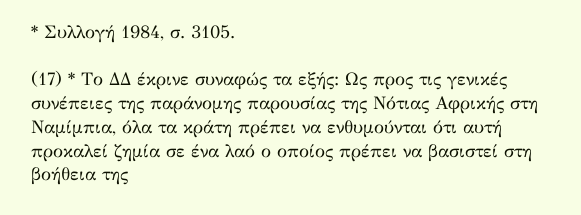* Συλλογή 1984, σ. 3105.

(17) * Το ΔΔ έκρινε συναφώς τα εξής: Ως προς τις γενικές συνέπειες της παράνομης παρουσίας της Νότιας Αφρικής στη Ναμίμπια, όλα τα κράτη πρέπει να ενθυμούνται ότι αυτή προκαλεί ζημία σε ένα λαό ο οποίος πρέπει να βασιστεί στη βοήθεια της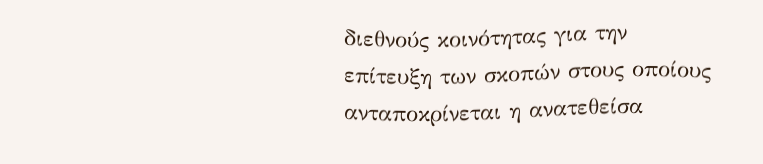διεθνούς κοινότητας για την επίτευξη των σκοπών στους οποίους ανταποκρίνεται η ανατεθείσα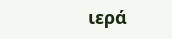ιερά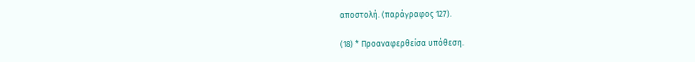αποστολή. (παράγραφος 127).

(18) * Προαναφερθείσα υπόθεση.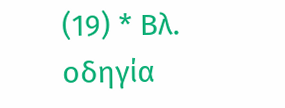(19) * Βλ. οδηγία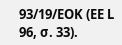93/19/ΕΟΚ (ΕΕ L 96, σ. 33).